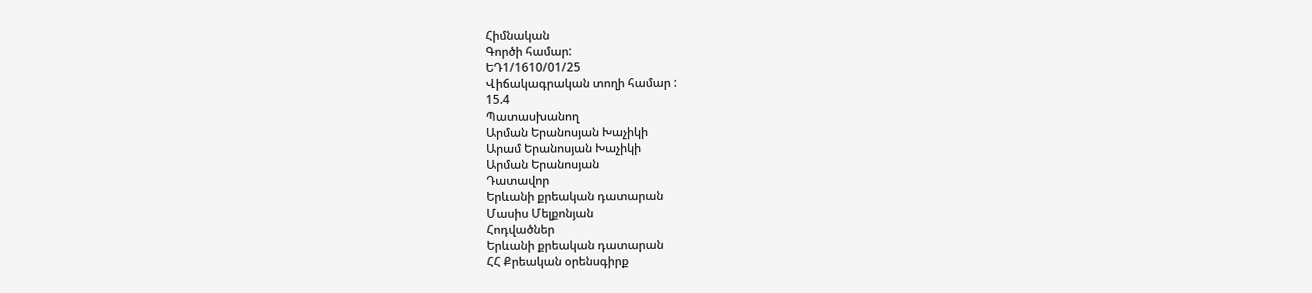Հիմնական
Գործի համար:
ԵԴ1/1610/01/25
Վիճակագրական տողի համար :
15.4
Պատասխանող
Արման Երանոսյան Խաչիկի
Արամ Երանոսյան Խաչիկի
Արման Երանոսյան
Դատավոր
Երևանի քրեական դատարան
Մասիս Մելքոնյան
Հոդվածներ
Երևանի քրեական դատարան
ՀՀ Քրեական օրենսգիրք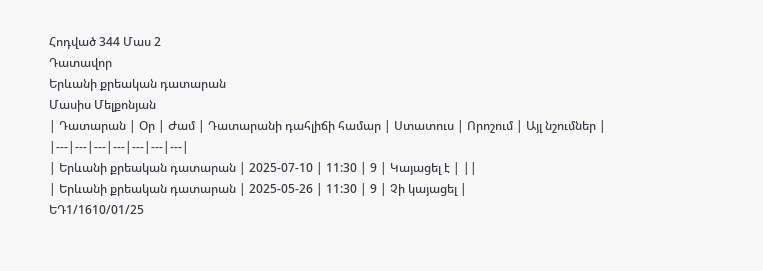Հոդված 344 Մաս 2
Դատավոր
Երևանի քրեական դատարան
Մասիս Մելքոնյան
| Դատարան | Օր | Ժամ | Դատարանի դահլիճի համար | Ստատուս | Որոշում | Այլ նշումներ |
|---|---|---|---|---|---|---|
| Երևանի քրեական դատարան | 2025-07-10 | 11:30 | 9 | Կայացել է | ||
| Երևանի քրեական դատարան | 2025-05-26 | 11:30 | 9 | Չի կայացել |
ԵԴ1/1610/01/25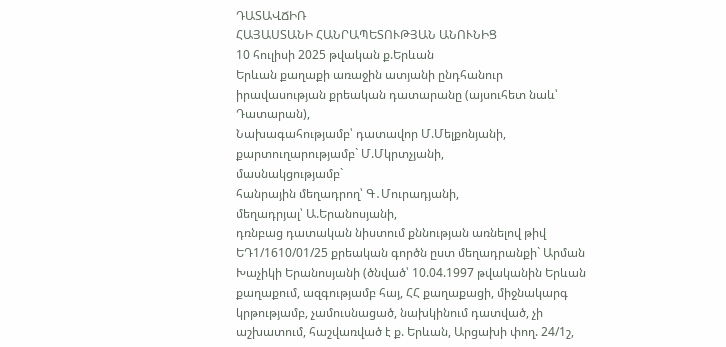ԴԱՏԱՎՃԻՌ
ՀԱՅԱՍՏԱՆԻ ՀԱՆՐԱՊԵՏՈՒԹՅԱՆ ԱՆՈՒՆԻՑ
10 հուլիսի 2025 թվական ք.Երևան
Երևան քաղաքի առաջին ատյանի ընդհանուր իրավասության քրեական դատարանը (այսուհետ նաև՝ Դատարան),
Նախագահությամբ՝ դատավոր Մ.Մելքոնյանի,
քարտուղարությամբ` Մ.Մկրտչյանի,
մասնակցությամբ`
հանրային մեղադրող՝ Գ․Մուրադյանի,
մեղադրյալ՝ Ա.Երանոսյանի,
դռնբաց դատական նիստում քննության առնելով թիվ ԵԴ1/1610/01/25 քրեական գործն ըստ մեղադրանքի` Արման Խաչիկի Երանոսյանի (ծնված՝ 10.04.1997 թվականին Երևան քաղաքում, ազգությամբ հայ, ՀՀ քաղաքացի, միջնակարգ կրթությամբ, չամուսնացած, նախկինում դատված, չի աշխատում, հաշվառված է ք. Երևան, Արցախի փող. 24/1շ,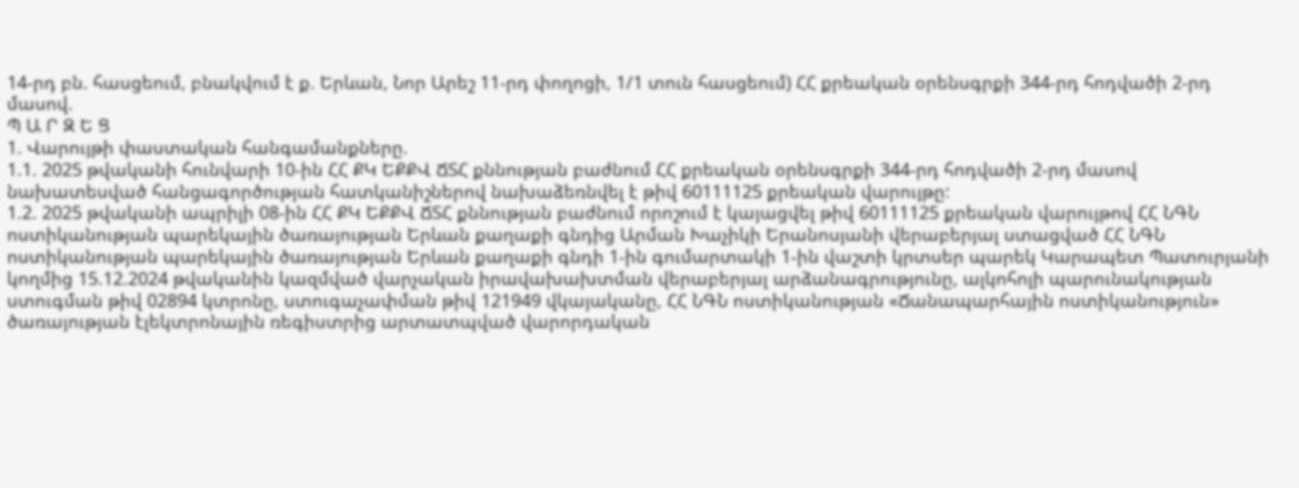14-րդ բն. հասցեում, բնակվում է ք. Երևան, Նոր Արեշ 11-րդ փողոցի, 1/1 տուն հասցեում) ՀՀ քրեական օրենսգրքի 344-րդ հոդվածի 2-րդ մասով.
Պ Ա Ր Զ Ե Ց
1. Վարույթի փաստական հանգամանքները.
1.1. 2025 թվականի հունվարի 10-ին ՀՀ ՔԿ ԵՔՔՎ ՃՏՀ քննության բաժնում ՀՀ քրեական օրենսգրքի 344-րդ հոդվածի 2-րդ մասով նախատեսված հանցագործության հատկանիշներով նախաձեռնվել է թիվ 60111125 քրեական վարույթը:
1.2. 2025 թվականի ապրիլի 08-ին ՀՀ ՔԿ ԵՔՔՎ ՃՏՀ քննության բաժնում որոշում է կայացվել թիվ 60111125 քրեական վարույթով ՀՀ ՆԳՆ ոստիկանության պարեկային ծառայության Երևան քաղաքի գնդից Արման Խաչիկի Երանոսյանի վերաբերյալ ստացված ՀՀ ՆԳՆ ոստիկանության պարեկային ծառայության Երևան քաղաքի գնդի 1-ին գումարտակի 1-ին վաշտի կրտսեր պարեկ Կարապետ Պատուրյանի կողմից 15.12.2024 թվականին կազմված վարչական իրավախախտման վերաբերյալ արձանագրությունը, ալկոհոլի պարունակության ստուգման թիվ 02894 կտրոնը, ստուգաչափման թիվ 121949 վկայականը, ՀՀ ՆԳՆ ոստիկանության «Ճանապարհային ոստիկանություն» ծառայության էլեկտրոնային ռեգիստրից արտատպված վարորդական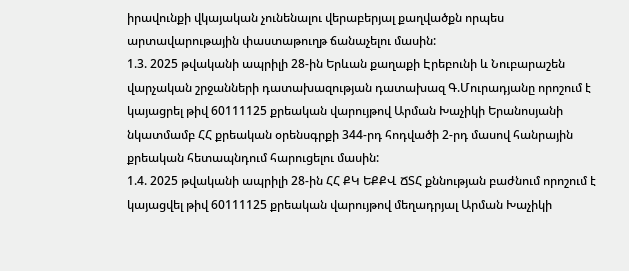իրավունքի վկայական չունենալու վերաբերյալ քաղվածքն որպես արտավարութային փաստաթուղթ ճանաչելու մասին:
1.3. 2025 թվականի ապրիլի 28-ին Երևան քաղաքի Էրեբունի և Նուբարաշեն վարչական շրջանների դատախազության դատախազ Գ.Մուրադյանը որոշում է կայացրել թիվ 60111125 քրեական վարույթով Արման Խաչիկի Երանոսյանի նկատմամբ ՀՀ քրեական օրենսգրքի 344-րդ հոդվածի 2-րդ մասով հանրային քրեական հետապնդում հարուցելու մասին:
1.4. 2025 թվականի ապրիլի 28-ին ՀՀ ՔԿ ԵՔՔՎ ՃՏՀ քննության բաժնում որոշում է կայացվել թիվ 60111125 քրեական վարույթով մեղադրյալ Արման Խաչիկի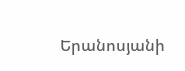Երանոսյանի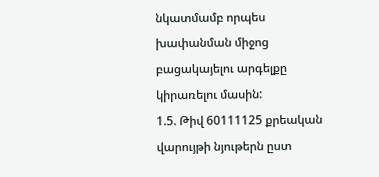նկատմամբ որպես խափանման միջոց բացակայելու արգելքը կիրառելու մասին:
1.5. Թիվ 60111125 քրեական վարույթի նյութերն ըստ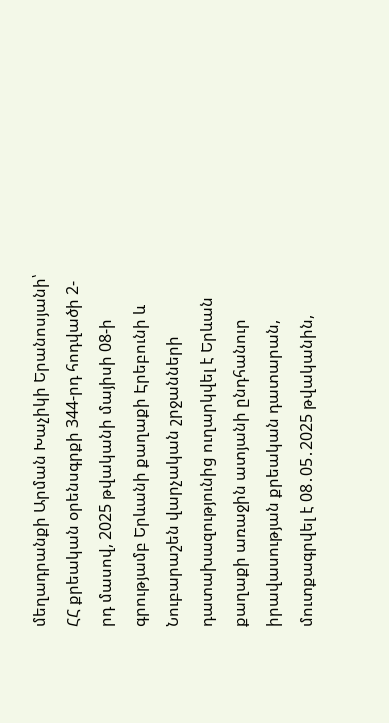մեղադրանքի Արման Խաչիկի Երանոսյանի՝ ՀՀ քրեական օրենսգրքի 344-րդ հոդվածի 2-րդ մասով, 2025 թվականի մայիսի 08-ի գրությամբ Երևանի քաղաքի Էրեբունի և Նուբարաշեն վարչական շրջանների դատախազությունից ուղարկվել է Երևան քաղաքի առաջին ատյանի ընդհանուր իրավասության քրեական դատարան, մուտքագրվել է 08․05․2025 թվականին,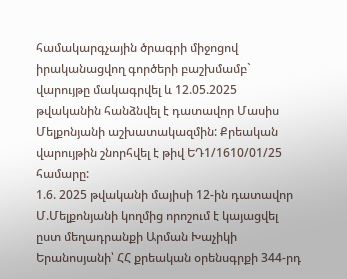համակարգչային ծրագրի միջոցով իրականացվող գործերի բաշխմամբ` վարույթը մակագրվել և 12.05.2025 թվականին հանձնվել է դատավոր Մասիս Մելքոնյանի աշխատակազմին: Քրեական վարույթին շնորհվել է թիվ ԵԴ1/1610/01/25 համարը:
1.6. 2025 թվականի մայիսի 12-ին դատավոր Մ.Մելքոնյանի կողմից որոշում է կայացվել ըստ մեղադրանքի Արման Խաչիկի Երանոսյանի՝ ՀՀ քրեական օրենսգրքի 344-րդ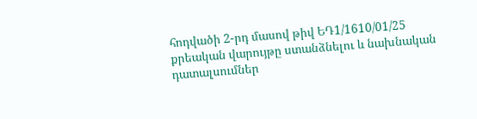հոդվածի 2-րդ մասով թիվ ԵԴ1/1610/01/25 քրեական վարույթը ստանձնելու և նախնական դատալսումներ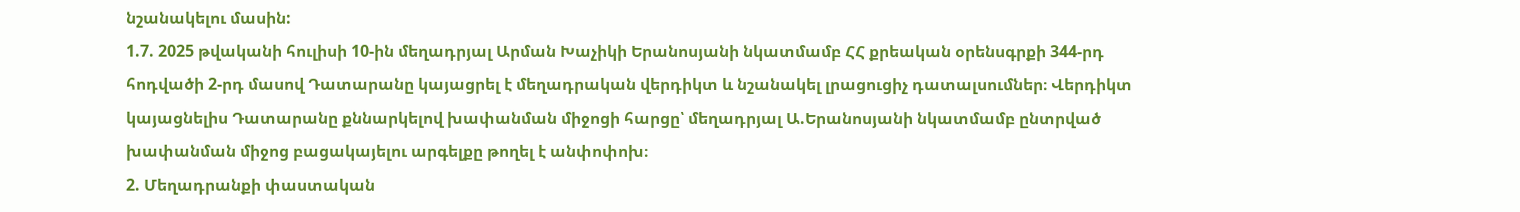նշանակելու մասին:
1.7. 2025 թվականի հուլիսի 10-ին մեղադրյալ Արման Խաչիկի Երանոսյանի նկատմամբ ՀՀ քրեական օրենսգրքի 344-րդ հոդվածի 2-րդ մասով Դատարանը կայացրել է մեղադրական վերդիկտ և նշանակել լրացուցիչ դատալսումներ։ Վերդիկտ կայացնելիս Դատարանը քննարկելով խափանման միջոցի հարցը՝ մեղադրյալ Ա.Երանոսյանի նկատմամբ ընտրված խափանման միջոց բացակայելու արգելքը թողել է անփոփոխ։
2. Մեղադրանքի փաստական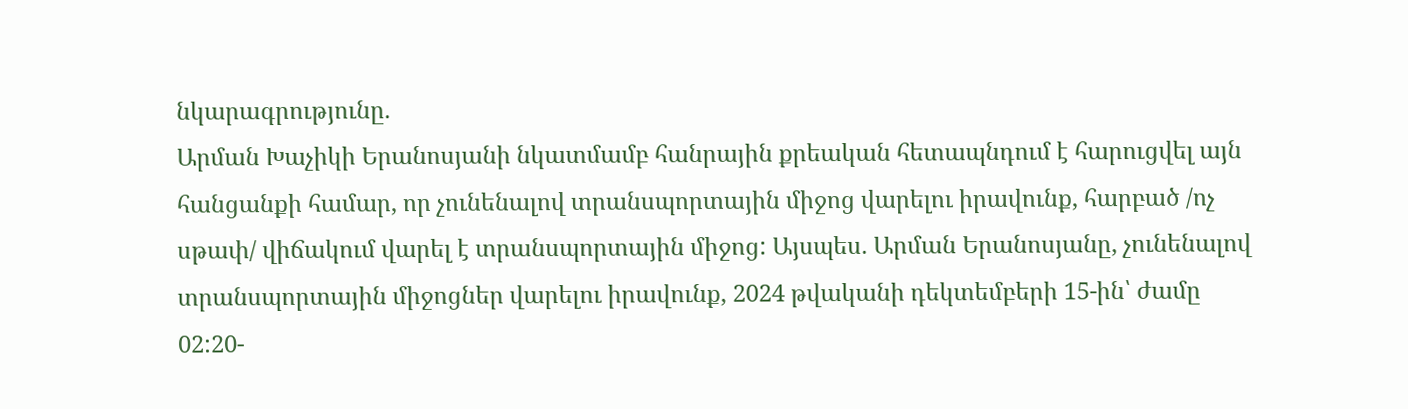նկարագրությունը.
Արման Խաչիկի Երանոսյանի նկատմամբ հանրային քրեական հետապնդում է հարուցվել այն հանցանքի համար, որ չունենալով տրանսպորտային միջոց վարելու իրավունք, հարբած /ոչ սթափ/ վիճակում վարել է տրանսպորտային միջոց: Այսպես. Արման Երանոսյանը, չունենալով տրանսպորտային միջոցներ վարելու իրավունք, 2024 թվականի դեկտեմբերի 15-ին՝ ժամը 02:20-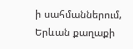ի սահմաններում, Երևան քաղաքի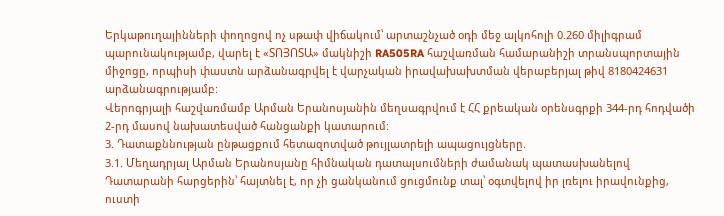Երկաթուղայինների փողոցով ոչ սթափ վիճակում՝ արտաշնչած օդի մեջ ալկոհոլի 0.260 միլիգրամ պարունակությամբ, վարել է «ՏՈՅՈՏԱ» մակնիշի RA505RA հաշվառման համարանիշի տրանսպորտային միջոցը, որպիսի փաստն արձանագրվել է վարչական իրավախախտման վերաբերյալ թիվ 8180424631 արձանագրությամբ:
Վերոգրյալի հաշվառմամբ Արման Երանոսյանին մեղսագրվում է ՀՀ քրեական օրենսգրքի 344-րդ հոդվածի 2-րդ մասով նախատեսված հանցանքի կատարում:
3. Դատաքննության ընթացքում հետազոտված թույլատրելի ապացույցները.
3.1. Մեղադրյալ Արման Երանոսյանը հիմնական դատալսումների ժամանակ պատասխանելով Դատարանի հարցերին՝ հայտնել է, որ չի ցանկանում ցուցմունք տալ՝ օգտվելով իր լռելու իրավունքից, ուստի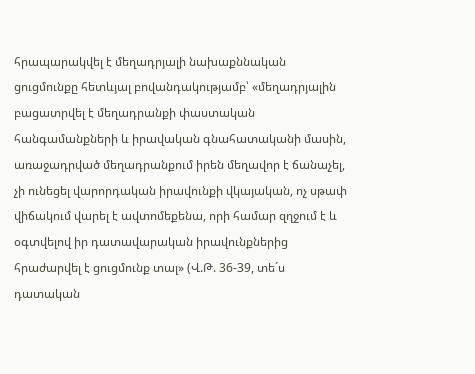հրապարակվել է մեղադրյալի նախաքննական ցուցմունքը հետևյալ բովանդակությամբ՝ «մեղադրյալին բացատրվել է մեղադրանքի փաստական հանգամանքների և իրավական գնահատականի մասին, առաջադրված մեղադրանքում իրեն մեղավոր է ճանաչել, չի ունեցել վարորդական իրավունքի վկայական, ոչ սթափ վիճակում վարել է ավտոմեքենա, որի համար զղջում է և օգտվելով իր դատավարական իրավունքներից հրաժարվել է ցուցմունք տալ» (Վ.Թ. 36-39, տե´ս դատական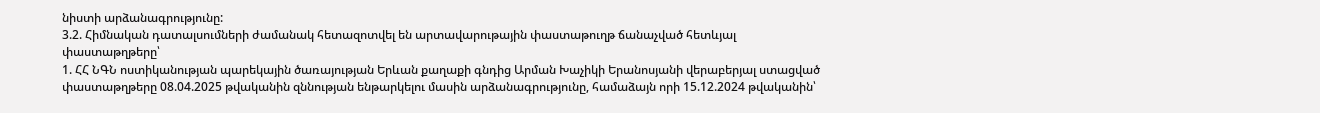նիստի արձանագրությունը:
3.2. Հիմնական դատալսումների ժամանակ հետազոտվել են արտավարութային փաստաթուղթ ճանաչված հետևյալ փաստաթղթերը՝
1. ՀՀ ՆԳՆ ոստիկանության պարեկային ծառայության Երևան քաղաքի գնդից Արման Խաչիկի Երանոսյանի վերաբերյալ ստացված փաստաթղթերը 08.04.2025 թվականին զննության ենթարկելու մասին արձանագրությունը, համաձայն որի 15.12.2024 թվականին՝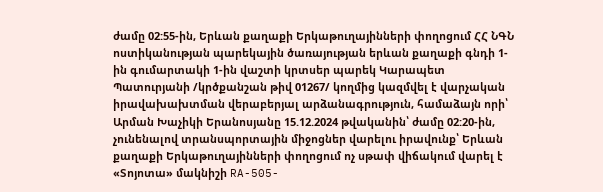ժամը 02:55-ին, Երևան քաղաքի Երկաթուղայինների փողոցում ՀՀ ՆԳՆ ոստիկանության պարեկային ծառայության երևան քաղաքի գնդի 1-ին գումարտակի 1-ին վաշտի կրտսեր պարեկ Կարապետ Պատուրյանի /կրծքանշան թիվ 01267/ կողմից կազմվել է վարչական իրավախախտման վերաբերյալ արձանագրություն, համաձայն որի՝ Արման Խաչիկի Երանոսյանը 15.12.2024 թվականին՝ ժամը 02:20-ին, չունենալով տրանսպորտային միջոցներ վարելու իրավունք՝ Երևան քաղաքի Երկաթուղայինների փողոցում ոչ սթափ վիճակում վարել է «Տոյոտա» մակնիշի RA-505-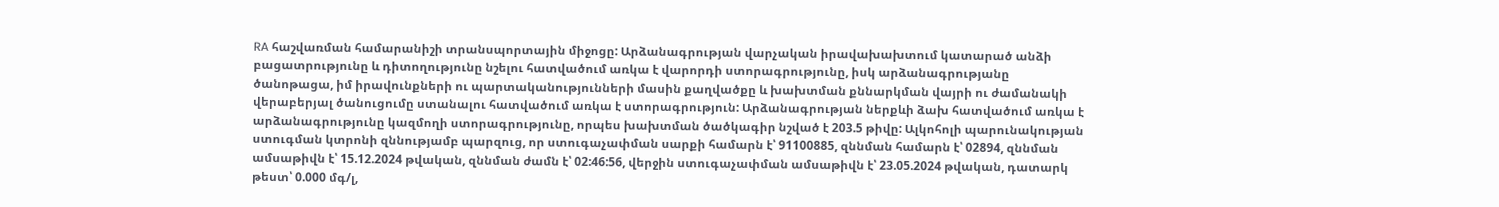RA հաշվառման համարանիշի տրանսպորտային միջոցը: Արձանագրության վարչական իրավախախտում կատարած անձի բացատրությունը և դիտողությունը նշելու հատվածում առկա է վարորդի ստորագրությունը, իսկ արձանագրությանը ծանոթացա, իմ իրավունքների ու պարտականությունների մասին քաղվածքը և խախտման քննարկման վայրի ու ժամանակի վերաբերյալ ծանուցումը ստանալու հատվածում առկա է ստորագրություն: Արձանագրության ներքևի ձախ հատվածում առկա է արձանագրությունը կազմողի ստորագրությունը, որպես խախտման ծածկագիր նշված է 203.5 թիվը: Ալկոհոլի պարունակության ստուգման կտրոնի զննությամբ պարզուց, որ ստուգաչափման սարքի համարն է՝ 91100885, զննման համարն է՝ 02894, զննման ամսաթիվն է՝ 15.12.2024 թվական, զննման ժամն է՝ 02:46:56, վերջին ստուգաչափման ամսաթիվն է՝ 23.05.2024 թվական, դատարկ թեստ՝ 0.000 մգ/լ,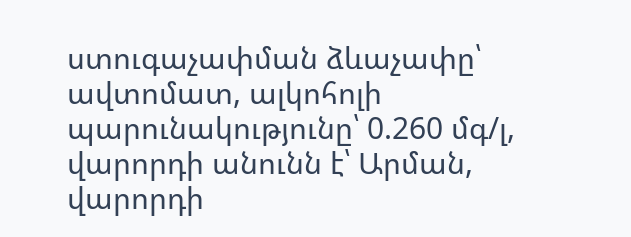ստուգաչափման ձևաչափը՝ ավտոմատ, ալկոհոլի պարունակությունը՝ 0.260 մգ/լ, վարորդի անունն է՝ Արման, վարորդի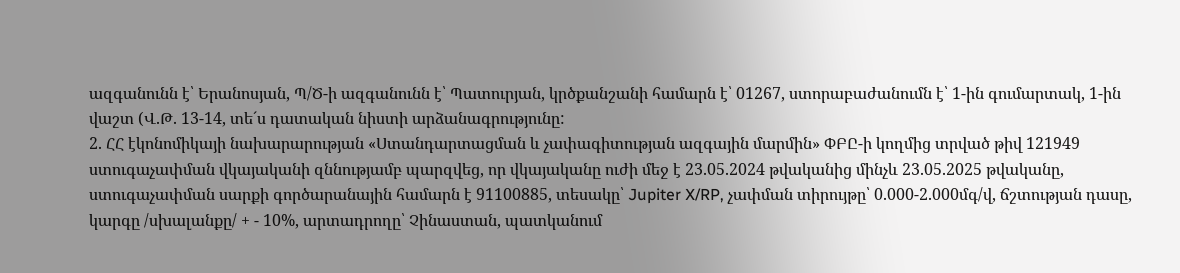ազգանունն է՝ Երանոսյան, Պ/Ծ-ի ազգանունն է՝ Պատուրյան, կրծքանշանի համարն է՝ 01267, ստորաբաժանումն է՝ 1-ին գումարտակ, 1-ին վաշտ (Վ.Թ. 13-14, տե´ս դատական նիստի արձանագրությունը:
2. ՀՀ էկոնոմիկայի նախարարության «Ստանդարտացման և չափագիտության ազգային մարմին» ՓԲԸ-ի կողմից տրված թիվ 121949 ստուգաչափման վկայականի զննությամբ պարզվեց, որ վկայականը ուժի մեջ է 23.05.2024 թվականից մինչև 23.05.2025 թվականը, ստուգաչափման սարքի գործարանային համարն է 91100885, տեսակը՝ Jupiter X/RP, չափման տիրույթը՝ 0.000-2.000մգ/վ, ճշտության դասը, կարգը /սխալանքը/ + - 10%, արտադրողը՝ Չինաստան, պատկանում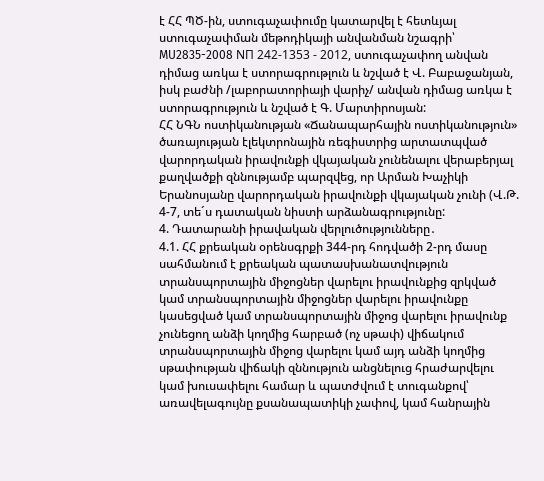է ՀՀ ՊԾ-ին, ստուգաչափումը կատարվել է հետևյալ ստուգաչափման մեթոդիկայի անվանման նշագրի՝ MU2835-2008 NП 242-1353 - 2012, ստուգաչափող անվան դիմաց առկա է ստորագրութլուն և նշված է Վ. Բաբաջանյան, իսկ բաժնի /լաբորատորիայի վարիչ/ անվան դիմաց առկա է ստորագրություն և նշված է Գ. Մարտիրոսյան:
ՀՀ ՆԳՆ ոստիկանության «Ճանապարհային ոստիկանություն» ծառայության էլեկտրոնային ռեգիստրից արտատպված վարորդական իրավունքի վկայական չունենալու վերաբերյալ քաղվածքի զննությամբ պարզվեց, որ Արման Խաչիկի Երանոսյանը վարորդական իրավունքի վկայական չունի (Վ.Թ. 4-7, տե´ս դատական նիստի արձանագրությունը:
4. Դատարանի իրավական վերլուծությունները․
4.1. ՀՀ քրեական օրենսգրքի 344-րդ հոդվածի 2-րդ մասը սահմանում է քրեական պատասխանատվություն տրանսպորտային միջոցներ վարելու իրավունքից զրկված կամ տրանսպորտային միջոցներ վարելու իրավունքը կասեցված կամ տրանսպորտային միջոց վարելու իրավունք չունեցող անձի կողմից հարբած (ոչ սթափ) վիճակում տրանսպորտային միջոց վարելու կամ այդ անձի կողմից սթափության վիճակի զննություն անցնելուց հրաժարվելու կամ խուսափելու համար և պատժվում է տուգանքով՝ առավելագույնը քսանապատիկի չափով, կամ հանրային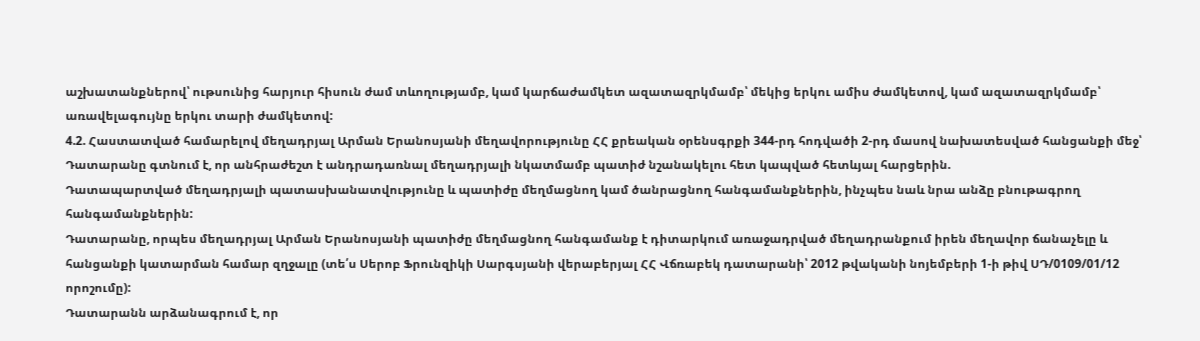աշխատանքներով՝ ութսունից հարյուր հիսուն ժամ տևողությամբ, կամ կարճաժամկետ ազատազրկմամբ՝ մեկից երկու ամիս ժամկետով, կամ ազատազրկմամբ՝ առավելագույնը երկու տարի ժամկետով:
4.2. Հաստատված համարելով մեղադրյալ Արման Երանոսյանի մեղավորությունը ՀՀ քրեական օրենսգրքի 344-րդ հոդվածի 2-րդ մասով նախատեսված հանցանքի մեջ՝ Դատարանը գտնում է, որ անհրաժեշտ է անդրադառնալ մեղադրյալի նկատմամբ պատիժ նշանակելու հետ կապված հետևյալ հարցերին.
Դատապարտված մեղադրյալի պատասխանատվությունը և պատիժը մեղմացնող կամ ծանրացնող հանգամանքներին, ինչպես նաև նրա անձը բնութագրող հանգամանքներին:
Դատարանը, որպես մեղադրյալ Արման Երանոսյանի պատիժը մեղմացնող հանգամանք է դիտարկում առաջադրված մեղադրանքում իրեն մեղավոր ճանաչելը և հանցանքի կատարման համար զղջալը (տե՛ս Սերոբ Ֆրունզիկի Սարգսյանի վերաբերյալ ՀՀ Վճռաբեկ դատարանի՝ 2012 թվականի նոյեմբերի 1-ի թիվ ՍԴ/0109/01/12 որոշումը):
Դատարանն արձանագրում է, որ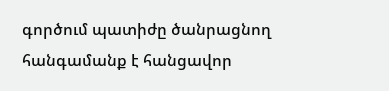գործում պատիժը ծանրացնող հանգամանք է հանցավոր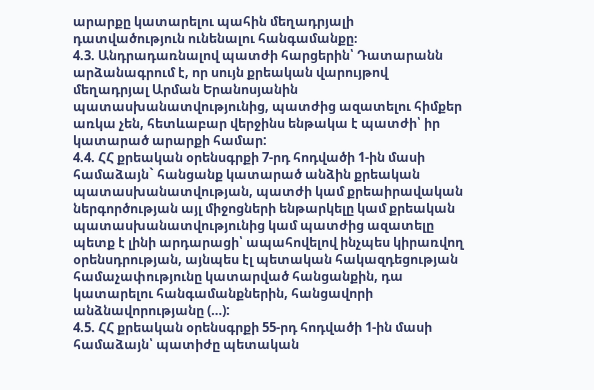արարքը կատարելու պահին մեղադրյալի դատվածություն ունենալու հանգամանքը։
4.3. Անդրադառնալով պատժի հարցերին՝ Դատարանն արձանագրում է, որ սույն քրեական վարույթով մեղադրյալ Արման Երանոսյանին պատասխանատվությունից, պատժից ազատելու հիմքեր առկա չեն, հետևաբար վերջինս ենթակա է պատժի՝ իր կատարած արարքի համար:
4.4. ՀՀ քրեական օրենսգրքի 7-րդ հոդվածի 1-ին մասի համաձայն` հանցանք կատարած անձին քրեական պատասխանատվության, պատժի կամ քրեաիրավական ներգործության այլ միջոցների ենթարկելը կամ քրեական պատասխանատվությունից կամ պատժից ազատելը պետք է լինի արդարացի՝ ապահովելով ինչպես կիրառվող օրենսդրության, այնպես էլ պետական հակազդեցության համաչափությունը կատարված հանցանքին, դա կատարելու հանգամանքներին, հանցավորի անձնավորությանը (…):
4.5. ՀՀ քրեական օրենսգրքի 55-րդ հոդվածի 1-ին մասի համաձայն՝ պատիժը պետական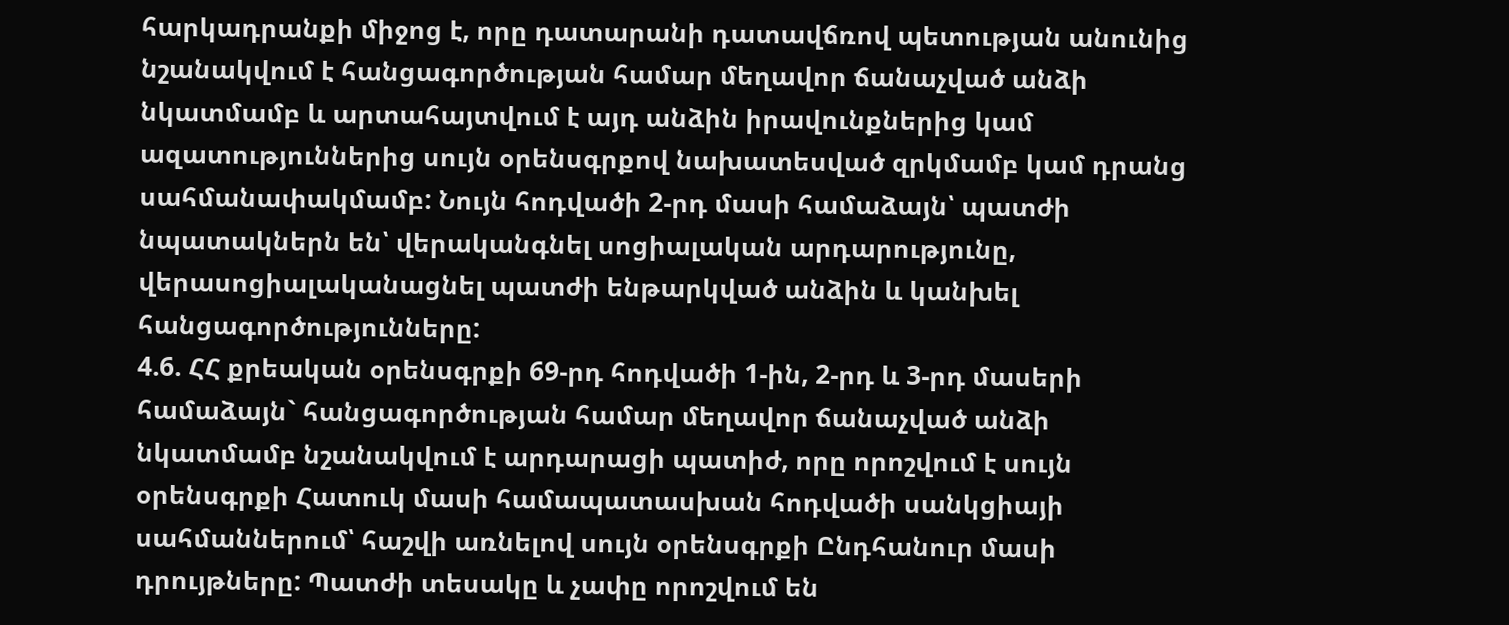հարկադրանքի միջոց է, որը դատարանի դատավճռով պետության անունից նշանակվում է հանցագործության համար մեղավոր ճանաչված անձի նկատմամբ և արտահայտվում է այդ անձին իրավունքներից կամ ազատություններից սույն օրենսգրքով նախատեսված զրկմամբ կամ դրանց սահմանափակմամբ: Նույն հոդվածի 2-րդ մասի համաձայն՝ պատժի նպատակներն են՝ վերականգնել սոցիալական արդարությունը, վերասոցիալականացնել պատժի ենթարկված անձին և կանխել հանցագործությունները:
4.6. ՀՀ քրեական օրենսգրքի 69-րդ հոդվածի 1-ին, 2-րդ և 3-րդ մասերի համաձայն` հանցագործության համար մեղավոր ճանաչված անձի նկատմամբ նշանակվում է արդարացի պատիժ, որը որոշվում է սույն օրենսգրքի Հատուկ մասի համապատասխան հոդվածի սանկցիայի սահմաններում՝ հաշվի առնելով սույն օրենսգրքի Ընդհանուր մասի դրույթները: Պատժի տեսակը և չափը որոշվում են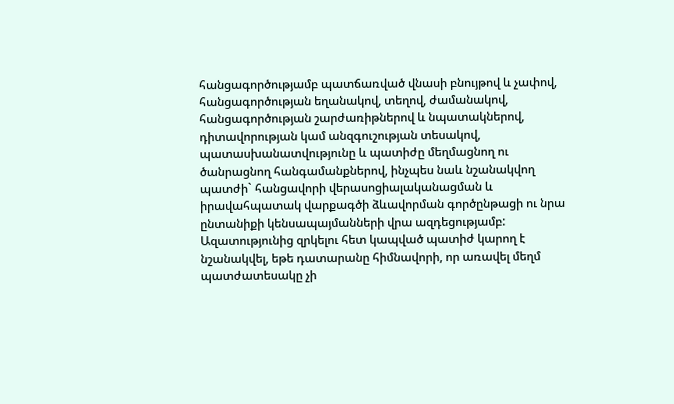հանցագործությամբ պատճառված վնասի բնույթով և չափով, հանցագործության եղանակով, տեղով, ժամանակով, հանցագործության շարժառիթներով և նպատակներով, դիտավորության կամ անզգուշության տեսակով, պատասխանատվությունը և պատիժը մեղմացնող ու ծանրացնող հանգամանքներով, ինչպես նաև նշանակվող պատժի` հանցավորի վերասոցիալականացման և իրավահպատակ վարքագծի ձևավորման գործընթացի ու նրա ընտանիքի կենսապայմանների վրա ազդեցությամբ: Ազատությունից զրկելու հետ կապված պատիժ կարող է նշանակվել, եթե դատարանը հիմնավորի, որ առավել մեղմ պատժատեսակը չի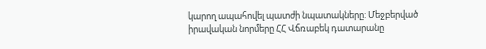կարող ապահովել պատժի նպատակները: Մեջբերված իրավական նորմերը ՀՀ Վճռաբեկ դատարանը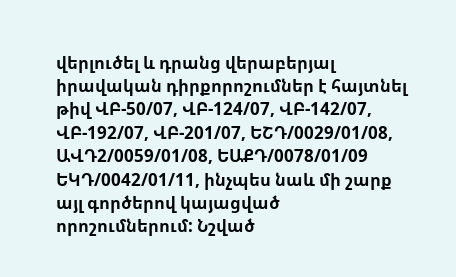վերլուծել և դրանց վերաբերյալ իրավական դիրքորոշումներ է հայտնել թիվ ՎԲ-50/07, ՎԲ-124/07, ՎԲ-142/07, ՎԲ-192/07, ՎԲ-201/07, ԵՇԴ/0029/01/08, ԱՎԴ2/0059/01/08, ԵԱՔԴ/0078/01/09 ԵԿԴ/0042/01/11, ինչպես նաև մի շարք այլ գործերով կայացված որոշումներում: Նշված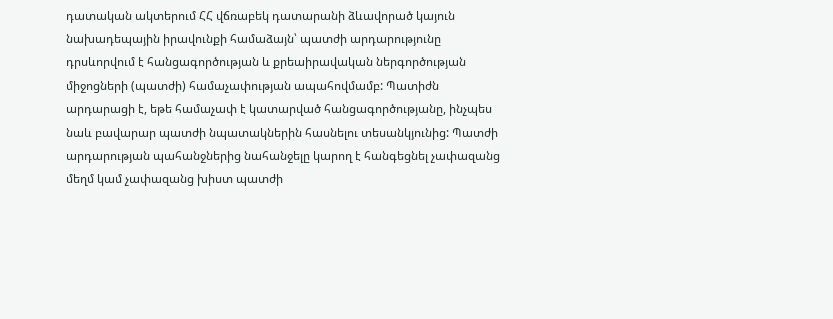դատական ակտերում ՀՀ վճռաբեկ դատարանի ձևավորած կայուն նախադեպային իրավունքի համաձայն՝ պատժի արդարությունը դրսևորվում է հանցագործության և քրեաիրավական ներգործության միջոցների (պատժի) համաչափության ապահովմամբ: Պատիժն արդարացի է, եթե համաչափ է կատարված հանցագործությանը, ինչպես նաև բավարար պատժի նպատակներին հասնելու տեսանկյունից: Պատժի արդարության պահանջներից նահանջելը կարող է հանգեցնել չափազանց մեղմ կամ չափազանց խիստ պատժի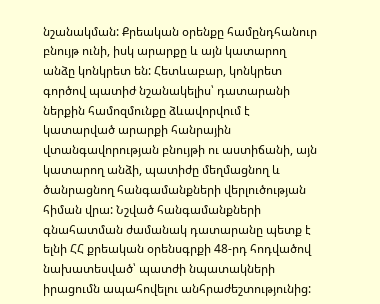նշանակման: Քրեական օրենքը համընդհանուր բնույթ ունի, իսկ արարքը և այն կատարող անձը կոնկրետ են: Հետևաբար, կոնկրետ գործով պատիժ նշանակելիս՝ դատարանի ներքին համոզմունքը ձևավորվում է կատարված արարքի հանրային վտանգավորության բնույթի ու աստիճանի, այն կատարող անձի, պատիժը մեղմացնող և ծանրացնող հանգամանքների վերլուծության հիման վրա: Նշված հանգամանքների գնահատման ժամանակ դատարանը պետք է ելնի ՀՀ քրեական օրենսգրքի 48-րդ հոդվածով նախատեսված՝ պատժի նպատակների իրացումն ապահովելու անհրաժեշտությունից: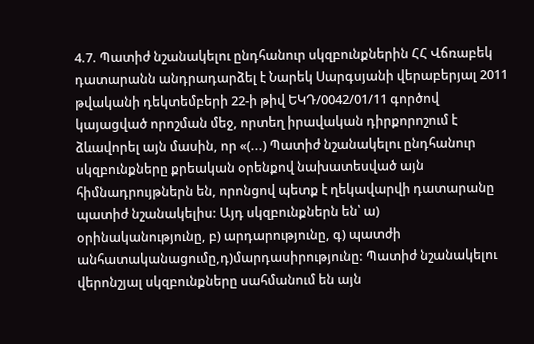4.7. Պատիժ նշանակելու ընդհանուր սկզբունքներին ՀՀ Վճռաբեկ դատարանն անդրադարձել է Նարեկ Սարգսյանի վերաբերյալ 2011 թվականի դեկտեմբերի 22-ի թիվ ԵԿԴ/0042/01/11 գործով կայացված որոշման մեջ, որտեղ իրավական դիրքորոշում է ձևավորել այն մասին, որ «(...) Պատիժ նշանակելու ընդհանուր սկզբունքները քրեական օրենքով նախատեսված այն հիմնադրույթներն են, որոնցով պետք է ղեկավարվի դատարանը պատիժ նշանակելիս: Այդ սկզբունքներն են՝ ա) օրինականությունը, բ) արդարությունը, գ) պատժի անհատականացումը,դ)մարդասիրությունը: Պատիժ նշանակելու վերոնշյալ սկզբունքները սահմանում են այն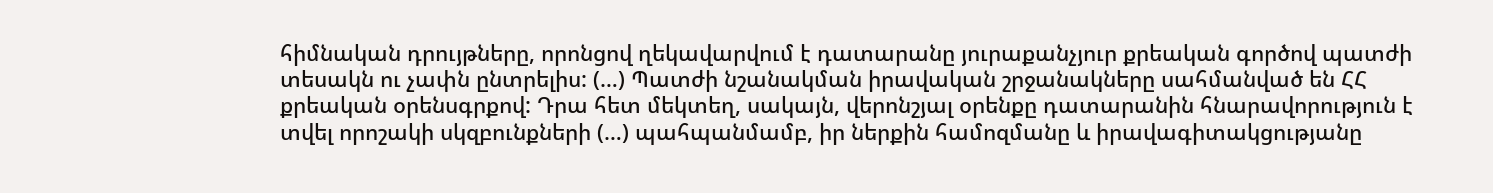հիմնական դրույթները, որոնցով ղեկավարվում է դատարանը յուրաքանչյուր քրեական գործով պատժի տեսակն ու չափն ընտրելիս: (…) Պատժի նշանակման իրավական շրջանակները սահմանված են ՀՀ քրեական օրենսգրքով: Դրա հետ մեկտեղ, սակայն, վերոնշյալ օրենքը դատարանին հնարավորություն է տվել որոշակի սկզբունքների (…) պահպանմամբ, իր ներքին համոզմանը և իրավագիտակցությանը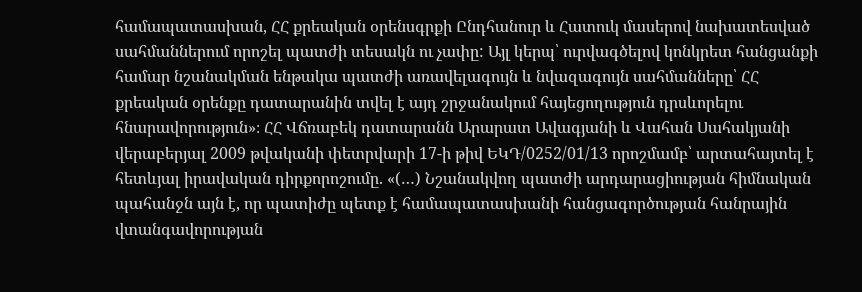համապատասխան, ՀՀ քրեական օրենսգրքի Ընդհանուր և Հատուկ մասերով նախատեսված սահմաններում որոշել պատժի տեսակն ու չափը: Այլ կերպ՝ ուրվագծելով կոնկրետ հանցանքի համար նշանակման ենթակա պատժի առավելագույն և նվազագույն սահմանները՝ ՀՀ քրեական օրենքը դատարանին տվել է այդ շրջանակում հայեցողություն դրսևորելու հնարավորություն»։ ՀՀ Վճռաբեկ դատարանն Արարատ Ավագյանի և Վահան Սահակյանի վերաբերյալ 2009 թվականի փետրվարի 17-ի թիվ ԵԿԴ/0252/01/13 որոշմամբ՝ արտահայտել է հետևյալ իրավական դիրքորոշումը. «(…) Նշանակվող պատժի արդարացիության հիմնական պահանջն այն է, որ պատիժը պետք է համապատասխանի հանցագործության հանրային վտանգավորության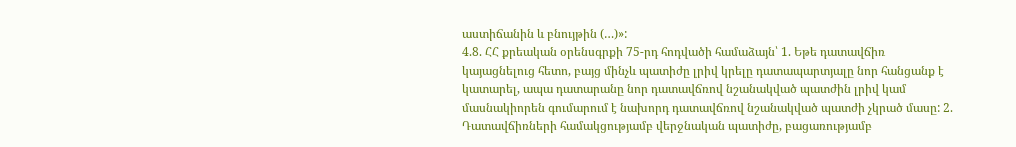աստիճանին և բնույթին (…)»:
4.8. ՀՀ քրեական օրենսգրքի 75-րդ հոդվածի համաձայն՝ 1. Եթե դատավճիռ կայացնելուց հետո, բայց մինչև պատիժը լրիվ կրելը դատապարտյալը նոր հանցանք է կատարել, ապա դատարանը նոր դատավճռով նշանակված պատժին լրիվ կամ մասնակիորեն գումարում է նախորդ դատավճռով նշանակված պատժի չկրած մասը: 2. Դատավճիռների համակցությամբ վերջնական պատիժը, բացառությամբ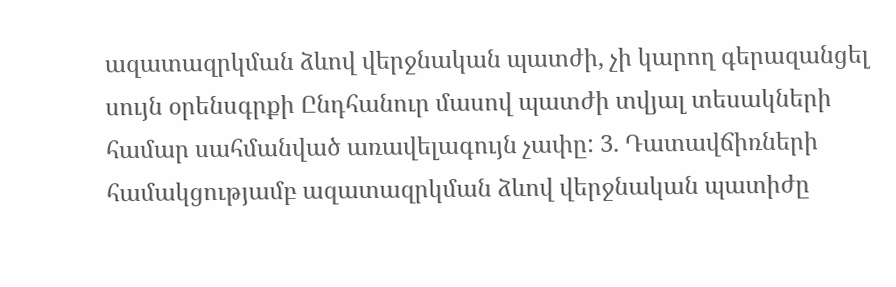ազատազրկման ձևով վերջնական պատժի, չի կարող գերազանցել սույն օրենսգրքի Ընդհանուր մասով պատժի տվյալ տեսակների համար սահմանված առավելագույն չափը: 3. Դատավճիռների համակցությամբ ազատազրկման ձևով վերջնական պատիժը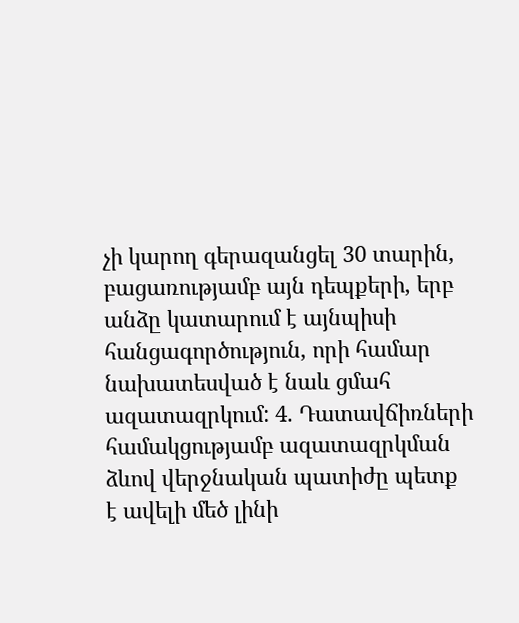չի կարող գերազանցել 30 տարին, բացառությամբ այն դեպքերի, երբ անձը կատարում է այնպիսի հանցագործություն, որի համար նախատեսված է նաև ցմահ ազատազրկում: 4. Դատավճիռների համակցությամբ ազատազրկման ձևով վերջնական պատիժը պետք է ավելի մեծ լինի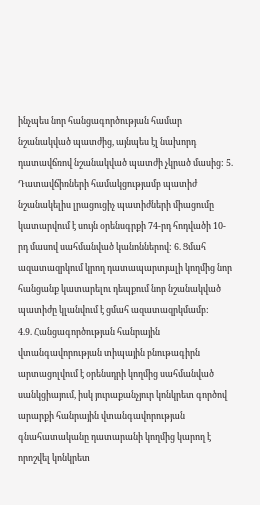ինչպես նոր հանցագործության համար նշանակված պատժից, այնպես էլ նախորդ դատավճռով նշանակված պատժի չկրած մասից: 5. Դատավճիռների համակցությամբ պատիժ նշանակելիս լրացուցիչ պատիժների միացումը կատարվում է սույն օրենսգրքի 74-րդ հոդվածի 10-րդ մասով սահմանված կանոններով: 6. Ցմահ ազատազրկում կրող դատապարտյալի կողմից նոր հանցանք կատարելու դեպքում նոր նշանակված պատիժը կլանվում է ցմահ ազատազրկմամբ:
4.9. Հանցագործության հանրային վտանգավորության տիպային բնութագիրն արտացոլվում է օրենսդրի կողմից սահմանված սանկցիայում, իսկ յուրաքանչյուր կոնկրետ գործով արարքի հանրային վտանգավորության գնահատականը դատարանի կողմից կարող է որոշվել կոնկրետ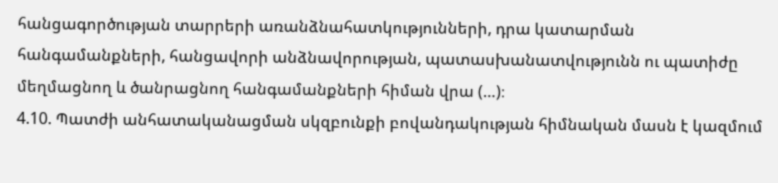հանցագործության տարրերի առանձնահատկությունների, դրա կատարման հանգամանքների, հանցավորի անձնավորության, պատասխանատվությունն ու պատիժը մեղմացնող և ծանրացնող հանգամանքների հիման վրա (…)։
4.10. Պատժի անհատականացման սկզբունքի բովանդակության հիմնական մասն է կազմում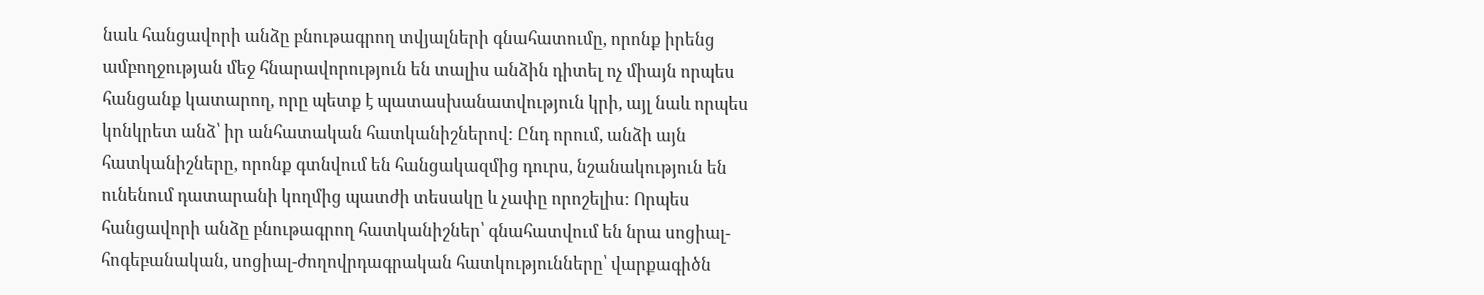նաև հանցավորի անձը բնութագրող տվյալների գնահատումը, որոնք իրենց ամբողջության մեջ հնարավորություն են տալիս անձին դիտել ոչ միայն որպես հանցանք կատարող, որը պետք է պատասխանատվություն կրի, այլ նաև որպես կոնկրետ անձ՝ իր անհատական հատկանիշներով: Ընդ որում, անձի այն հատկանիշները, որոնք գտնվում են հանցակազմից դուրս, նշանակություն են ունենում դատարանի կողմից պատժի տեսակը և չափը որոշելիս: Որպես հանցավորի անձը բնութագրող հատկանիշներ՝ գնահատվում են նրա սոցիալ-հոգեբանական, սոցիալ-ժողովրդագրական հատկությունները՝ վարքագիծն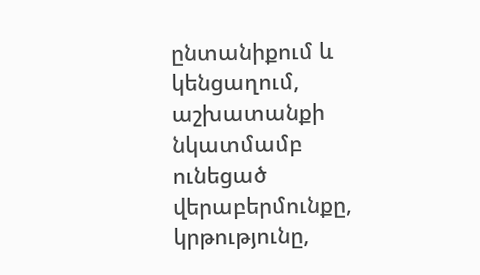ընտանիքում և կենցաղում, աշխատանքի նկատմամբ ունեցած վերաբերմունքը, կրթությունը,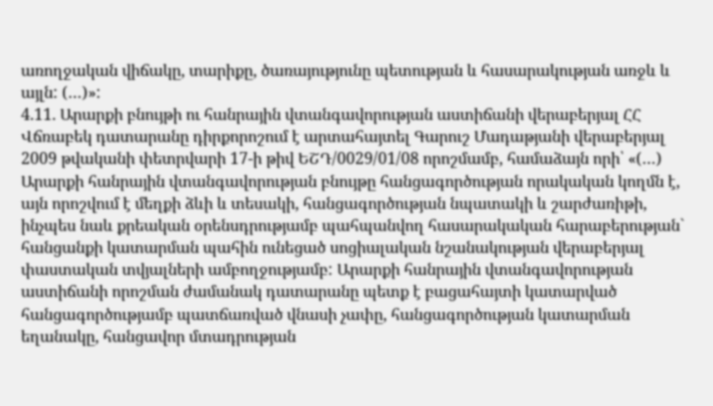առողջական վիճակը, տարիքը, ծառայությունը պետության և հասարակության առջև և այլն: (…)»:
4.11. Արարքի բնույթի ու հանրային վտանգավորության աստիճանի վերաբերյալ ՀՀ Վճռաբեկ դատարանը դիրքորոշում է արտահայտել Գարուշ Մադաթյանի վերաբերյալ 2009 թվականի փետրվարի 17-ի թիվ ԵՇԴ/0029/01/08 որոշմամբ, համաձայն որի՝ «(…) Արարքի հանրային վտանգավորության բնույթը հանցագործության որակական կողմն է, այն որոշվում է մեղքի ձևի և տեսակի, հանցագործության նպատակի և շարժառիթի, ինչպես նաև քրեական օրենսդրությամբ պահպանվող հասարակական հարաբերության` հանցանքի կատարման պահին ունեցած սոցիալական նշանակության վերաբերյալ փաստական տվյալների ամբողջությամբ: Արարքի հանրային վտանգավորության աստիճանի որոշման ժամանակ դատարանը պետք է բացահայտի կատարված հանցագործությամբ պատճառված վնասի չափը, հանցագործության կատարման եղանակը, հանցավոր մտադրության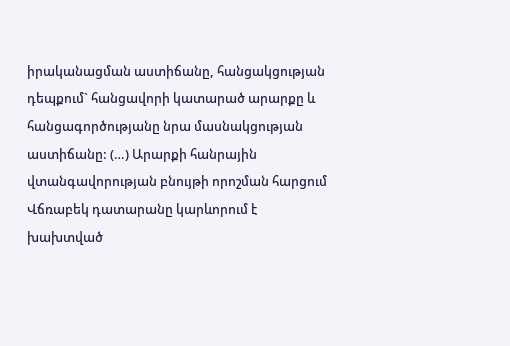իրականացման աստիճանը, հանցակցության դեպքում` հանցավորի կատարած արարքը և հանցագործությանը նրա մասնակցության աստիճանը: (…) Արարքի հանրային վտանգավորության բնույթի որոշման հարցում Վճռաբեկ դատարանը կարևորում է խախտված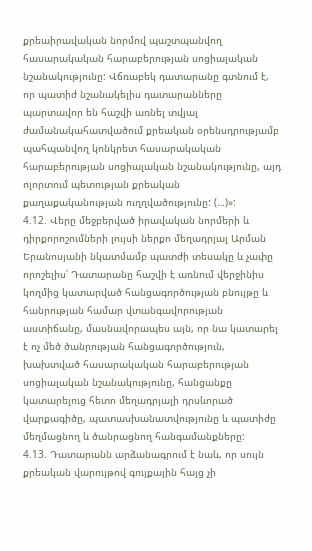քրեաիրավական նորմով պաշտպանվող հասարակական հարաբերության սոցիալական նշանակությունը: Վճռաբեկ դատարանը գտնում է, որ պատիժ նշանակելիս դատարանները պարտավոր են հաշվի առնել տվյալ ժամանակահատվածում քրեական օրենսդրությամբ պահպանվող կոնկրետ հասարակական հարաբերության սոցիալական նշանակությունը, այդ ոլորտում պետության քրեական քաղաքականության ուղղվածությունը: (…)»:
4.12. Վերը մեջբերված իրավական նորմերի և դիրքորոշումների լույսի ներքո մեղադրյալ Արման Երանոսյանի նկատմամբ պատժի տեսակը և չափը որոշելիս՝ Դատարանը հաշվի է առնում վերջինիս կողմից կատարված հանցագործության բնույթը և հանրության համար վտանգավորության աստիճանը, մասնավորապես այն, որ նա կատարել է ոչ մեծ ծանրության հանցագործություն, խախտված հասարակական հարաբերության սոցիալական նշանակությունը, հանցանքը կատարելուց հետո մեղադրյալի դրսևորած վարքագիծը, պատասխանատվությունը և պատիժը մեղմացնող և ծանրացնող հանգամանքները:
4.13. Դատարանն արձանագրում է նաև, որ սույն քրեական վարույթով գույքային հայց չի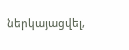ներկայացվել,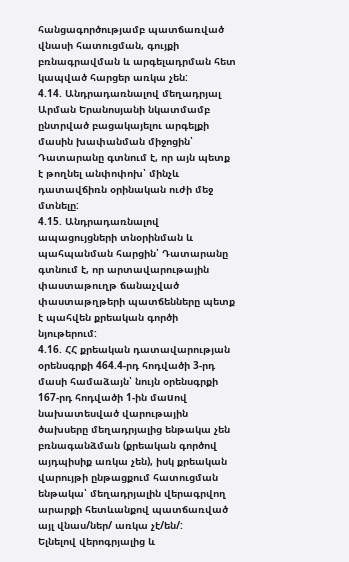հանցագործությամբ պատճառված վնասի հատուցման, գույքի բռնագրավման և արգելադրման հետ կապված հարցեր առկա չեն:
4.14. Անդրադառնալով մեղադրյալ Արման Երանոսյանի նկատմամբ ընտրված բացակայելու արգելքի մասին խափանման միջոցին՝ Դատարանը գտնում է, որ այն պետք է թողնել անփոփոխ՝ մինչև դատավճիռն օրինական ուժի մեջ մտնելը:
4.15. Անդրադառնալով ապացույցների տնօրինման և պահպանման հարցին՝ Դատարանը գտնում է, որ արտավարութային փաստաթուղթ ճանաչված փաստաթղթերի պատճենները պետք է պահվեն քրեական գործի նյութերում:
4.16. ՀՀ քրեական դատավարության օրենսգրքի 464.4-րդ հոդվածի 3-րդ մասի համաձայն՝ նույն օրենսգրքի 167-րդ հոդվածի 1-ին մաuով նախատեսված վարութային ծախսերը մեղադրյալից ենթակա չեն բռնագանձման (քրեական գործով այդպիսիք առկա չեն), իսկ քրեական վարույթի ընթացքում հատուցման ենթակա՝ մեղադրյալին վերագրվող արարքի հետևանքով պատճառված այլ վնաս/ներ/ առկա չէ/են/:
Ելնելով վերոգրյալից և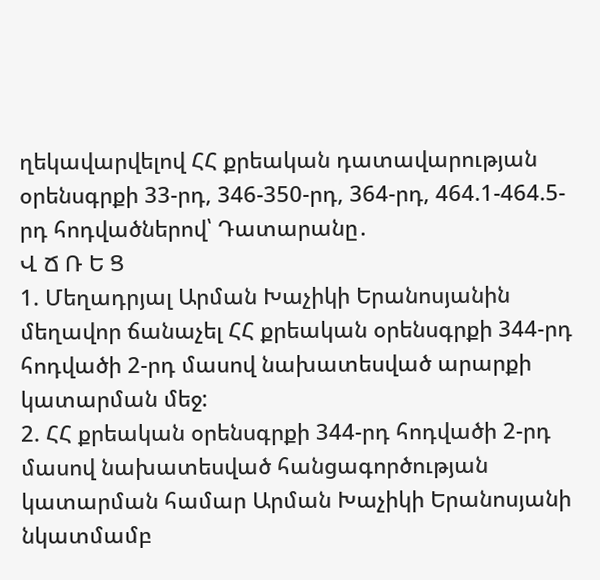ղեկավարվելով ՀՀ քրեական դատավարության օրենսգրքի 33-րդ, 346-350-րդ, 364-րդ, 464.1-464.5-րդ հոդվածներով՝ Դատարանը․
Վ Ճ Ռ Ե Ց
1. Մեղադրյալ Արման Խաչիկի Երանոսյանին մեղավոր ճանաչել ՀՀ քրեական օրենսգրքի 344-րդ հոդվածի 2-րդ մասով նախատեսված արարքի կատարման մեջ:
2. ՀՀ քրեական օրենսգրքի 344-րդ հոդվածի 2-րդ մասով նախատեսված հանցագործության կատարման համար Արման Խաչիկի Երանոսյանի նկատմամբ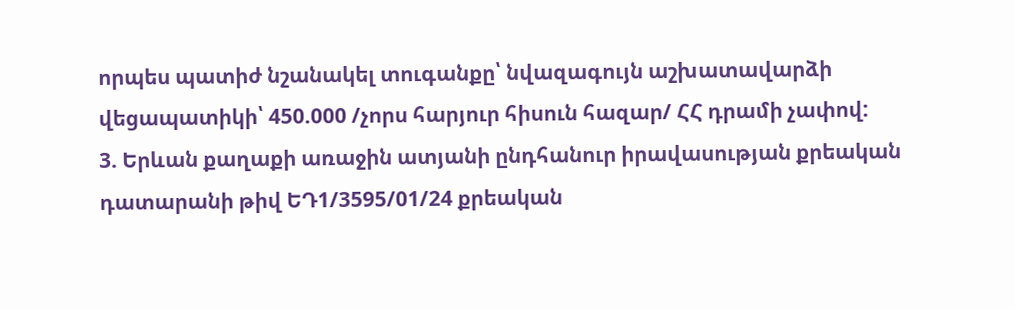որպես պատիժ նշանակել տուգանքը՝ նվազագույն աշխատավարձի վեցապատիկի՝ 450.000 /չորս հարյուր հիսուն հազար/ ՀՀ դրամի չափով:
3. Երևան քաղաքի առաջին ատյանի ընդհանուր իրավասության քրեական դատարանի թիվ ԵԴ1/3595/01/24 քրեական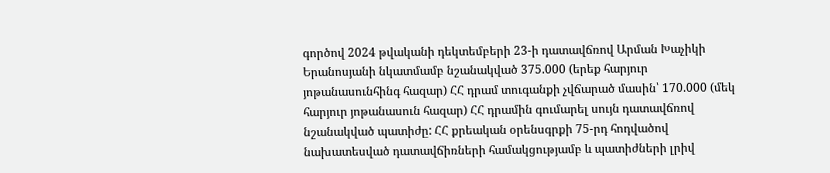գործով 2024 թվականի դեկտեմբերի 23-ի դատավճռով Արման Խաչիկի Երանոսյանի նկատմամբ նշանակված 375.000 (երեք հարյուր յոթանասունհինգ հազար) ՀՀ դրամ տուգանքի չվճարած մասին՝ 170.000 (մեկ հարյուր յոթանասուն հազար) ՀՀ դրամին գումարել սույն դատավճռով նշանակված պատիժը: ՀՀ քրեական օրենսգրքի 75-րդ հոդվածով նախատեսված դատավճիռների համակցությամբ և պատիժների լրիվ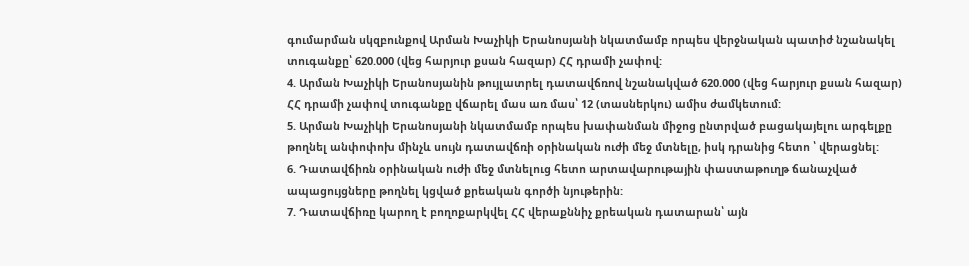գումարման սկզբունքով Արման Խաչիկի Երանոսյանի նկատմամբ որպես վերջնական պատիժ նշանակել տուգանքը՝ 620.000 (վեց հարյուր քսան հազար) ՀՀ դրամի չափով:
4. Արման Խաչիկի Երանոսյանին թույլատրել դատավճռով նշանակված 620.000 (վեց հարյուր քսան հազար) ՀՀ դրամի չափով տուգանքը վճարել մաս առ մաս՝ 12 (տասներկու) ամիս ժամկետում:
5. Արման Խաչիկի Երանոսյանի նկատմամբ որպես խափանման միջոց ընտրված բացակայելու արգելքը թողնել անփոփոխ մինչև սույն դատավճռի օրինական ուժի մեջ մտնելը, իսկ դրանից հետո ՝ վերացնել:
6. Դատավճիռն օրինական ուժի մեջ մտնելուց հետո արտավարութային փաստաթուղթ ճանաչված ապացույցները թողնել կցված քրեական գործի նյութերին:
7. Դատավճիռը կարող է բողոքարկվել ՀՀ վերաքննիչ քրեական դատարան՝ այն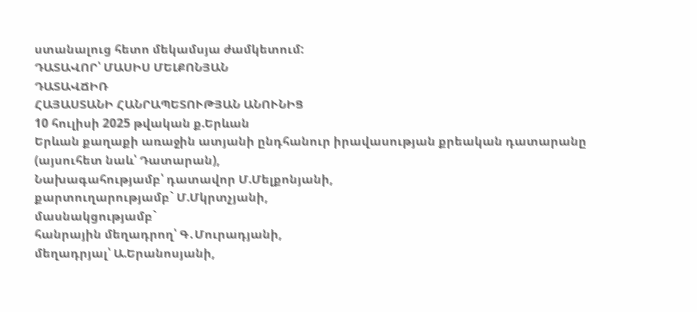ստանալուց հետո մեկամսյա ժամկետում:
ԴԱՏԱՎՈՐ՝ ՄԱՍԻՍ ՄԵԼՔՈՆՅԱՆ
ԴԱՏԱՎՃԻՌ
ՀԱՅԱՍՏԱՆԻ ՀԱՆՐԱՊԵՏՈՒԹՅԱՆ ԱՆՈՒՆԻՑ
10 հուլիսի 2025 թվական ք.Երևան
Երևան քաղաքի առաջին ատյանի ընդհանուր իրավասության քրեական դատարանը (այսուհետ նաև՝ Դատարան),
Նախագահությամբ՝ դատավոր Մ.Մելքոնյանի,
քարտուղարությամբ` Մ.Մկրտչյանի,
մասնակցությամբ`
հանրային մեղադրող՝ Գ․Մուրադյանի,
մեղադրյալ՝ Ա.Երանոսյանի,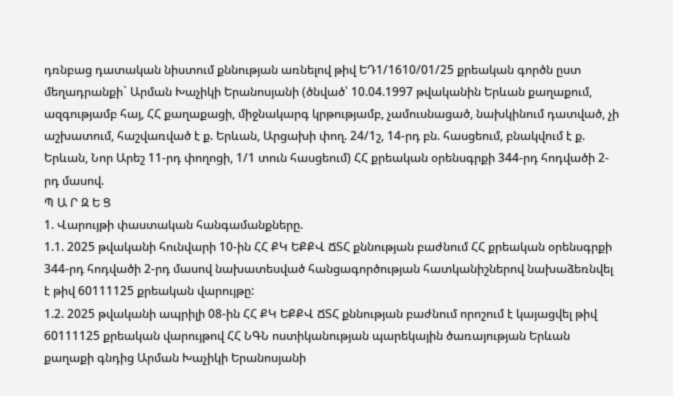դռնբաց դատական նիստում քննության առնելով թիվ ԵԴ1/1610/01/25 քրեական գործն ըստ մեղադրանքի` Արման Խաչիկի Երանոսյանի (ծնված՝ 10.04.1997 թվականին Երևան քաղաքում, ազգությամբ հայ, ՀՀ քաղաքացի, միջնակարգ կրթությամբ, չամուսնացած, նախկինում դատված, չի աշխատում, հաշվառված է ք. Երևան, Արցախի փող. 24/1շ, 14-րդ բն. հասցեում, բնակվում է ք. Երևան, Նոր Արեշ 11-րդ փողոցի, 1/1 տուն հասցեում) ՀՀ քրեական օրենսգրքի 344-րդ հոդվածի 2-րդ մասով.
Պ Ա Ր Զ Ե Ց
1. Վարույթի փաստական հանգամանքները.
1.1. 2025 թվականի հունվարի 10-ին ՀՀ ՔԿ ԵՔՔՎ ՃՏՀ քննության բաժնում ՀՀ քրեական օրենսգրքի 344-րդ հոդվածի 2-րդ մասով նախատեսված հանցագործության հատկանիշներով նախաձեռնվել է թիվ 60111125 քրեական վարույթը:
1.2. 2025 թվականի ապրիլի 08-ին ՀՀ ՔԿ ԵՔՔՎ ՃՏՀ քննության բաժնում որոշում է կայացվել թիվ 60111125 քրեական վարույթով ՀՀ ՆԳՆ ոստիկանության պարեկային ծառայության Երևան քաղաքի գնդից Արման Խաչիկի Երանոսյանի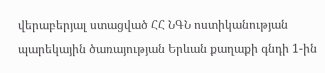վերաբերյալ ստացված ՀՀ ՆԳՆ ոստիկանության պարեկային ծառայության Երևան քաղաքի գնդի 1-ին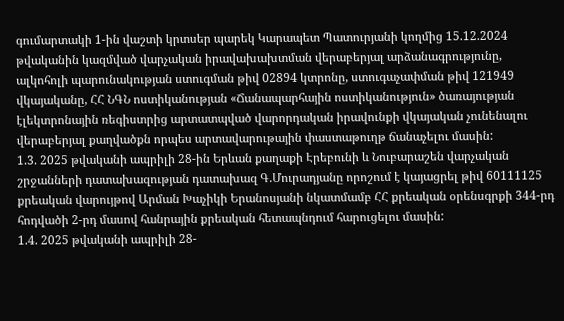գումարտակի 1-ին վաշտի կրտսեր պարեկ Կարապետ Պատուրյանի կողմից 15.12.2024 թվականին կազմված վարչական իրավախախտման վերաբերյալ արձանագրությունը, ալկոհոլի պարունակության ստուգման թիվ 02894 կտրոնը, ստուգաչափման թիվ 121949 վկայականը, ՀՀ ՆԳՆ ոստիկանության «Ճանապարհային ոստիկանություն» ծառայության էլեկտրոնային ռեգիստրից արտատպված վարորդական իրավունքի վկայական չունենալու վերաբերյալ քաղվածքն որպես արտավարութային փաստաթուղթ ճանաչելու մասին:
1.3. 2025 թվականի ապրիլի 28-ին Երևան քաղաքի Էրեբունի և Նուբարաշեն վարչական շրջանների դատախազության դատախազ Գ.Մուրադյանը որոշում է կայացրել թիվ 60111125 քրեական վարույթով Արման Խաչիկի Երանոսյանի նկատմամբ ՀՀ քրեական օրենսգրքի 344-րդ հոդվածի 2-րդ մասով հանրային քրեական հետապնդում հարուցելու մասին:
1.4. 2025 թվականի ապրիլի 28-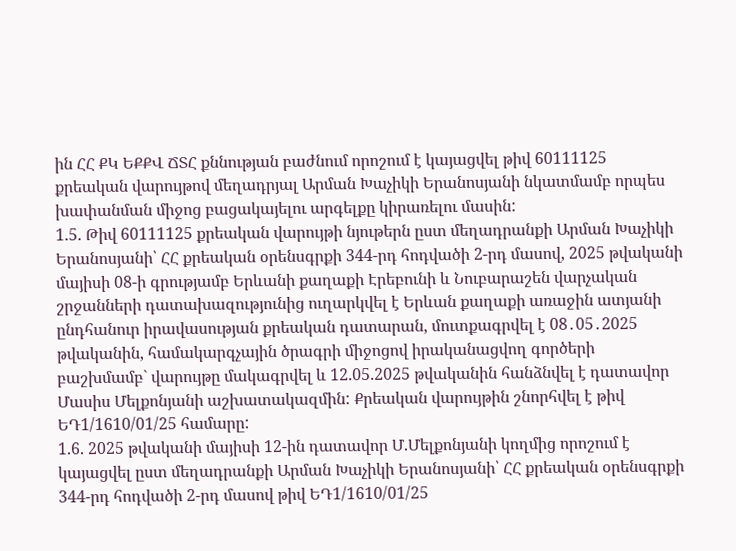ին ՀՀ ՔԿ ԵՔՔՎ ՃՏՀ քննության բաժնում որոշում է կայացվել թիվ 60111125 քրեական վարույթով մեղադրյալ Արման Խաչիկի Երանոսյանի նկատմամբ որպես խափանման միջոց բացակայելու արգելքը կիրառելու մասին:
1.5. Թիվ 60111125 քրեական վարույթի նյութերն ըստ մեղադրանքի Արման Խաչիկի Երանոսյանի՝ ՀՀ քրեական օրենսգրքի 344-րդ հոդվածի 2-րդ մասով, 2025 թվականի մայիսի 08-ի գրությամբ Երևանի քաղաքի Էրեբունի և Նուբարաշեն վարչական շրջանների դատախազությունից ուղարկվել է Երևան քաղաքի առաջին ատյանի ընդհանուր իրավասության քրեական դատարան, մուտքագրվել է 08․05․2025 թվականին, համակարգչային ծրագրի միջոցով իրականացվող գործերի բաշխմամբ` վարույթը մակագրվել և 12.05.2025 թվականին հանձնվել է դատավոր Մասիս Մելքոնյանի աշխատակազմին: Քրեական վարույթին շնորհվել է թիվ ԵԴ1/1610/01/25 համարը:
1.6. 2025 թվականի մայիսի 12-ին դատավոր Մ.Մելքոնյանի կողմից որոշում է կայացվել ըստ մեղադրանքի Արման Խաչիկի Երանոսյանի՝ ՀՀ քրեական օրենսգրքի 344-րդ հոդվածի 2-րդ մասով թիվ ԵԴ1/1610/01/25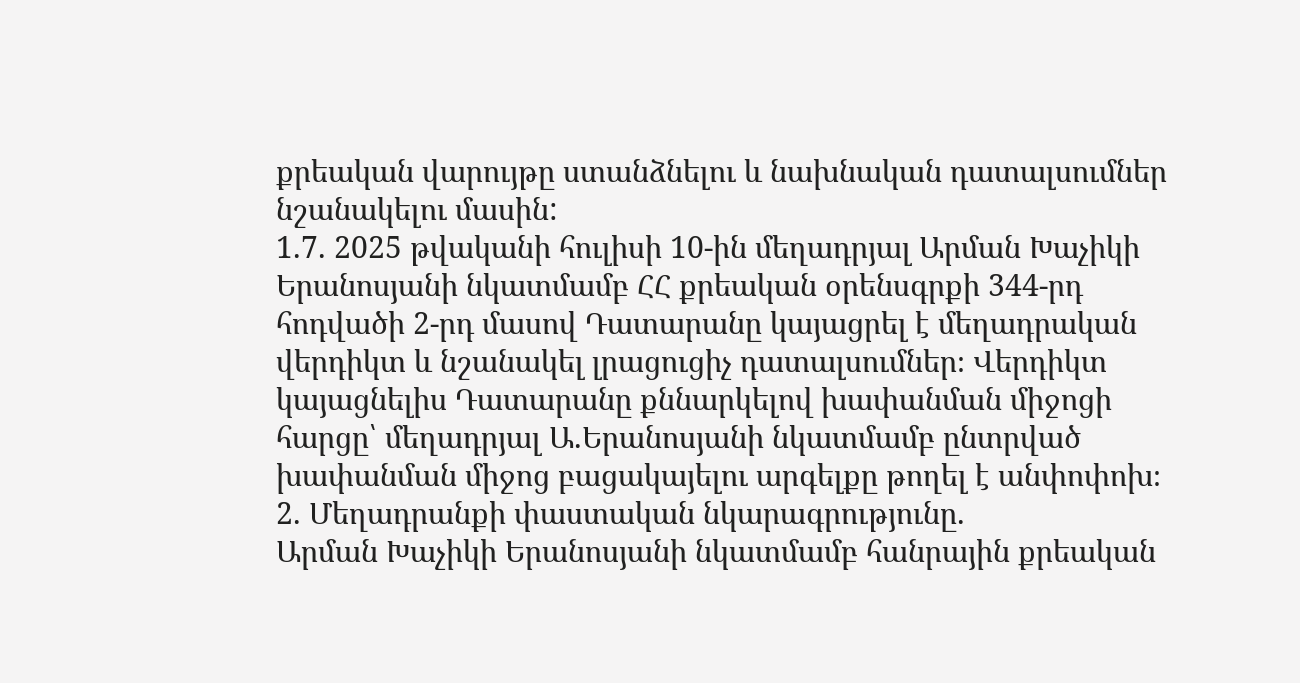քրեական վարույթը ստանձնելու և նախնական դատալսումներ նշանակելու մասին:
1.7. 2025 թվականի հուլիսի 10-ին մեղադրյալ Արման Խաչիկի Երանոսյանի նկատմամբ ՀՀ քրեական օրենսգրքի 344-րդ հոդվածի 2-րդ մասով Դատարանը կայացրել է մեղադրական վերդիկտ և նշանակել լրացուցիչ դատալսումներ։ Վերդիկտ կայացնելիս Դատարանը քննարկելով խափանման միջոցի հարցը՝ մեղադրյալ Ա.Երանոսյանի նկատմամբ ընտրված խափանման միջոց բացակայելու արգելքը թողել է անփոփոխ։
2. Մեղադրանքի փաստական նկարագրությունը.
Արման Խաչիկի Երանոսյանի նկատմամբ հանրային քրեական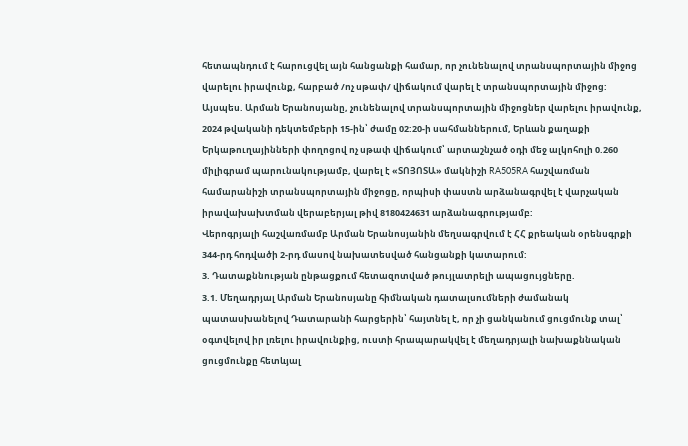հետապնդում է հարուցվել այն հանցանքի համար, որ չունենալով տրանսպորտային միջոց վարելու իրավունք, հարբած /ոչ սթափ/ վիճակում վարել է տրանսպորտային միջոց: Այսպես. Արման Երանոսյանը, չունենալով տրանսպորտային միջոցներ վարելու իրավունք, 2024 թվականի դեկտեմբերի 15-ին՝ ժամը 02:20-ի սահմաններում, Երևան քաղաքի Երկաթուղայինների փողոցով ոչ սթափ վիճակում՝ արտաշնչած օդի մեջ ալկոհոլի 0.260 միլիգրամ պարունակությամբ, վարել է «ՏՈՅՈՏԱ» մակնիշի RA505RA հաշվառման համարանիշի տրանսպորտային միջոցը, որպիսի փաստն արձանագրվել է վարչական իրավախախտման վերաբերյալ թիվ 8180424631 արձանագրությամբ:
Վերոգրյալի հաշվառմամբ Արման Երանոսյանին մեղսագրվում է ՀՀ քրեական օրենսգրքի 344-րդ հոդվածի 2-րդ մասով նախատեսված հանցանքի կատարում:
3. Դատաքննության ընթացքում հետազոտված թույլատրելի ապացույցները.
3.1. Մեղադրյալ Արման Երանոսյանը հիմնական դատալսումների ժամանակ պատասխանելով Դատարանի հարցերին՝ հայտնել է, որ չի ցանկանում ցուցմունք տալ՝ օգտվելով իր լռելու իրավունքից, ուստի հրապարակվել է մեղադրյալի նախաքննական ցուցմունքը հետևյալ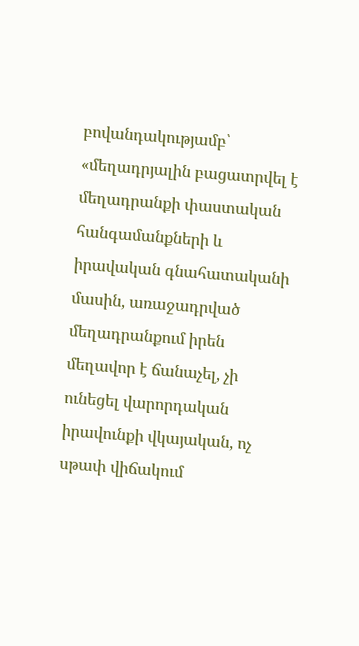բովանդակությամբ՝ «մեղադրյալին բացատրվել է մեղադրանքի փաստական հանգամանքների և իրավական գնահատականի մասին, առաջադրված մեղադրանքում իրեն մեղավոր է ճանաչել, չի ունեցել վարորդական իրավունքի վկայական, ոչ սթափ վիճակում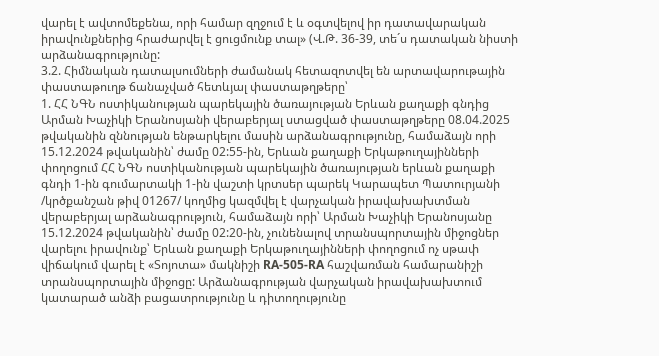վարել է ավտոմեքենա, որի համար զղջում է և օգտվելով իր դատավարական իրավունքներից հրաժարվել է ցուցմունք տալ» (Վ.Թ. 36-39, տե´ս դատական նիստի արձանագրությունը:
3.2. Հիմնական դատալսումների ժամանակ հետազոտվել են արտավարութային փաստաթուղթ ճանաչված հետևյալ փաստաթղթերը՝
1. ՀՀ ՆԳՆ ոստիկանության պարեկային ծառայության Երևան քաղաքի գնդից Արման Խաչիկի Երանոսյանի վերաբերյալ ստացված փաստաթղթերը 08.04.2025 թվականին զննության ենթարկելու մասին արձանագրությունը, համաձայն որի 15.12.2024 թվականին՝ ժամը 02:55-ին, Երևան քաղաքի Երկաթուղայինների փողոցում ՀՀ ՆԳՆ ոստիկանության պարեկային ծառայության երևան քաղաքի գնդի 1-ին գումարտակի 1-ին վաշտի կրտսեր պարեկ Կարապետ Պատուրյանի /կրծքանշան թիվ 01267/ կողմից կազմվել է վարչական իրավախախտման վերաբերյալ արձանագրություն, համաձայն որի՝ Արման Խաչիկի Երանոսյանը 15.12.2024 թվականին՝ ժամը 02:20-ին, չունենալով տրանսպորտային միջոցներ վարելու իրավունք՝ Երևան քաղաքի Երկաթուղայինների փողոցում ոչ սթափ վիճակում վարել է «Տոյոտա» մակնիշի RA-505-RA հաշվառման համարանիշի տրանսպորտային միջոցը: Արձանագրության վարչական իրավախախտում կատարած անձի բացատրությունը և դիտողությունը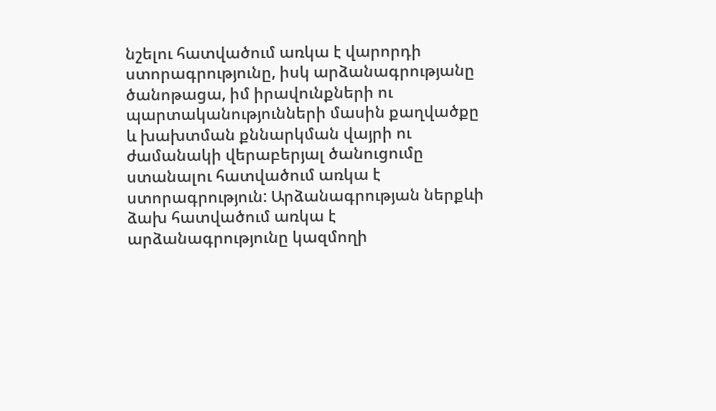նշելու հատվածում առկա է վարորդի ստորագրությունը, իսկ արձանագրությանը ծանոթացա, իմ իրավունքների ու պարտականությունների մասին քաղվածքը և խախտման քննարկման վայրի ու ժամանակի վերաբերյալ ծանուցումը ստանալու հատվածում առկա է ստորագրություն: Արձանագրության ներքևի ձախ հատվածում առկա է արձանագրությունը կազմողի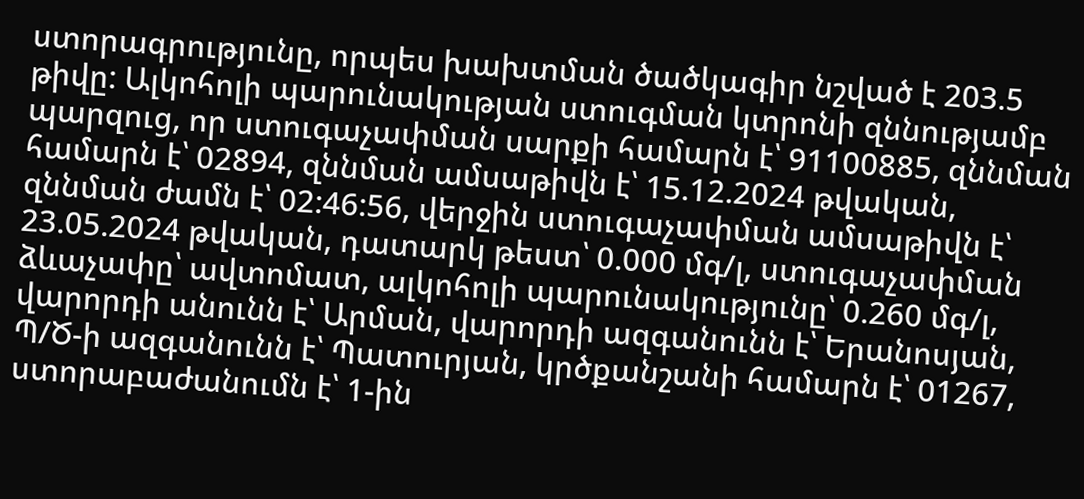ստորագրությունը, որպես խախտման ծածկագիր նշված է 203.5 թիվը: Ալկոհոլի պարունակության ստուգման կտրոնի զննությամբ պարզուց, որ ստուգաչափման սարքի համարն է՝ 91100885, զննման համարն է՝ 02894, զննման ամսաթիվն է՝ 15.12.2024 թվական, զննման ժամն է՝ 02:46:56, վերջին ստուգաչափման ամսաթիվն է՝ 23.05.2024 թվական, դատարկ թեստ՝ 0.000 մգ/լ, ստուգաչափման ձևաչափը՝ ավտոմատ, ալկոհոլի պարունակությունը՝ 0.260 մգ/լ, վարորդի անունն է՝ Արման, վարորդի ազգանունն է՝ Երանոսյան, Պ/Ծ-ի ազգանունն է՝ Պատուրյան, կրծքանշանի համարն է՝ 01267, ստորաբաժանումն է՝ 1-ին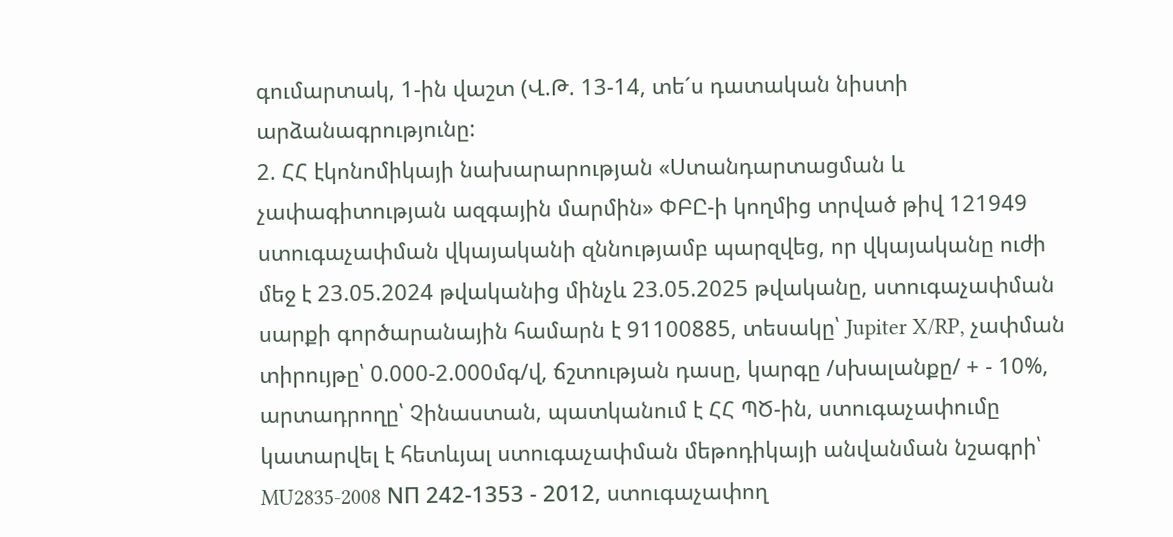գումարտակ, 1-ին վաշտ (Վ.Թ. 13-14, տե´ս դատական նիստի արձանագրությունը:
2. ՀՀ էկոնոմիկայի նախարարության «Ստանդարտացման և չափագիտության ազգային մարմին» ՓԲԸ-ի կողմից տրված թիվ 121949 ստուգաչափման վկայականի զննությամբ պարզվեց, որ վկայականը ուժի մեջ է 23.05.2024 թվականից մինչև 23.05.2025 թվականը, ստուգաչափման սարքի գործարանային համարն է 91100885, տեսակը՝ Jupiter X/RP, չափման տիրույթը՝ 0.000-2.000մգ/վ, ճշտության դասը, կարգը /սխալանքը/ + - 10%, արտադրողը՝ Չինաստան, պատկանում է ՀՀ ՊԾ-ին, ստուգաչափումը կատարվել է հետևյալ ստուգաչափման մեթոդիկայի անվանման նշագրի՝ MU2835-2008 NП 242-1353 - 2012, ստուգաչափող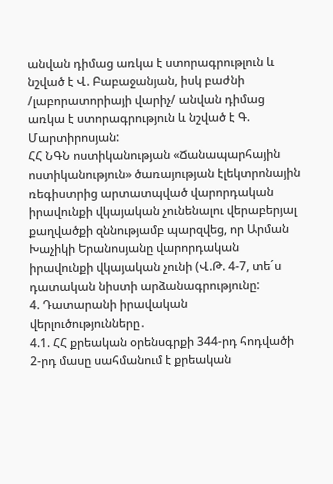անվան դիմաց առկա է ստորագրութլուն և նշված է Վ. Բաբաջանյան, իսկ բաժնի /լաբորատորիայի վարիչ/ անվան դիմաց առկա է ստորագրություն և նշված է Գ. Մարտիրոսյան:
ՀՀ ՆԳՆ ոստիկանության «Ճանապարհային ոստիկանություն» ծառայության էլեկտրոնային ռեգիստրից արտատպված վարորդական իրավունքի վկայական չունենալու վերաբերյալ քաղվածքի զննությամբ պարզվեց, որ Արման Խաչիկի Երանոսյանը վարորդական իրավունքի վկայական չունի (Վ.Թ. 4-7, տե´ս դատական նիստի արձանագրությունը:
4. Դատարանի իրավական վերլուծությունները․
4.1. ՀՀ քրեական օրենսգրքի 344-րդ հոդվածի 2-րդ մասը սահմանում է քրեական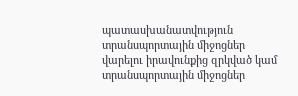պատասխանատվություն տրանսպորտային միջոցներ վարելու իրավունքից զրկված կամ տրանսպորտային միջոցներ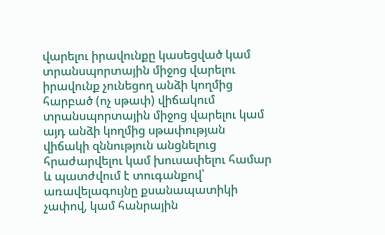վարելու իրավունքը կասեցված կամ տրանսպորտային միջոց վարելու իրավունք չունեցող անձի կողմից հարբած (ոչ սթափ) վիճակում տրանսպորտային միջոց վարելու կամ այդ անձի կողմից սթափության վիճակի զննություն անցնելուց հրաժարվելու կամ խուսափելու համար և պատժվում է տուգանքով՝ առավելագույնը քսանապատիկի չափով, կամ հանրային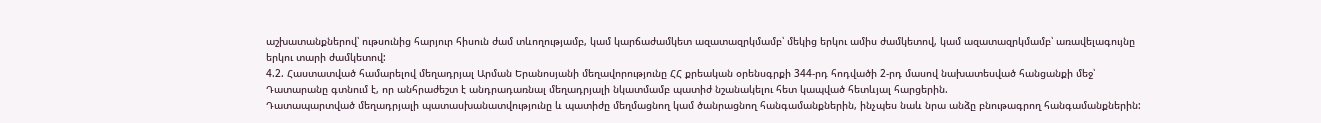աշխատանքներով՝ ութսունից հարյուր հիսուն ժամ տևողությամբ, կամ կարճաժամկետ ազատազրկմամբ՝ մեկից երկու ամիս ժամկետով, կամ ազատազրկմամբ՝ առավելագույնը երկու տարի ժամկետով:
4.2. Հաստատված համարելով մեղադրյալ Արման Երանոսյանի մեղավորությունը ՀՀ քրեական օրենսգրքի 344-րդ հոդվածի 2-րդ մասով նախատեսված հանցանքի մեջ՝ Դատարանը գտնում է, որ անհրաժեշտ է անդրադառնալ մեղադրյալի նկատմամբ պատիժ նշանակելու հետ կապված հետևյալ հարցերին.
Դատապարտված մեղադրյալի պատասխանատվությունը և պատիժը մեղմացնող կամ ծանրացնող հանգամանքներին, ինչպես նաև նրա անձը բնութագրող հանգամանքներին: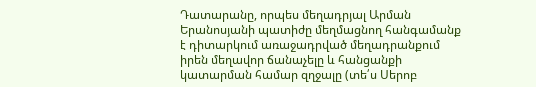Դատարանը, որպես մեղադրյալ Արման Երանոսյանի պատիժը մեղմացնող հանգամանք է դիտարկում առաջադրված մեղադրանքում իրեն մեղավոր ճանաչելը և հանցանքի կատարման համար զղջալը (տե՛ս Սերոբ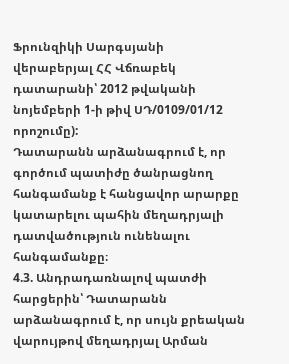Ֆրունզիկի Սարգսյանի վերաբերյալ ՀՀ Վճռաբեկ դատարանի՝ 2012 թվականի նոյեմբերի 1-ի թիվ ՍԴ/0109/01/12 որոշումը):
Դատարանն արձանագրում է, որ գործում պատիժը ծանրացնող հանգամանք է հանցավոր արարքը կատարելու պահին մեղադրյալի դատվածություն ունենալու հանգամանքը։
4.3. Անդրադառնալով պատժի հարցերին՝ Դատարանն արձանագրում է, որ սույն քրեական վարույթով մեղադրյալ Արման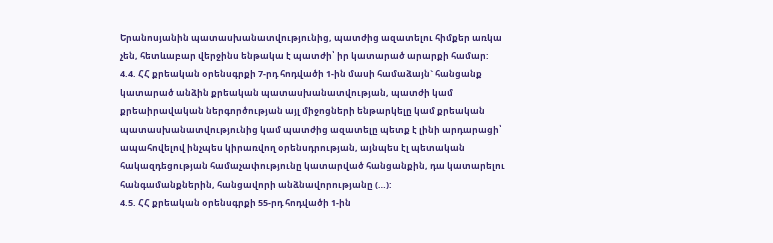Երանոսյանին պատասխանատվությունից, պատժից ազատելու հիմքեր առկա չեն, հետևաբար վերջինս ենթակա է պատժի՝ իր կատարած արարքի համար:
4.4. ՀՀ քրեական օրենսգրքի 7-րդ հոդվածի 1-ին մասի համաձայն` հանցանք կատարած անձին քրեական պատասխանատվության, պատժի կամ քրեաիրավական ներգործության այլ միջոցների ենթարկելը կամ քրեական պատասխանատվությունից կամ պատժից ազատելը պետք է լինի արդարացի՝ ապահովելով ինչպես կիրառվող օրենսդրության, այնպես էլ պետական հակազդեցության համաչափությունը կատարված հանցանքին, դա կատարելու հանգամանքներին, հանցավորի անձնավորությանը (…):
4.5. ՀՀ քրեական օրենսգրքի 55-րդ հոդվածի 1-ին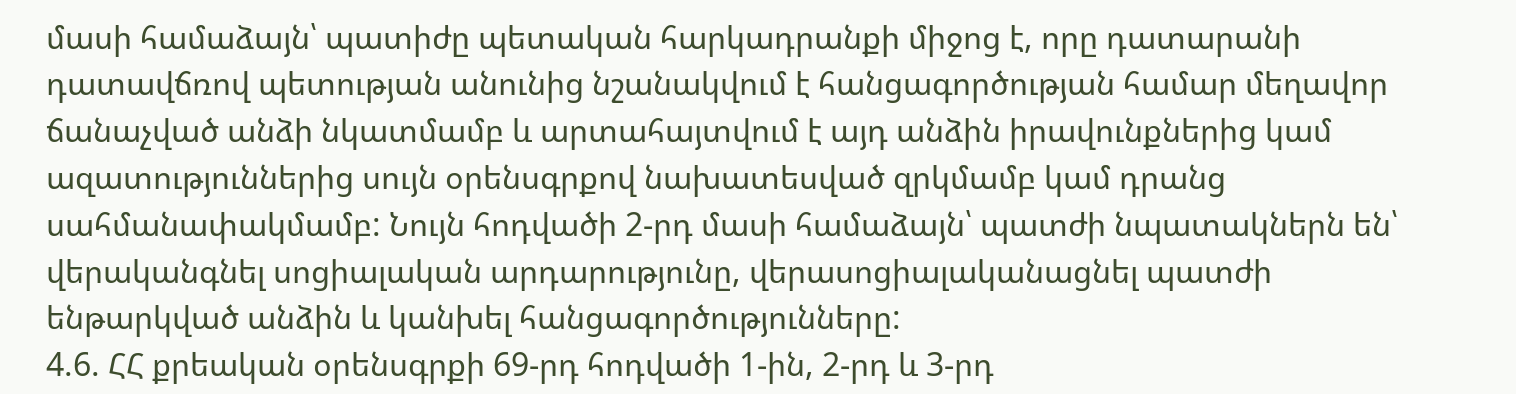մասի համաձայն՝ պատիժը պետական հարկադրանքի միջոց է, որը դատարանի դատավճռով պետության անունից նշանակվում է հանցագործության համար մեղավոր ճանաչված անձի նկատմամբ և արտահայտվում է այդ անձին իրավունքներից կամ ազատություններից սույն օրենսգրքով նախատեսված զրկմամբ կամ դրանց սահմանափակմամբ: Նույն հոդվածի 2-րդ մասի համաձայն՝ պատժի նպատակներն են՝ վերականգնել սոցիալական արդարությունը, վերասոցիալականացնել պատժի ենթարկված անձին և կանխել հանցագործությունները:
4.6. ՀՀ քրեական օրենսգրքի 69-րդ հոդվածի 1-ին, 2-րդ և 3-րդ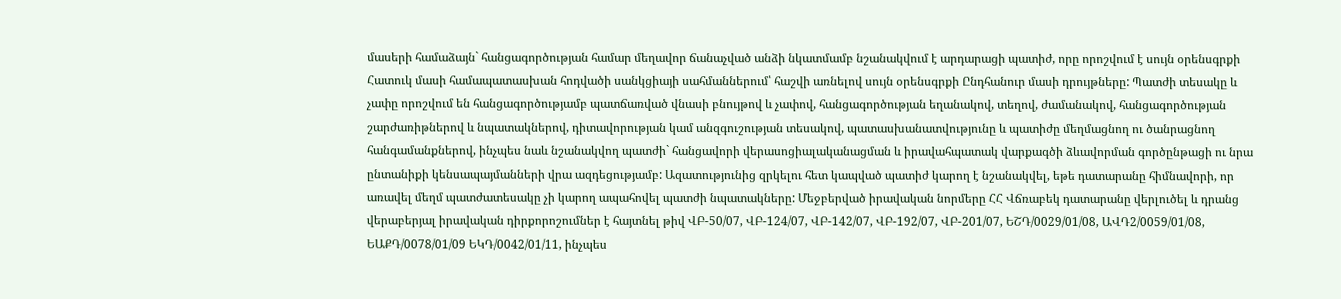մասերի համաձայն` հանցագործության համար մեղավոր ճանաչված անձի նկատմամբ նշանակվում է արդարացի պատիժ, որը որոշվում է սույն օրենսգրքի Հատուկ մասի համապատասխան հոդվածի սանկցիայի սահմաններում՝ հաշվի առնելով սույն օրենսգրքի Ընդհանուր մասի դրույթները: Պատժի տեսակը և չափը որոշվում են հանցագործությամբ պատճառված վնասի բնույթով և չափով, հանցագործության եղանակով, տեղով, ժամանակով, հանցագործության շարժառիթներով և նպատակներով, դիտավորության կամ անզգուշության տեսակով, պատասխանատվությունը և պատիժը մեղմացնող ու ծանրացնող հանգամանքներով, ինչպես նաև նշանակվող պատժի` հանցավորի վերասոցիալականացման և իրավահպատակ վարքագծի ձևավորման գործընթացի ու նրա ընտանիքի կենսապայմանների վրա ազդեցությամբ: Ազատությունից զրկելու հետ կապված պատիժ կարող է նշանակվել, եթե դատարանը հիմնավորի, որ առավել մեղմ պատժատեսակը չի կարող ապահովել պատժի նպատակները: Մեջբերված իրավական նորմերը ՀՀ Վճռաբեկ դատարանը վերլուծել և դրանց վերաբերյալ իրավական դիրքորոշումներ է հայտնել թիվ ՎԲ-50/07, ՎԲ-124/07, ՎԲ-142/07, ՎԲ-192/07, ՎԲ-201/07, ԵՇԴ/0029/01/08, ԱՎԴ2/0059/01/08, ԵԱՔԴ/0078/01/09 ԵԿԴ/0042/01/11, ինչպես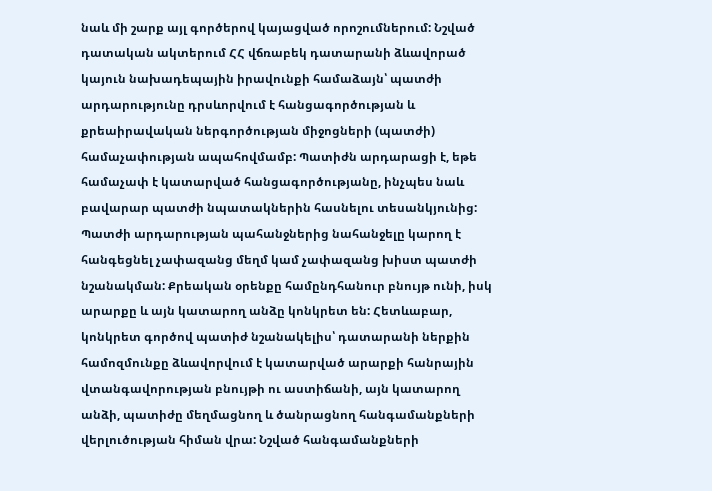նաև մի շարք այլ գործերով կայացված որոշումներում: Նշված դատական ակտերում ՀՀ վճռաբեկ դատարանի ձևավորած կայուն նախադեպային իրավունքի համաձայն՝ պատժի արդարությունը դրսևորվում է հանցագործության և քրեաիրավական ներգործության միջոցների (պատժի) համաչափության ապահովմամբ: Պատիժն արդարացի է, եթե համաչափ է կատարված հանցագործությանը, ինչպես նաև բավարար պատժի նպատակներին հասնելու տեսանկյունից: Պատժի արդարության պահանջներից նահանջելը կարող է հանգեցնել չափազանց մեղմ կամ չափազանց խիստ պատժի նշանակման: Քրեական օրենքը համընդհանուր բնույթ ունի, իսկ արարքը և այն կատարող անձը կոնկրետ են: Հետևաբար, կոնկրետ գործով պատիժ նշանակելիս՝ դատարանի ներքին համոզմունքը ձևավորվում է կատարված արարքի հանրային վտանգավորության բնույթի ու աստիճանի, այն կատարող անձի, պատիժը մեղմացնող և ծանրացնող հանգամանքների վերլուծության հիման վրա: Նշված հանգամանքների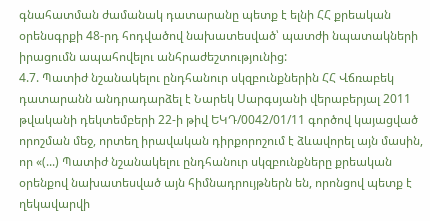գնահատման ժամանակ դատարանը պետք է ելնի ՀՀ քրեական օրենսգրքի 48-րդ հոդվածով նախատեսված՝ պատժի նպատակների իրացումն ապահովելու անհրաժեշտությունից:
4.7. Պատիժ նշանակելու ընդհանուր սկզբունքներին ՀՀ Վճռաբեկ դատարանն անդրադարձել է Նարեկ Սարգսյանի վերաբերյալ 2011 թվականի դեկտեմբերի 22-ի թիվ ԵԿԴ/0042/01/11 գործով կայացված որոշման մեջ, որտեղ իրավական դիրքորոշում է ձևավորել այն մասին, որ «(...) Պատիժ նշանակելու ընդհանուր սկզբունքները քրեական օրենքով նախատեսված այն հիմնադրույթներն են, որոնցով պետք է ղեկավարվի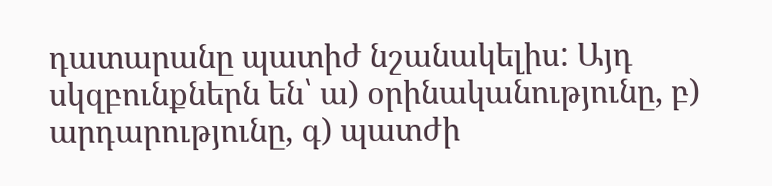դատարանը պատիժ նշանակելիս: Այդ սկզբունքներն են՝ ա) օրինականությունը, բ) արդարությունը, գ) պատժի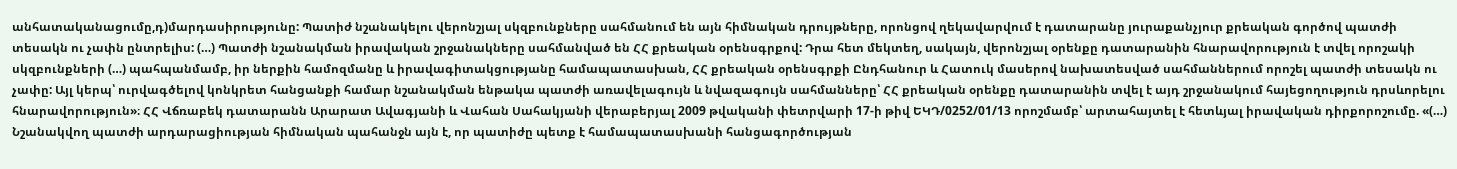անհատականացումը,դ)մարդասիրությունը: Պատիժ նշանակելու վերոնշյալ սկզբունքները սահմանում են այն հիմնական դրույթները, որոնցով ղեկավարվում է դատարանը յուրաքանչյուր քրեական գործով պատժի տեսակն ու չափն ընտրելիս: (…) Պատժի նշանակման իրավական շրջանակները սահմանված են ՀՀ քրեական օրենսգրքով: Դրա հետ մեկտեղ, սակայն, վերոնշյալ օրենքը դատարանին հնարավորություն է տվել որոշակի սկզբունքների (…) պահպանմամբ, իր ներքին համոզմանը և իրավագիտակցությանը համապատասխան, ՀՀ քրեական օրենսգրքի Ընդհանուր և Հատուկ մասերով նախատեսված սահմաններում որոշել պատժի տեսակն ու չափը: Այլ կերպ՝ ուրվագծելով կոնկրետ հանցանքի համար նշանակման ենթակա պատժի առավելագույն և նվազագույն սահմանները՝ ՀՀ քրեական օրենքը դատարանին տվել է այդ շրջանակում հայեցողություն դրսևորելու հնարավորություն»։ ՀՀ Վճռաբեկ դատարանն Արարատ Ավագյանի և Վահան Սահակյանի վերաբերյալ 2009 թվականի փետրվարի 17-ի թիվ ԵԿԴ/0252/01/13 որոշմամբ՝ արտահայտել է հետևյալ իրավական դիրքորոշումը. «(…) Նշանակվող պատժի արդարացիության հիմնական պահանջն այն է, որ պատիժը պետք է համապատասխանի հանցագործության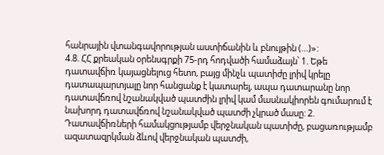հանրային վտանգավորության աստիճանին և բնույթին (…)»:
4.8. ՀՀ քրեական օրենսգրքի 75-րդ հոդվածի համաձայն՝ 1. Եթե դատավճիռ կայացնելուց հետո, բայց մինչև պատիժը լրիվ կրելը դատապարտյալը նոր հանցանք է կատարել, ապա դատարանը նոր դատավճռով նշանակված պատժին լրիվ կամ մասնակիորեն գումարում է նախորդ դատավճռով նշանակված պատժի չկրած մասը: 2. Դատավճիռների համակցությամբ վերջնական պատիժը, բացառությամբ ազատազրկման ձևով վերջնական պատժի,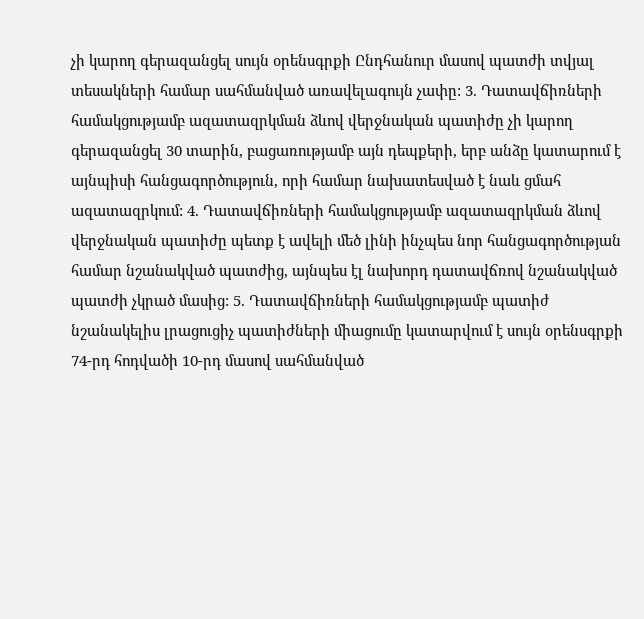չի կարող գերազանցել սույն օրենսգրքի Ընդհանուր մասով պատժի տվյալ տեսակների համար սահմանված առավելագույն չափը: 3. Դատավճիռների համակցությամբ ազատազրկման ձևով վերջնական պատիժը չի կարող գերազանցել 30 տարին, բացառությամբ այն դեպքերի, երբ անձը կատարում է այնպիսի հանցագործություն, որի համար նախատեսված է նաև ցմահ ազատազրկում: 4. Դատավճիռների համակցությամբ ազատազրկման ձևով վերջնական պատիժը պետք է ավելի մեծ լինի ինչպես նոր հանցագործության համար նշանակված պատժից, այնպես էլ նախորդ դատավճռով նշանակված պատժի չկրած մասից: 5. Դատավճիռների համակցությամբ պատիժ նշանակելիս լրացուցիչ պատիժների միացումը կատարվում է սույն օրենսգրքի 74-րդ հոդվածի 10-րդ մասով սահմանված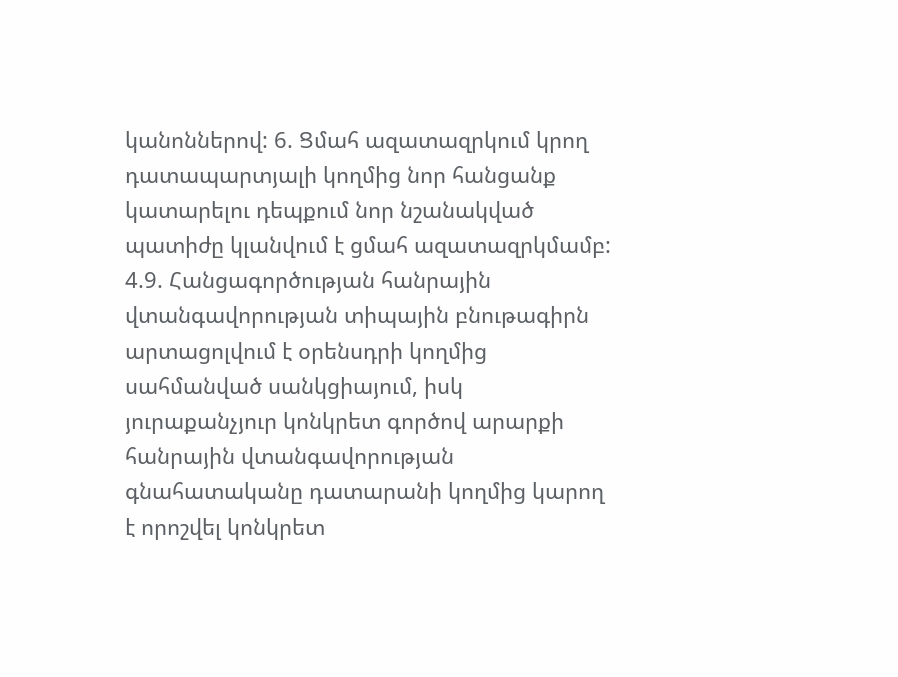կանոններով: 6. Ցմահ ազատազրկում կրող դատապարտյալի կողմից նոր հանցանք կատարելու դեպքում նոր նշանակված պատիժը կլանվում է ցմահ ազատազրկմամբ:
4.9. Հանցագործության հանրային վտանգավորության տիպային բնութագիրն արտացոլվում է օրենսդրի կողմից սահմանված սանկցիայում, իսկ յուրաքանչյուր կոնկրետ գործով արարքի հանրային վտանգավորության գնահատականը դատարանի կողմից կարող է որոշվել կոնկրետ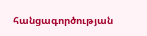հանցագործության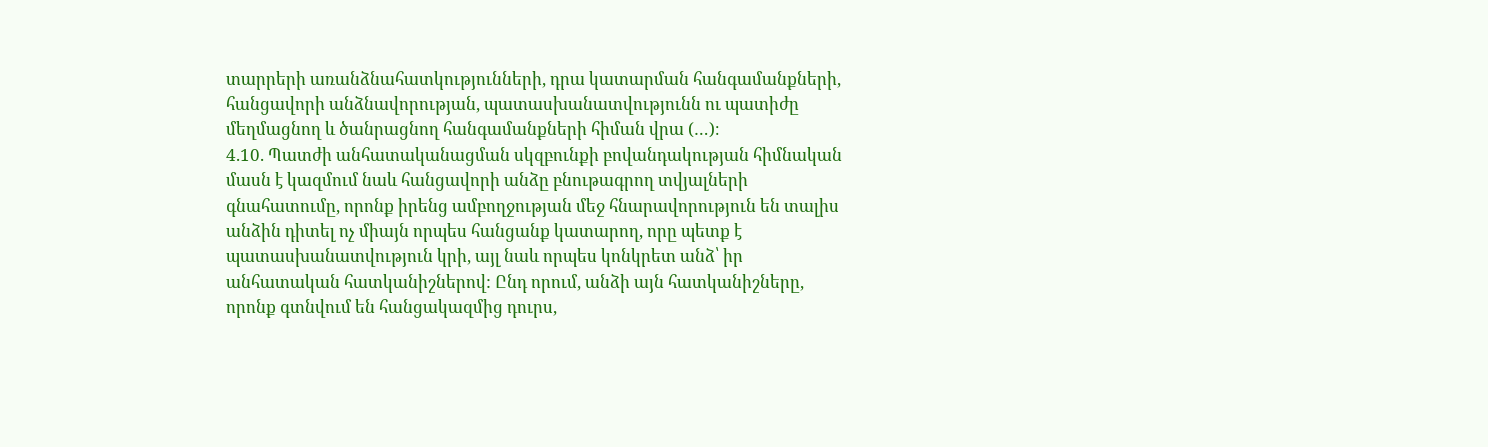տարրերի առանձնահատկությունների, դրա կատարման հանգամանքների, հանցավորի անձնավորության, պատասխանատվությունն ու պատիժը մեղմացնող և ծանրացնող հանգամանքների հիման վրա (…)։
4.10. Պատժի անհատականացման սկզբունքի բովանդակության հիմնական մասն է կազմում նաև հանցավորի անձը բնութագրող տվյալների գնահատումը, որոնք իրենց ամբողջության մեջ հնարավորություն են տալիս անձին դիտել ոչ միայն որպես հանցանք կատարող, որը պետք է պատասխանատվություն կրի, այլ նաև որպես կոնկրետ անձ՝ իր անհատական հատկանիշներով: Ընդ որում, անձի այն հատկանիշները, որոնք գտնվում են հանցակազմից դուրս,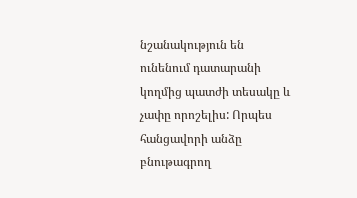նշանակություն են ունենում դատարանի կողմից պատժի տեսակը և չափը որոշելիս: Որպես հանցավորի անձը բնութագրող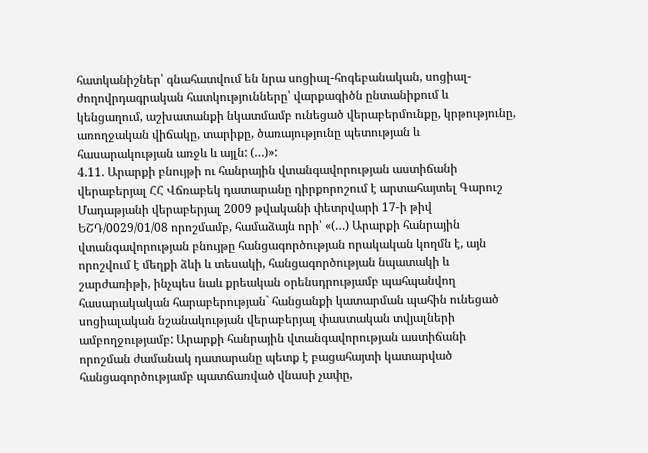հատկանիշներ՝ գնահատվում են նրա սոցիալ-հոգեբանական, սոցիալ-ժողովրդագրական հատկությունները՝ վարքագիծն ընտանիքում և կենցաղում, աշխատանքի նկատմամբ ունեցած վերաբերմունքը, կրթությունը, առողջական վիճակը, տարիքը, ծառայությունը պետության և հասարակության առջև և այլն: (…)»:
4.11. Արարքի բնույթի ու հանրային վտանգավորության աստիճանի վերաբերյալ ՀՀ Վճռաբեկ դատարանը դիրքորոշում է արտահայտել Գարուշ Մադաթյանի վերաբերյալ 2009 թվականի փետրվարի 17-ի թիվ ԵՇԴ/0029/01/08 որոշմամբ, համաձայն որի՝ «(…) Արարքի հանրային վտանգավորության բնույթը հանցագործության որակական կողմն է, այն որոշվում է մեղքի ձևի և տեսակի, հանցագործության նպատակի և շարժառիթի, ինչպես նաև քրեական օրենսդրությամբ պահպանվող հասարակական հարաբերության` հանցանքի կատարման պահին ունեցած սոցիալական նշանակության վերաբերյալ փաստական տվյալների ամբողջությամբ: Արարքի հանրային վտանգավորության աստիճանի որոշման ժամանակ դատարանը պետք է բացահայտի կատարված հանցագործությամբ պատճառված վնասի չափը,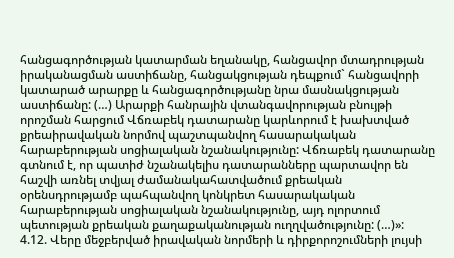հանցագործության կատարման եղանակը, հանցավոր մտադրության իրականացման աստիճանը, հանցակցության դեպքում` հանցավորի կատարած արարքը և հանցագործությանը նրա մասնակցության աստիճանը: (…) Արարքի հանրային վտանգավորության բնույթի որոշման հարցում Վճռաբեկ դատարանը կարևորում է խախտված քրեաիրավական նորմով պաշտպանվող հասարակական հարաբերության սոցիալական նշանակությունը: Վճռաբեկ դատարանը գտնում է, որ պատիժ նշանակելիս դատարանները պարտավոր են հաշվի առնել տվյալ ժամանակահատվածում քրեական օրենսդրությամբ պահպանվող կոնկրետ հասարակական հարաբերության սոցիալական նշանակությունը, այդ ոլորտում պետության քրեական քաղաքականության ուղղվածությունը: (…)»:
4.12. Վերը մեջբերված իրավական նորմերի և դիրքորոշումների լույսի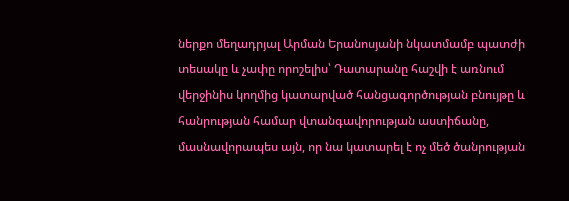ներքո մեղադրյալ Արման Երանոսյանի նկատմամբ պատժի տեսակը և չափը որոշելիս՝ Դատարանը հաշվի է առնում վերջինիս կողմից կատարված հանցագործության բնույթը և հանրության համար վտանգավորության աստիճանը, մասնավորապես այն, որ նա կատարել է ոչ մեծ ծանրության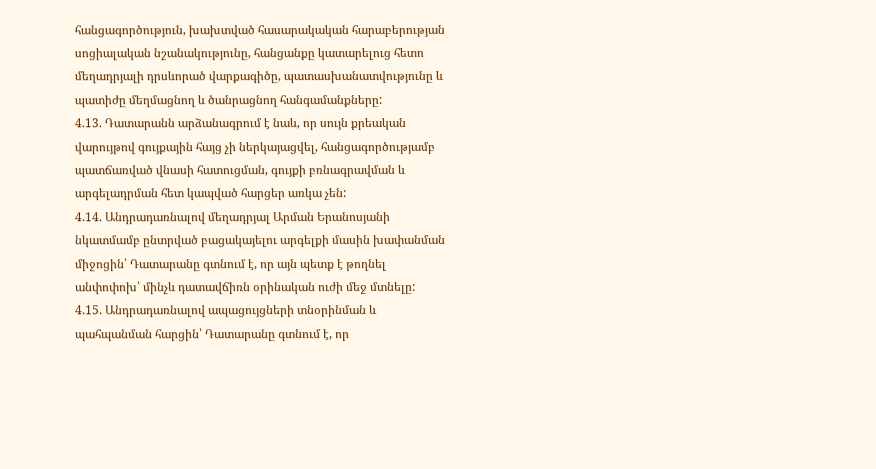հանցագործություն, խախտված հասարակական հարաբերության սոցիալական նշանակությունը, հանցանքը կատարելուց հետո մեղադրյալի դրսևորած վարքագիծը, պատասխանատվությունը և պատիժը մեղմացնող և ծանրացնող հանգամանքները:
4.13. Դատարանն արձանագրում է նաև, որ սույն քրեական վարույթով գույքային հայց չի ներկայացվել, հանցագործությամբ պատճառված վնասի հատուցման, գույքի բռնագրավման և արգելադրման հետ կապված հարցեր առկա չեն:
4.14. Անդրադառնալով մեղադրյալ Արման Երանոսյանի նկատմամբ ընտրված բացակայելու արգելքի մասին խափանման միջոցին՝ Դատարանը գտնում է, որ այն պետք է թողնել անփոփոխ՝ մինչև դատավճիռն օրինական ուժի մեջ մտնելը:
4.15. Անդրադառնալով ապացույցների տնօրինման և պահպանման հարցին՝ Դատարանը գտնում է, որ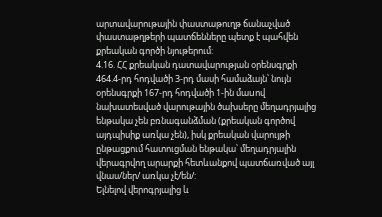արտավարութային փաստաթուղթ ճանաչված փաստաթղթերի պատճենները պետք է պահվեն քրեական գործի նյութերում:
4.16. ՀՀ քրեական դատավարության օրենսգրքի 464.4-րդ հոդվածի 3-րդ մասի համաձայն՝ նույն օրենսգրքի 167-րդ հոդվածի 1-ին մաuով նախատեսված վարութային ծախսերը մեղադրյալից ենթակա չեն բռնագանձման (քրեական գործով այդպիսիք առկա չեն), իսկ քրեական վարույթի ընթացքում հատուցման ենթակա՝ մեղադրյալին վերագրվող արարքի հետևանքով պատճառված այլ վնաս/ներ/ առկա չէ/են/:
Ելնելով վերոգրյալից և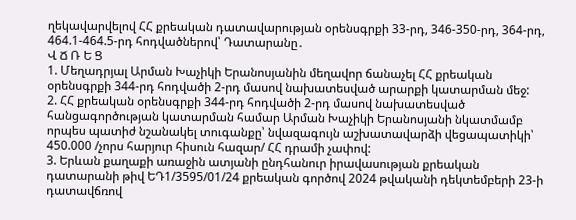ղեկավարվելով ՀՀ քրեական դատավարության օրենսգրքի 33-րդ, 346-350-րդ, 364-րդ, 464.1-464.5-րդ հոդվածներով՝ Դատարանը․
Վ Ճ Ռ Ե Ց
1. Մեղադրյալ Արման Խաչիկի Երանոսյանին մեղավոր ճանաչել ՀՀ քրեական օրենսգրքի 344-րդ հոդվածի 2-րդ մասով նախատեսված արարքի կատարման մեջ:
2. ՀՀ քրեական օրենսգրքի 344-րդ հոդվածի 2-րդ մասով նախատեսված հանցագործության կատարման համար Արման Խաչիկի Երանոսյանի նկատմամբ որպես պատիժ նշանակել տուգանքը՝ նվազագույն աշխատավարձի վեցապատիկի՝ 450.000 /չորս հարյուր հիսուն հազար/ ՀՀ դրամի չափով:
3. Երևան քաղաքի առաջին ատյանի ընդհանուր իրավասության քրեական դատարանի թիվ ԵԴ1/3595/01/24 քրեական գործով 2024 թվականի դեկտեմբերի 23-ի դատավճռով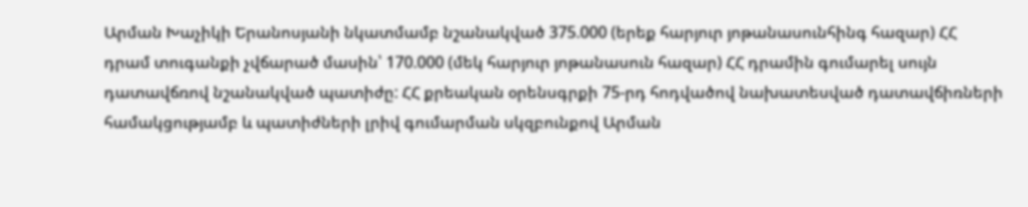Արման Խաչիկի Երանոսյանի նկատմամբ նշանակված 375.000 (երեք հարյուր յոթանասունհինգ հազար) ՀՀ դրամ տուգանքի չվճարած մասին՝ 170.000 (մեկ հարյուր յոթանասուն հազար) ՀՀ դրամին գումարել սույն դատավճռով նշանակված պատիժը: ՀՀ քրեական օրենսգրքի 75-րդ հոդվածով նախատեսված դատավճիռների համակցությամբ և պատիժների լրիվ գումարման սկզբունքով Արման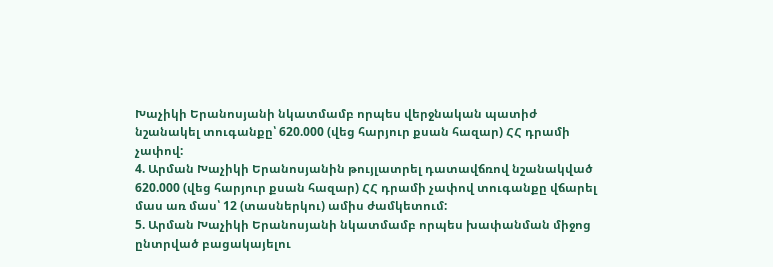Խաչիկի Երանոսյանի նկատմամբ որպես վերջնական պատիժ նշանակել տուգանքը՝ 620.000 (վեց հարյուր քսան հազար) ՀՀ դրամի չափով:
4. Արման Խաչիկի Երանոսյանին թույլատրել դատավճռով նշանակված 620.000 (վեց հարյուր քսան հազար) ՀՀ դրամի չափով տուգանքը վճարել մաս առ մաս՝ 12 (տասներկու) ամիս ժամկետում:
5. Արման Խաչիկի Երանոսյանի նկատմամբ որպես խափանման միջոց ընտրված բացակայելու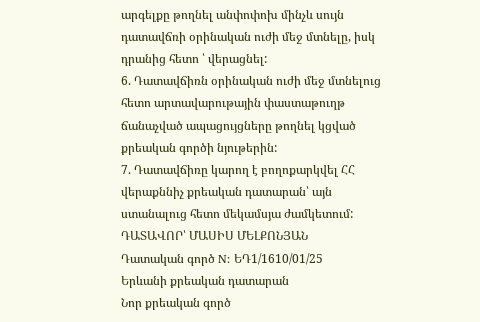արգելքը թողնել անփոփոխ մինչև սույն դատավճռի օրինական ուժի մեջ մտնելը, իսկ դրանից հետո ՝ վերացնել:
6. Դատավճիռն օրինական ուժի մեջ մտնելուց հետո արտավարութային փաստաթուղթ ճանաչված ապացույցները թողնել կցված քրեական գործի նյութերին:
7. Դատավճիռը կարող է բողոքարկվել ՀՀ վերաքննիչ քրեական դատարան՝ այն ստանալուց հետո մեկամսյա ժամկետում:
ԴԱՏԱՎՈՐ՝ ՄԱՍԻՍ ՄԵԼՔՈՆՅԱՆ
Դատական գործ N: ԵԴ1/1610/01/25
Երևանի քրեական դատարան
Նոր քրեական գործ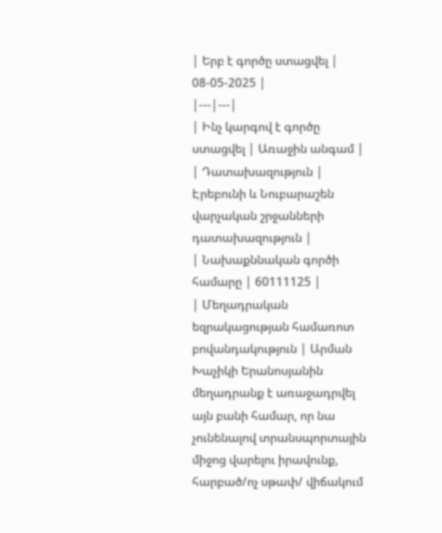| Երբ է գործը ստացվել | 08-05-2025 |
|---|---|
| Ինչ կարգով է գործը ստացվել | Առաջին անգամ |
| Դատախազություն | Էրեբունի և Նուբարաշեն վարչական շրջանների դատախազություն |
| Նախաքննական գործի համարը | 60111125 |
| Մեղադրական եզրակացության համառոտ բովանդակություն | Արման Խաչիկի Երանոսյանին մեղադրանք է առաջադրվել այն բանի համար, որ նա չունենալով տրանսպորտային միջոց վարելու իրավունք, հարբած/ոչ սթափ/ վիճակում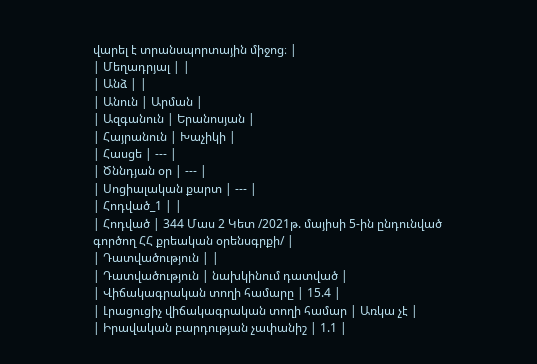վարել է տրանսպորտային միջոց։ |
| Մեղադրյալ | |
| Անձ | |
| Անուն | Արման |
| Ազգանուն | Երանոսյան |
| Հայրանուն | Խաչիկի |
| Հասցե | --- |
| Ծննդյան օր | --- |
| Սոցիալական քարտ | --- |
| Հոդված_1 | |
| Հոդված | 344 Մաս 2 Կետ /2021թ. մայիսի 5-ին ընդունված գործող ՀՀ քրեական օրենսգրքի/ |
| Դատվածություն | |
| Դատվածություն | նախկինում դատված |
| Վիճակագրական տողի համարը | 15.4 |
| Լրացուցիչ վիճակագրական տողի համար | Առկա չէ |
| Իրավական բարդության չափանիշ | 1.1 |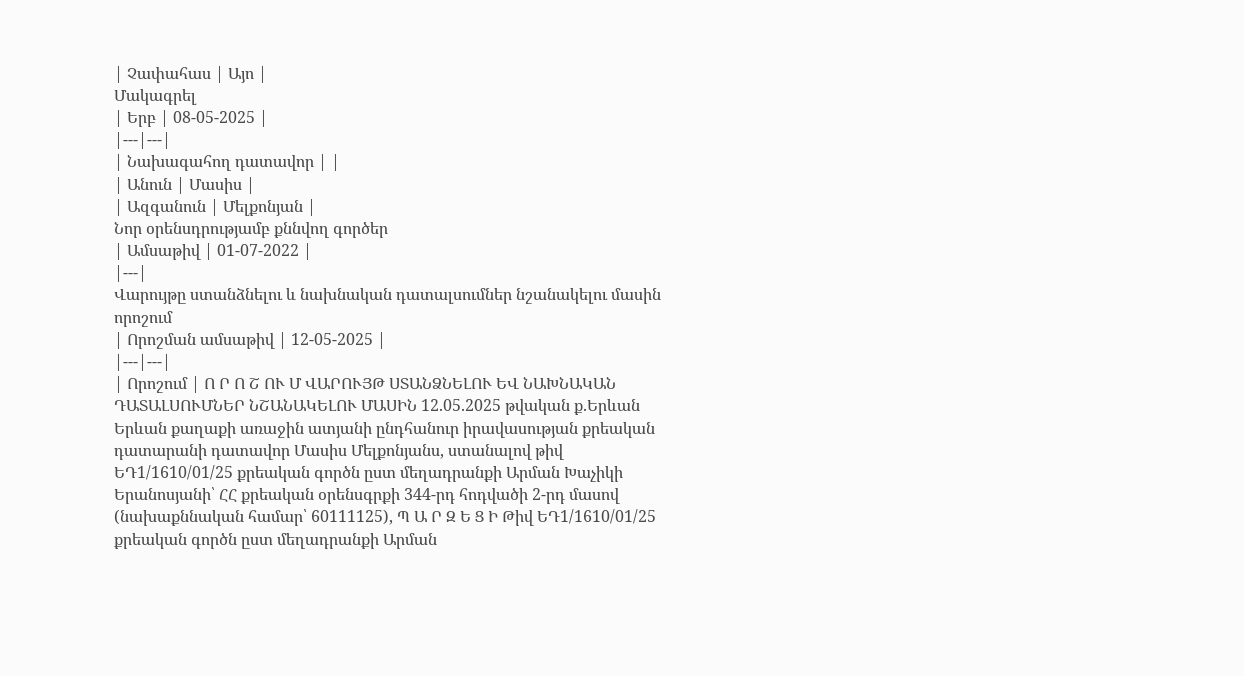| Չափահաս | Այո |
Մակագրել
| Երբ | 08-05-2025 |
|---|---|
| Նախագահող դատավոր | |
| Անուն | Մասիս |
| Ազգանուն | Մելքոնյան |
Նոր օրենսդրությամբ քննվող գործեր
| Ամսաթիվ | 01-07-2022 |
|---|
Վարույթը ստանձնելու և նախնական դատալսումներ նշանակելու մասին որոշում
| Որոշման ամսաթիվ | 12-05-2025 |
|---|---|
| Որոշում | Ո Ր Ո Շ ՈՒ Մ ՎԱՐՈՒՅԹ ՍՏԱՆՁՆԵԼՈՒ ԵՎ ՆԱԽՆԱԿԱՆ ԴԱՏԱԼՍՈՒՄՆԵՐ ՆՇԱՆԱԿԵԼՈՒ ՄԱՍԻՆ 12.05.2025 թվական ք.Երևան Երևան քաղաքի առաջին ատյանի ընդհանուր իրավասության քրեական դատարանի դատավոր Մասիս Մելքոնյանս, ստանալով թիվ ԵԴ1/1610/01/25 քրեական գործն ըստ մեղադրանքի Արման Խաչիկի Երանոսյանի՝ ՀՀ քրեական օրենսգրքի 344-րդ հոդվածի 2-րդ մասով (նախաքննական համար՝ 60111125), Պ Ա Ր Զ Ե Ց Ի Թիվ ԵԴ1/1610/01/25 քրեական գործն ըստ մեղադրանքի Արման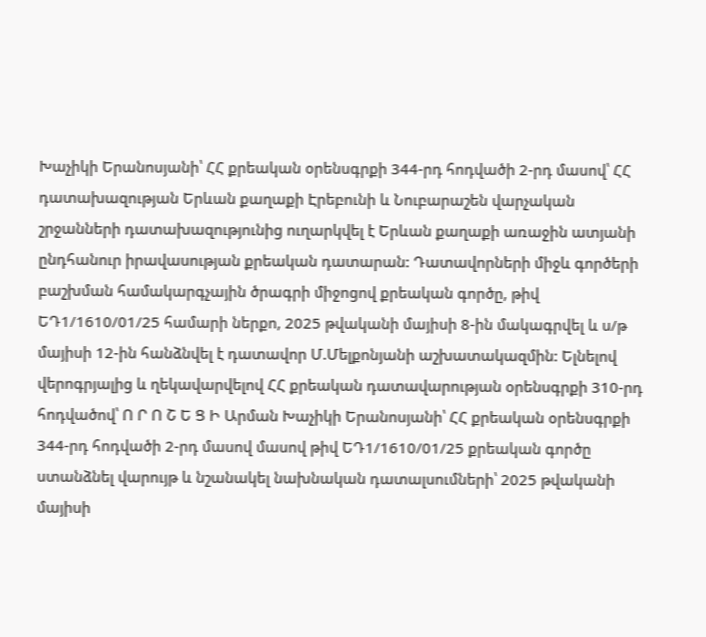Խաչիկի Երանոսյանի՝ ՀՀ քրեական օրենսգրքի 344-րդ հոդվածի 2-րդ մասով՝ ՀՀ դատախազության Երևան քաղաքի Էրեբունի և Նուբարաշեն վարչական շրջանների դատախազությունից ուղարկվել է Երևան քաղաքի առաջին ատյանի ընդհանուր իրավասության քրեական դատարան: Դատավորների միջև գործերի բաշխման համակարգչային ծրագրի միջոցով քրեական գործը, թիվ ԵԴ1/1610/01/25 համարի ներքո, 2025 թվականի մայիսի 8-ին մակագրվել և ս/թ մայիսի 12-ին հանձնվել է դատավոր Մ.Մելքոնյանի աշխատակազմին: Ելնելով վերոգրյալից և ղեկավարվելով ՀՀ քրեական դատավարության օրենսգրքի 310-րդ հոդվածով՝ Ո Ր Ո Շ Ե Ց Ի Արման Խաչիկի Երանոսյանի՝ ՀՀ քրեական օրենսգրքի 344-րդ հոդվածի 2-րդ մասով մասով թիվ ԵԴ1/1610/01/25 քրեական գործը ստանձնել վարույթ և նշանակել նախնական դատալսումների՝ 2025 թվականի մայիսի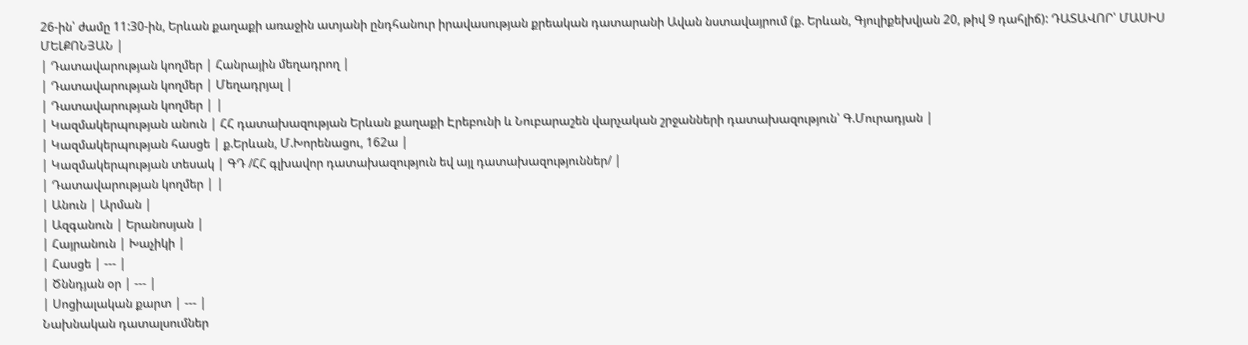26-ին՝ ժամը 11:30-ին, Երևան քաղաքի առաջին ատյանի ընդհանուր իրավասության քրեական դատարանի Ավան նստավայրում (ք. Երևան, Գյուլիքեխվյան 20, թիվ 9 դահլիճ): ԴԱՏԱՎՈՐ՝ ՄԱՍԻՍ ՄԵԼՔՈՆՅԱՆ |
| Դատավարության կողմեր | Հանրային մեղադրող |
| Դատավարության կողմեր | Մեղադրյալ |
| Դատավարության կողմեր | |
| Կազմակերպության անուն | ՀՀ դատախազության Երևան քաղաքի Էրեբունի և Նուբարաշեն վարչական շրջանների դատախազություն՝ Գ.Մուրադյան |
| Կազմակերպության հասցե | ք.Երևան, Մ.Խորենացու, 162ա |
| Կազմակերպության տեսակ | ԳԴ /ՀՀ գլխավոր դատախազություն եվ այլ դատախազություններ/ |
| Դատավարության կողմեր | |
| Անուն | Արման |
| Ազգանուն | Երանոսյան |
| Հայրանուն | Խաչիկի |
| Հասցե | --- |
| Ծննդյան օր | --- |
| Սոցիալական քարտ | --- |
Նախնական դատալսումներ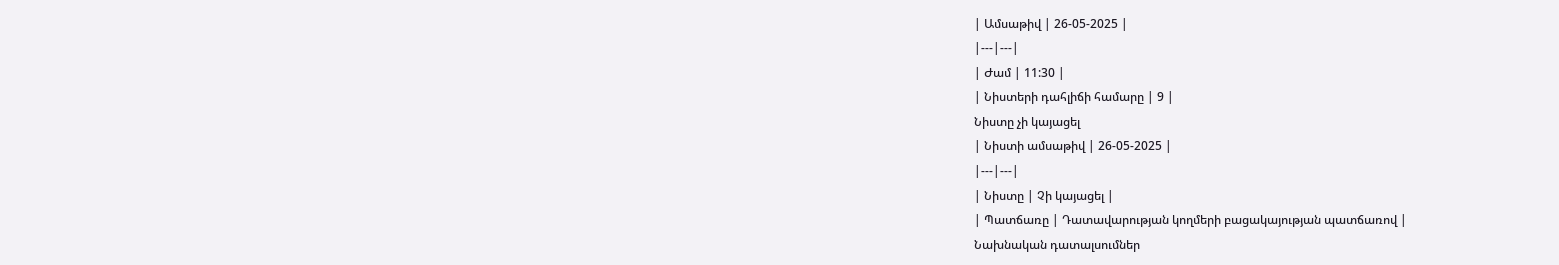| Ամսաթիվ | 26-05-2025 |
|---|---|
| Ժամ | 11:30 |
| Նիստերի դահլիճի համարը | 9 |
Նիստը չի կայացել
| Նիստի ամսաթիվ | 26-05-2025 |
|---|---|
| Նիստը | Չի կայացել |
| Պատճառը | Դատավարության կողմերի բացակայության պատճառով |
Նախնական դատալսումներ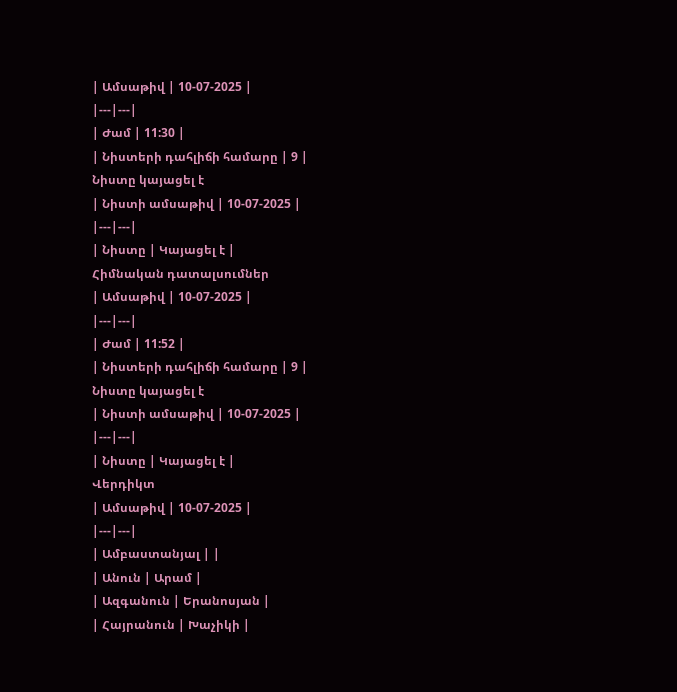| Ամսաթիվ | 10-07-2025 |
|---|---|
| Ժամ | 11:30 |
| Նիստերի դահլիճի համարը | 9 |
Նիստը կայացել է
| Նիստի ամսաթիվ | 10-07-2025 |
|---|---|
| Նիստը | Կայացել է |
Հիմնական դատալսումներ
| Ամսաթիվ | 10-07-2025 |
|---|---|
| Ժամ | 11:52 |
| Նիստերի դահլիճի համարը | 9 |
Նիստը կայացել է
| Նիստի ամսաթիվ | 10-07-2025 |
|---|---|
| Նիստը | Կայացել է |
Վերդիկտ
| Ամսաթիվ | 10-07-2025 |
|---|---|
| Ամբաստանյալ | |
| Անուն | Արամ |
| Ազգանուն | Երանոսյան |
| Հայրանուն | Խաչիկի |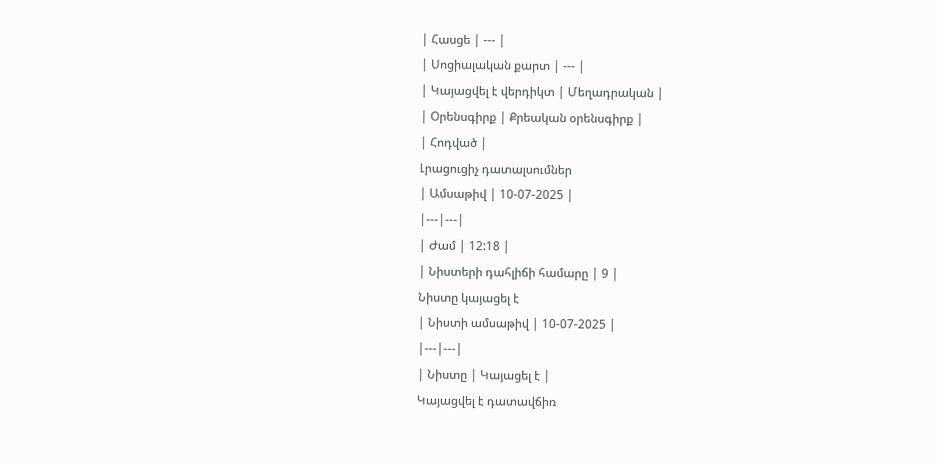| Հասցե | --- |
| Սոցիալական քարտ | --- |
| Կայացվել է վերդիկտ | Մեղադրական |
| Օրենսգիրք | Քրեական օրենսգիրք |
| Հոդված |
Լրացուցիչ դատալսումներ
| Ամսաթիվ | 10-07-2025 |
|---|---|
| Ժամ | 12:18 |
| Նիստերի դահլիճի համարը | 9 |
Նիստը կայացել է
| Նիստի ամսաթիվ | 10-07-2025 |
|---|---|
| Նիստը | Կայացել է |
Կայացվել է դատավճիռ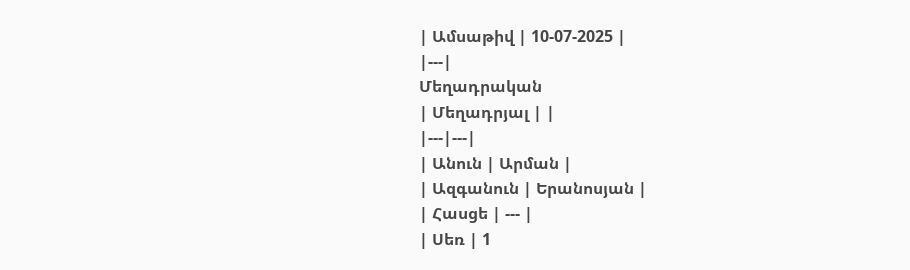| Ամսաթիվ | 10-07-2025 |
|---|
Մեղադրական
| Մեղադրյալ | |
|---|---|
| Անուն | Արման |
| Ազգանուն | Երանոսյան |
| Հասցե | --- |
| Սեռ | 1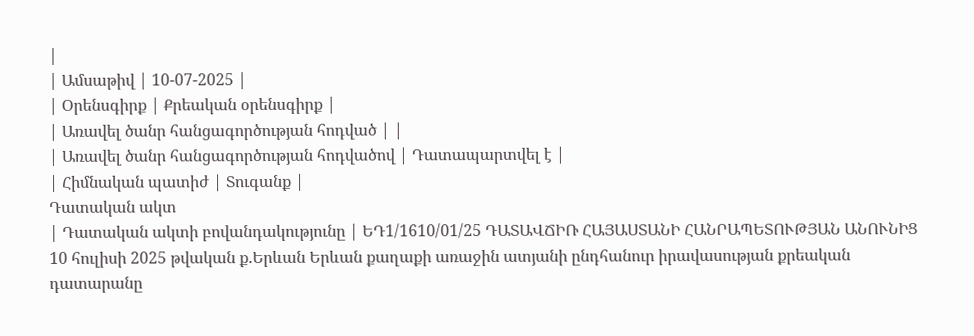|
| Ամսաթիվ | 10-07-2025 |
| Օրենսգիրք | Քրեական օրենսգիրք |
| Առավել ծանր հանցագործության հոդված | |
| Առավել ծանր հանցագործության հոդվածով | Դատապարտվել է |
| Հիմնական պատիժ | Տուգանք |
Դատական ակտ
| Դատական ակտի բովանդակությունը | ԵԴ1/1610/01/25 ԴԱՏԱՎՃԻՌ ՀԱՅԱՍՏԱՆԻ ՀԱՆՐԱՊԵՏՈՒԹՅԱՆ ԱՆՈՒՆԻՑ 10 հուլիսի 2025 թվական ք.Երևան Երևան քաղաքի առաջին ատյանի ընդհանուր իրավասության քրեական դատարանը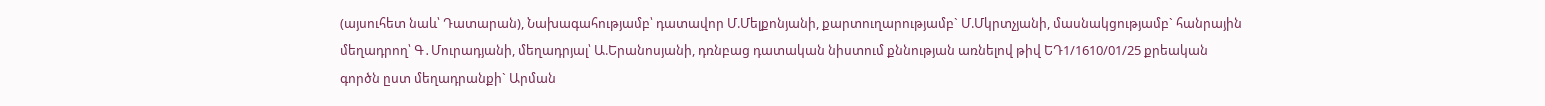(այսուհետ նաև՝ Դատարան), Նախագահությամբ՝ դատավոր Մ.Մելքոնյանի, քարտուղարությամբ` Մ.Մկրտչյանի, մասնակցությամբ` հանրային մեղադրող՝ Գ․Մուրադյանի, մեղադրյալ՝ Ա.Երանոսյանի, դռնբաց դատական նիստում քննության առնելով թիվ ԵԴ1/1610/01/25 քրեական գործն ըստ մեղադրանքի` Արման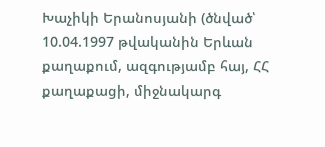Խաչիկի Երանոսյանի (ծնված՝ 10.04.1997 թվականին Երևան քաղաքում, ազգությամբ հայ, ՀՀ քաղաքացի, միջնակարգ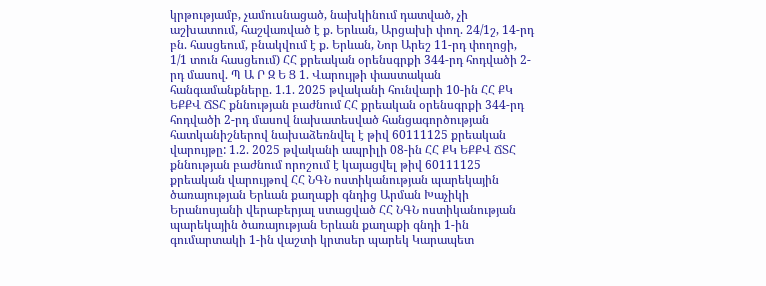կրթությամբ, չամուսնացած, նախկինում դատված, չի աշխատում, հաշվառված է ք. Երևան, Արցախի փող. 24/1շ, 14-րդ բն. հասցեում, բնակվում է ք. Երևան, Նոր Արեշ 11-րդ փողոցի, 1/1 տուն հասցեում) ՀՀ քրեական օրենսգրքի 344-րդ հոդվածի 2-րդ մասով. Պ Ա Ր Զ Ե Ց 1. Վարույթի փաստական հանգամանքները. 1.1. 2025 թվականի հունվարի 10-ին ՀՀ ՔԿ ԵՔՔՎ ՃՏՀ քննության բաժնում ՀՀ քրեական օրենսգրքի 344-րդ հոդվածի 2-րդ մասով նախատեսված հանցագործության հատկանիշներով նախաձեռնվել է թիվ 60111125 քրեական վարույթը: 1.2. 2025 թվականի ապրիլի 08-ին ՀՀ ՔԿ ԵՔՔՎ ՃՏՀ քննության բաժնում որոշում է կայացվել թիվ 60111125 քրեական վարույթով ՀՀ ՆԳՆ ոստիկանության պարեկային ծառայության Երևան քաղաքի գնդից Արման Խաչիկի Երանոսյանի վերաբերյալ ստացված ՀՀ ՆԳՆ ոստիկանության պարեկային ծառայության Երևան քաղաքի գնդի 1-ին գումարտակի 1-ին վաշտի կրտսեր պարեկ Կարապետ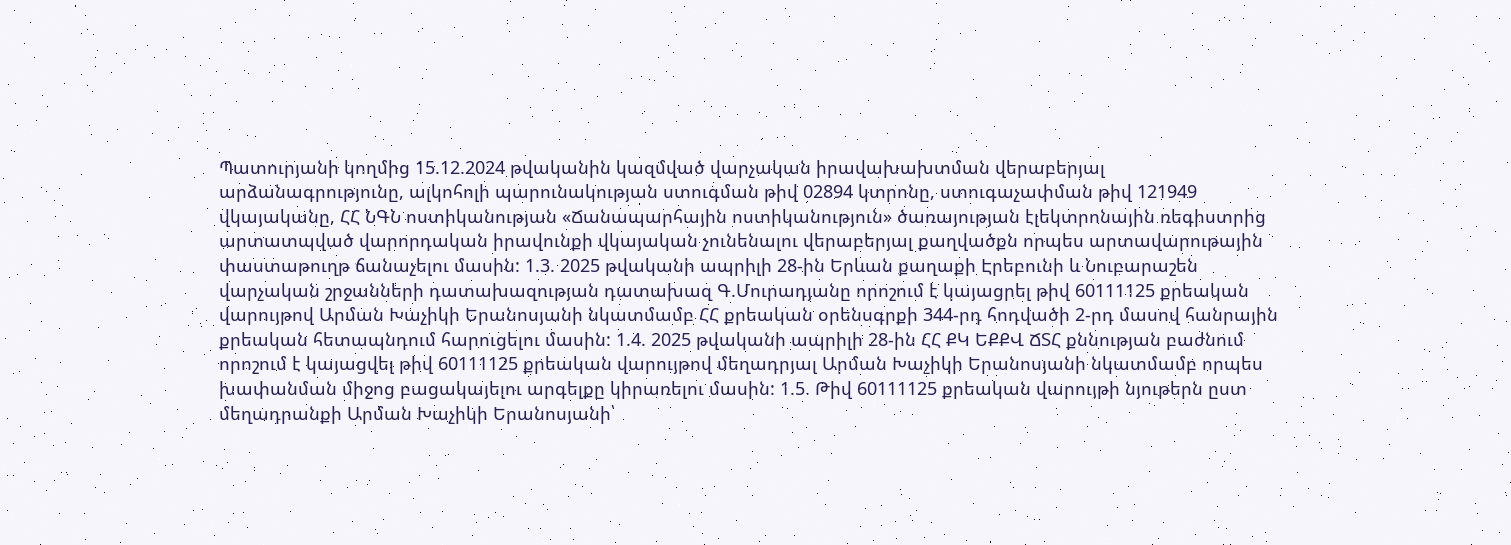Պատուրյանի կողմից 15.12.2024 թվականին կազմված վարչական իրավախախտման վերաբերյալ արձանագրությունը, ալկոհոլի պարունակության ստուգման թիվ 02894 կտրոնը, ստուգաչափման թիվ 121949 վկայականը, ՀՀ ՆԳՆ ոստիկանության «Ճանապարհային ոստիկանություն» ծառայության էլեկտրոնային ռեգիստրից արտատպված վարորդական իրավունքի վկայական չունենալու վերաբերյալ քաղվածքն որպես արտավարութային փաստաթուղթ ճանաչելու մասին: 1.3. 2025 թվականի ապրիլի 28-ին Երևան քաղաքի Էրեբունի և Նուբարաշեն վարչական շրջանների դատախազության դատախազ Գ.Մուրադյանը որոշում է կայացրել թիվ 60111125 քրեական վարույթով Արման Խաչիկի Երանոսյանի նկատմամբ ՀՀ քրեական օրենսգրքի 344-րդ հոդվածի 2-րդ մասով հանրային քրեական հետապնդում հարուցելու մասին: 1.4. 2025 թվականի ապրիլի 28-ին ՀՀ ՔԿ ԵՔՔՎ ՃՏՀ քննության բաժնում որոշում է կայացվել թիվ 60111125 քրեական վարույթով մեղադրյալ Արման Խաչիկի Երանոսյանի նկատմամբ որպես խափանման միջոց բացակայելու արգելքը կիրառելու մասին: 1.5. Թիվ 60111125 քրեական վարույթի նյութերն ըստ մեղադրանքի Արման Խաչիկի Երանոսյանի՝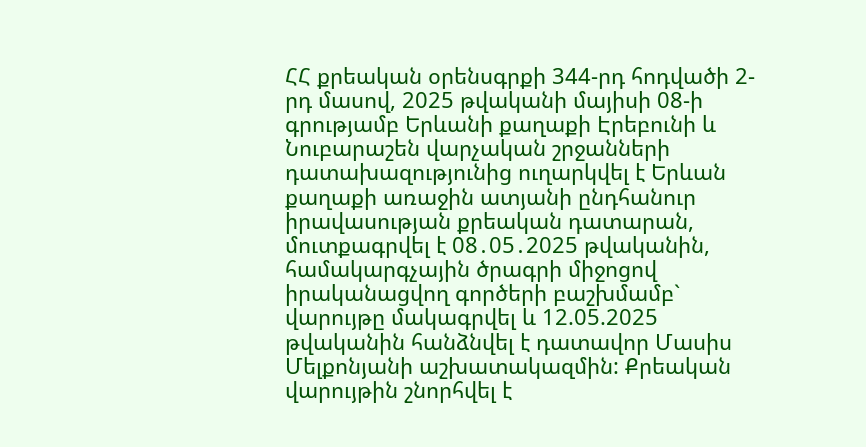ՀՀ քրեական օրենսգրքի 344-րդ հոդվածի 2-րդ մասով, 2025 թվականի մայիսի 08-ի գրությամբ Երևանի քաղաքի Էրեբունի և Նուբարաշեն վարչական շրջանների դատախազությունից ուղարկվել է Երևան քաղաքի առաջին ատյանի ընդհանուր իրավասության քրեական դատարան, մուտքագրվել է 08․05․2025 թվականին, համակարգչային ծրագրի միջոցով իրականացվող գործերի բաշխմամբ` վարույթը մակագրվել և 12.05.2025 թվականին հանձնվել է դատավոր Մասիս Մելքոնյանի աշխատակազմին: Քրեական վարույթին շնորհվել է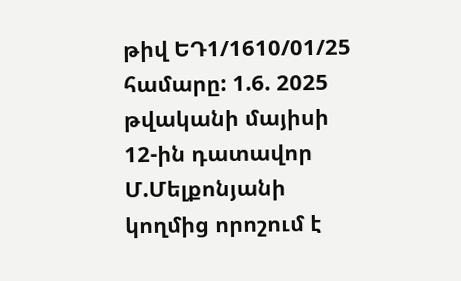թիվ ԵԴ1/1610/01/25 համարը: 1.6. 2025 թվականի մայիսի 12-ին դատավոր Մ.Մելքոնյանի կողմից որոշում է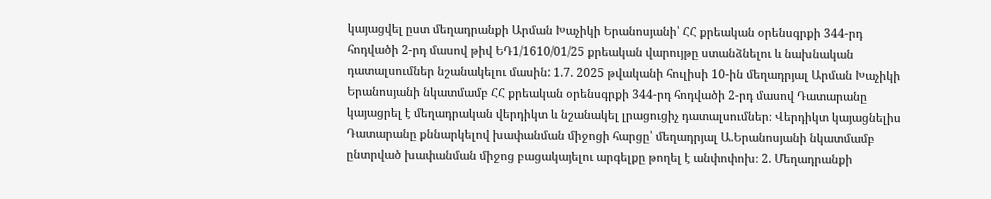կայացվել ըստ մեղադրանքի Արման Խաչիկի Երանոսյանի՝ ՀՀ քրեական օրենսգրքի 344-րդ հոդվածի 2-րդ մասով թիվ ԵԴ1/1610/01/25 քրեական վարույթը ստանձնելու և նախնական դատալսումներ նշանակելու մասին: 1.7. 2025 թվականի հուլիսի 10-ին մեղադրյալ Արման Խաչիկի Երանոսյանի նկատմամբ ՀՀ քրեական օրենսգրքի 344-րդ հոդվածի 2-րդ մասով Դատարանը կայացրել է մեղադրական վերդիկտ և նշանակել լրացուցիչ դատալսումներ։ Վերդիկտ կայացնելիս Դատարանը քննարկելով խափանման միջոցի հարցը՝ մեղադրյալ Ա.Երանոսյանի նկատմամբ ընտրված խափանման միջոց բացակայելու արգելքը թողել է անփոփոխ։ 2. Մեղադրանքի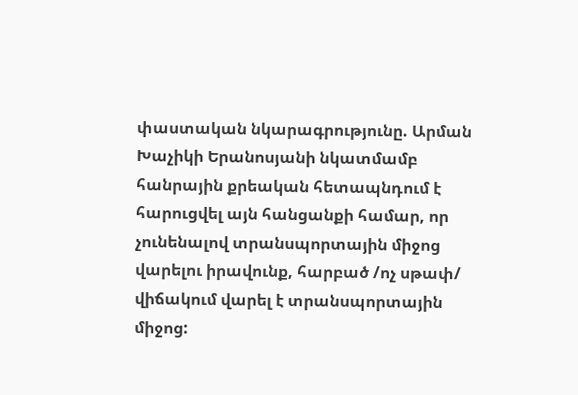փաստական նկարագրությունը. Արման Խաչիկի Երանոսյանի նկատմամբ հանրային քրեական հետապնդում է հարուցվել այն հանցանքի համար, որ չունենալով տրանսպորտային միջոց վարելու իրավունք, հարբած /ոչ սթափ/ վիճակում վարել է տրանսպորտային միջոց: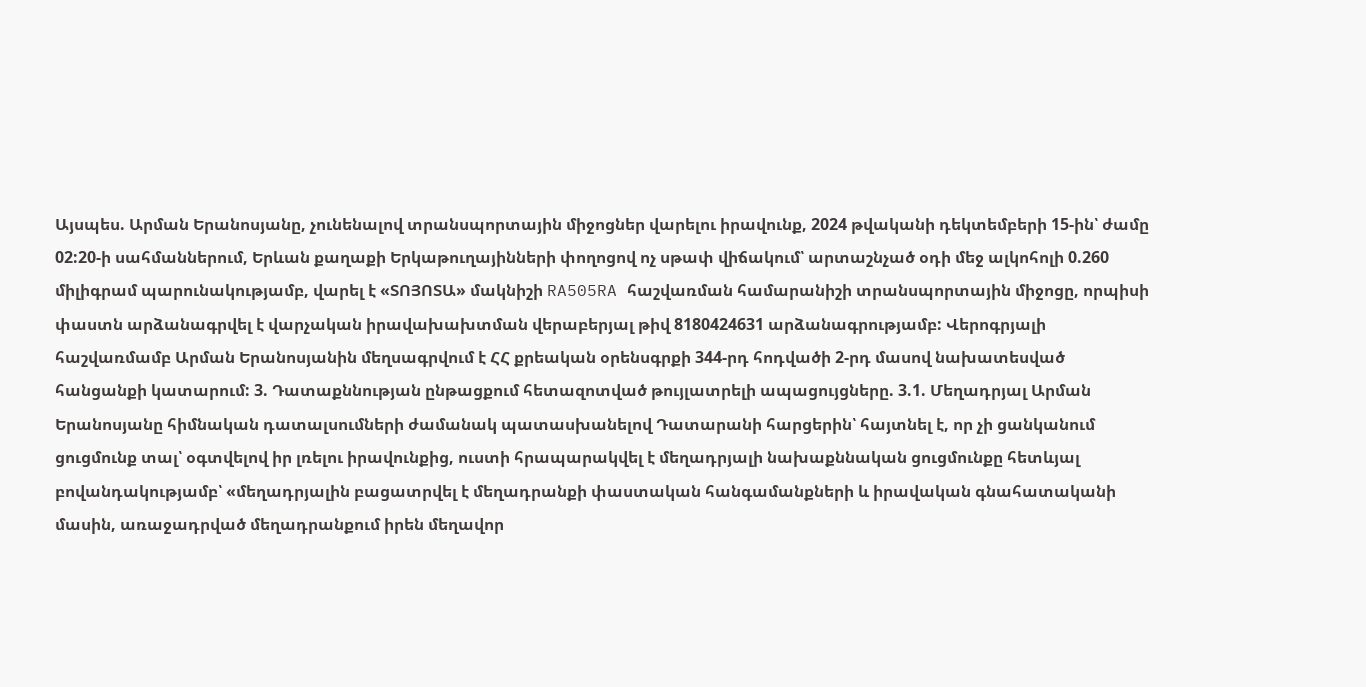Այսպես. Արման Երանոսյանը, չունենալով տրանսպորտային միջոցներ վարելու իրավունք, 2024 թվականի դեկտեմբերի 15-ին՝ ժամը 02:20-ի սահմաններում, Երևան քաղաքի Երկաթուղայինների փողոցով ոչ սթափ վիճակում՝ արտաշնչած օդի մեջ ալկոհոլի 0.260 միլիգրամ պարունակությամբ, վարել է «ՏՈՅՈՏԱ» մակնիշի RA505RA հաշվառման համարանիշի տրանսպորտային միջոցը, որպիսի փաստն արձանագրվել է վարչական իրավախախտման վերաբերյալ թիվ 8180424631 արձանագրությամբ: Վերոգրյալի հաշվառմամբ Արման Երանոսյանին մեղսագրվում է ՀՀ քրեական օրենսգրքի 344-րդ հոդվածի 2-րդ մասով նախատեսված հանցանքի կատարում: 3. Դատաքննության ընթացքում հետազոտված թույլատրելի ապացույցները. 3.1. Մեղադրյալ Արման Երանոսյանը հիմնական դատալսումների ժամանակ պատասխանելով Դատարանի հարցերին՝ հայտնել է, որ չի ցանկանում ցուցմունք տալ՝ օգտվելով իր լռելու իրավունքից, ուստի հրապարակվել է մեղադրյալի նախաքննական ցուցմունքը հետևյալ բովանդակությամբ՝ «մեղադրյալին բացատրվել է մեղադրանքի փաստական հանգամանքների և իրավական գնահատականի մասին, առաջադրված մեղադրանքում իրեն մեղավոր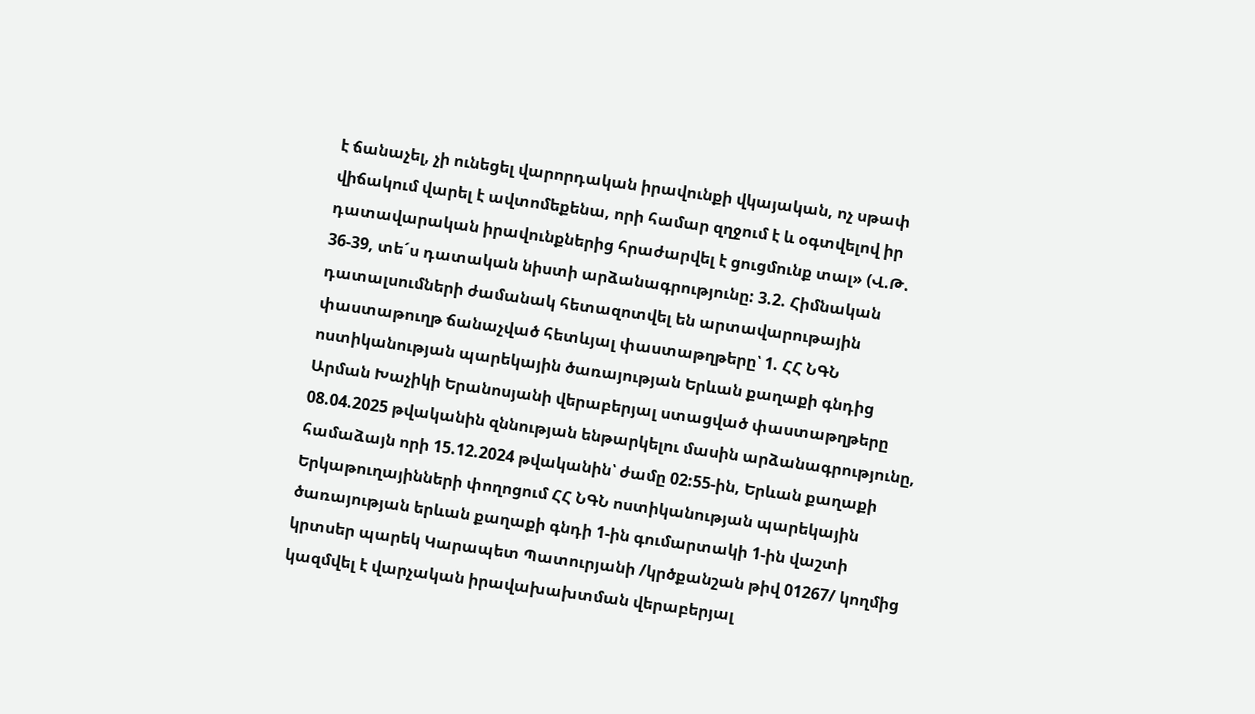է ճանաչել, չի ունեցել վարորդական իրավունքի վկայական, ոչ սթափ վիճակում վարել է ավտոմեքենա, որի համար զղջում է և օգտվելով իր դատավարական իրավունքներից հրաժարվել է ցուցմունք տալ» (Վ.Թ. 36-39, տե´ս դատական նիստի արձանագրությունը: 3.2. Հիմնական դատալսումների ժամանակ հետազոտվել են արտավարութային փաստաթուղթ ճանաչված հետևյալ փաստաթղթերը՝ 1. ՀՀ ՆԳՆ ոստիկանության պարեկային ծառայության Երևան քաղաքի գնդից Արման Խաչիկի Երանոսյանի վերաբերյալ ստացված փաստաթղթերը 08.04.2025 թվականին զննության ենթարկելու մասին արձանագրությունը, համաձայն որի 15.12.2024 թվականին՝ ժամը 02:55-ին, Երևան քաղաքի Երկաթուղայինների փողոցում ՀՀ ՆԳՆ ոստիկանության պարեկային ծառայության երևան քաղաքի գնդի 1-ին գումարտակի 1-ին վաշտի կրտսեր պարեկ Կարապետ Պատուրյանի /կրծքանշան թիվ 01267/ կողմից կազմվել է վարչական իրավախախտման վերաբերյալ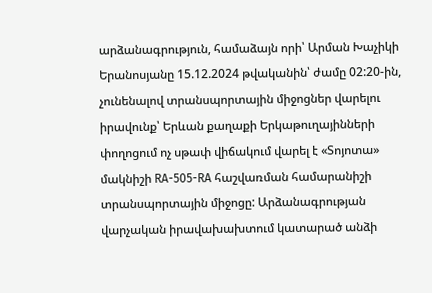արձանագրություն, համաձայն որի՝ Արման Խաչիկի Երանոսյանը 15.12.2024 թվականին՝ ժամը 02:20-ին, չունենալով տրանսպորտային միջոցներ վարելու իրավունք՝ Երևան քաղաքի Երկաթուղայինների փողոցում ոչ սթափ վիճակում վարել է «Տոյոտա» մակնիշի RA-505-RA հաշվառման համարանիշի տրանսպորտային միջոցը: Արձանագրության վարչական իրավախախտում կատարած անձի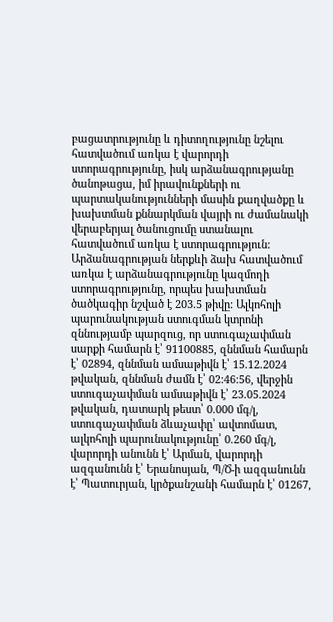բացատրությունը և դիտողությունը նշելու հատվածում առկա է վարորդի ստորագրությունը, իսկ արձանագրությանը ծանոթացա, իմ իրավունքների ու պարտականությունների մասին քաղվածքը և խախտման քննարկման վայրի ու ժամանակի վերաբերյալ ծանուցումը ստանալու հատվածում առկա է ստորագրություն: Արձանագրության ներքևի ձախ հատվածում առկա է արձանագրությունը կազմողի ստորագրությունը, որպես խախտման ծածկագիր նշված է 203.5 թիվը: Ալկոհոլի պարունակության ստուգման կտրոնի զննությամբ պարզուց, որ ստուգաչափման սարքի համարն է՝ 91100885, զննման համարն է՝ 02894, զննման ամսաթիվն է՝ 15.12.2024 թվական, զննման ժամն է՝ 02:46:56, վերջին ստուգաչափման ամսաթիվն է՝ 23.05.2024 թվական, դատարկ թեստ՝ 0.000 մգ/լ, ստուգաչափման ձևաչափը՝ ավտոմատ, ալկոհոլի պարունակությունը՝ 0.260 մգ/լ, վարորդի անունն է՝ Արման, վարորդի ազգանունն է՝ Երանոսյան, Պ/Ծ-ի ազգանունն է՝ Պատուրյան, կրծքանշանի համարն է՝ 01267,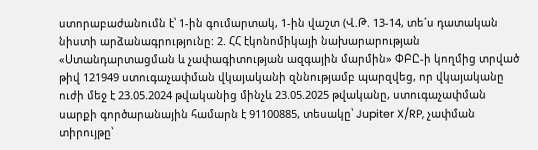ստորաբաժանումն է՝ 1-ին գումարտակ, 1-ին վաշտ (Վ.Թ. 13-14, տե´ս դատական նիստի արձանագրությունը: 2. ՀՀ էկոնոմիկայի նախարարության «Ստանդարտացման և չափագիտության ազգային մարմին» ՓԲԸ-ի կողմից տրված թիվ 121949 ստուգաչափման վկայականի զննությամբ պարզվեց, որ վկայականը ուժի մեջ է 23.05.2024 թվականից մինչև 23.05.2025 թվականը, ստուգաչափման սարքի գործարանային համարն է 91100885, տեսակը՝ Jupiter X/RP, չափման տիրույթը՝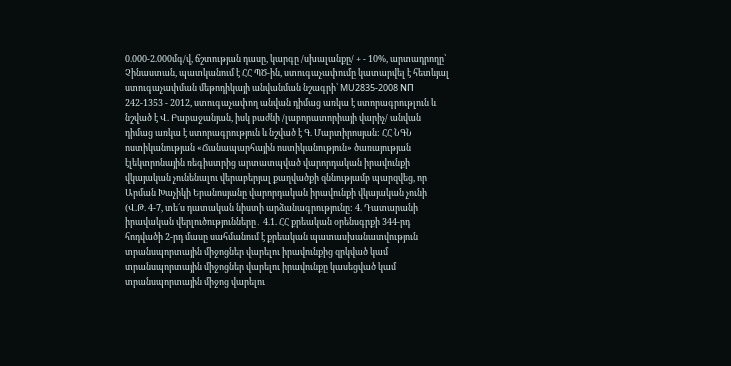0.000-2.000մգ/վ, ճշտության դասը, կարգը /սխալանքը/ + - 10%, արտադրողը՝ Չինաստան, պատկանում է ՀՀ ՊԾ-ին, ստուգաչափումը կատարվել է հետևյալ ստուգաչափման մեթոդիկայի անվանման նշագրի՝ MU2835-2008 NП 242-1353 - 2012, ստուգաչափող անվան դիմաց առկա է ստորագրութլուն և նշված է Վ. Բաբաջանյան, իսկ բաժնի /լաբորատորիայի վարիչ/ անվան դիմաց առկա է ստորագրություն և նշված է Գ. Մարտիրոսյան: ՀՀ ՆԳՆ ոստիկանության «Ճանապարհային ոստիկանություն» ծառայության էլեկտրոնային ռեգիստրից արտատպված վարորդական իրավունքի վկայական չունենալու վերաբերյալ քաղվածքի զննությամբ պարզվեց, որ Արման Խաչիկի Երանոսյանը վարորդական իրավունքի վկայական չունի (Վ.Թ. 4-7, տե´ս դատական նիստի արձանագրությունը: 4. Դատարանի իրավական վերլուծությունները․ 4.1. ՀՀ քրեական օրենսգրքի 344-րդ հոդվածի 2-րդ մասը սահմանում է քրեական պատասխանատվություն տրանսպորտային միջոցներ վարելու իրավունքից զրկված կամ տրանսպորտային միջոցներ վարելու իրավունքը կասեցված կամ տրանսպորտային միջոց վարելու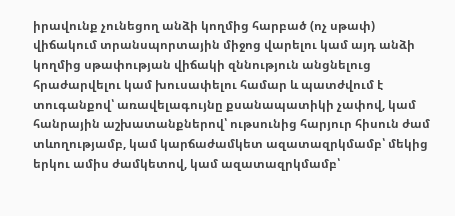իրավունք չունեցող անձի կողմից հարբած (ոչ սթափ) վիճակում տրանսպորտային միջոց վարելու կամ այդ անձի կողմից սթափության վիճակի զննություն անցնելուց հրաժարվելու կամ խուսափելու համար և պատժվում է տուգանքով՝ առավելագույնը քսանապատիկի չափով, կամ հանրային աշխատանքներով՝ ութսունից հարյուր հիսուն ժամ տևողությամբ, կամ կարճաժամկետ ազատազրկմամբ՝ մեկից երկու ամիս ժամկետով, կամ ազատազրկմամբ՝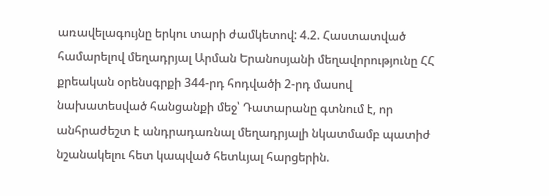առավելագույնը երկու տարի ժամկետով: 4.2. Հաստատված համարելով մեղադրյալ Արման Երանոսյանի մեղավորությունը ՀՀ քրեական օրենսգրքի 344-րդ հոդվածի 2-րդ մասով նախատեսված հանցանքի մեջ՝ Դատարանը գտնում է, որ անհրաժեշտ է անդրադառնալ մեղադրյալի նկատմամբ պատիժ նշանակելու հետ կապված հետևյալ հարցերին.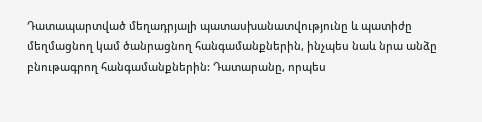Դատապարտված մեղադրյալի պատասխանատվությունը և պատիժը մեղմացնող կամ ծանրացնող հանգամանքներին, ինչպես նաև նրա անձը բնութագրող հանգամանքներին: Դատարանը, որպես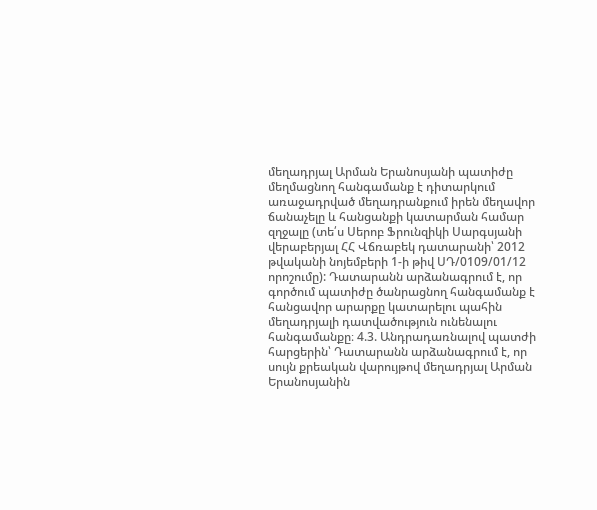մեղադրյալ Արման Երանոսյանի պատիժը մեղմացնող հանգամանք է դիտարկում առաջադրված մեղադրանքում իրեն մեղավոր ճանաչելը և հանցանքի կատարման համար զղջալը (տե՛ս Սերոբ Ֆրունզիկի Սարգսյանի վերաբերյալ ՀՀ Վճռաբեկ դատարանի՝ 2012 թվականի նոյեմբերի 1-ի թիվ ՍԴ/0109/01/12 որոշումը): Դատարանն արձանագրում է, որ գործում պատիժը ծանրացնող հանգամանք է հանցավոր արարքը կատարելու պահին մեղադրյալի դատվածություն ունենալու հանգամանքը։ 4.3. Անդրադառնալով պատժի հարցերին՝ Դատարանն արձանագրում է, որ սույն քրեական վարույթով մեղադրյալ Արման Երանոսյանին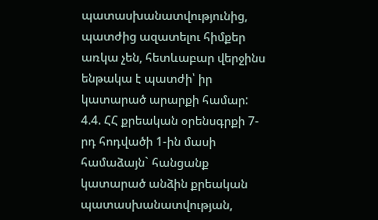պատասխանատվությունից, պատժից ազատելու հիմքեր առկա չեն, հետևաբար վերջինս ենթակա է պատժի՝ իր կատարած արարքի համար: 4.4. ՀՀ քրեական օրենսգրքի 7-րդ հոդվածի 1-ին մասի համաձայն` հանցանք կատարած անձին քրեական պատասխանատվության,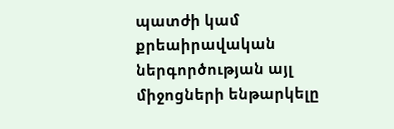պատժի կամ քրեաիրավական ներգործության այլ միջոցների ենթարկելը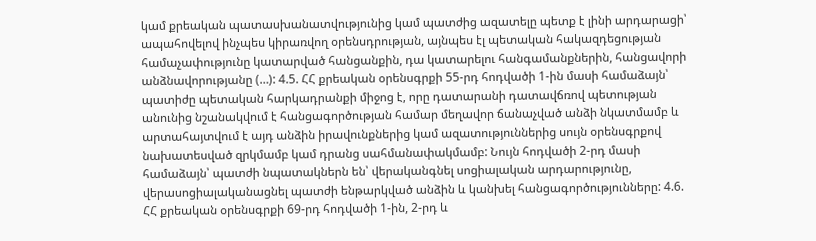կամ քրեական պատասխանատվությունից կամ պատժից ազատելը պետք է լինի արդարացի՝ ապահովելով ինչպես կիրառվող օրենսդրության, այնպես էլ պետական հակազդեցության համաչափությունը կատարված հանցանքին, դա կատարելու հանգամանքներին, հանցավորի անձնավորությանը (…): 4.5. ՀՀ քրեական օրենսգրքի 55-րդ հոդվածի 1-ին մասի համաձայն՝ պատիժը պետական հարկադրանքի միջոց է, որը դատարանի դատավճռով պետության անունից նշանակվում է հանցագործության համար մեղավոր ճանաչված անձի նկատմամբ և արտահայտվում է այդ անձին իրավունքներից կամ ազատություններից սույն օրենսգրքով նախատեսված զրկմամբ կամ դրանց սահմանափակմամբ: Նույն հոդվածի 2-րդ մասի համաձայն՝ պատժի նպատակներն են՝ վերականգնել սոցիալական արդարությունը, վերասոցիալականացնել պատժի ենթարկված անձին և կանխել հանցագործությունները: 4.6. ՀՀ քրեական օրենսգրքի 69-րդ հոդվածի 1-ին, 2-րդ և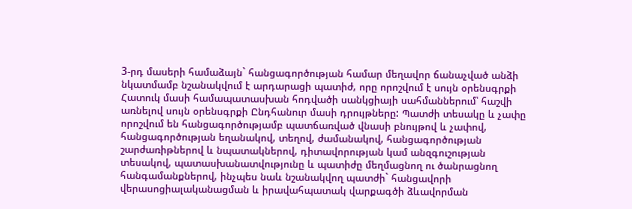3-րդ մասերի համաձայն` հանցագործության համար մեղավոր ճանաչված անձի նկատմամբ նշանակվում է արդարացի պատիժ, որը որոշվում է սույն օրենսգրքի Հատուկ մասի համապատասխան հոդվածի սանկցիայի սահմաններում՝ հաշվի առնելով սույն օրենսգրքի Ընդհանուր մասի դրույթները: Պատժի տեսակը և չափը որոշվում են հանցագործությամբ պատճառված վնասի բնույթով և չափով, հանցագործության եղանակով, տեղով, ժամանակով, հանցագործության շարժառիթներով և նպատակներով, դիտավորության կամ անզգուշության տեսակով, պատասխանատվությունը և պատիժը մեղմացնող ու ծանրացնող հանգամանքներով, ինչպես նաև նշանակվող պատժի` հանցավորի վերասոցիալականացման և իրավահպատակ վարքագծի ձևավորման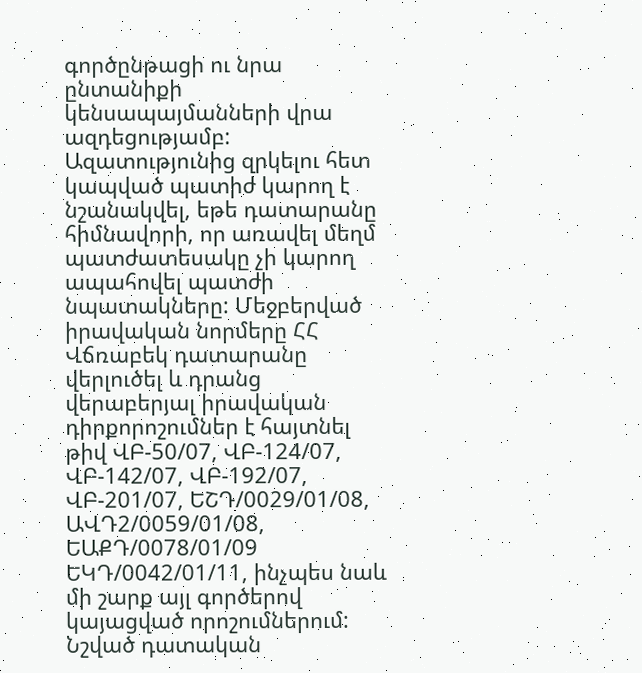գործընթացի ու նրա ընտանիքի կենսապայմանների վրա ազդեցությամբ: Ազատությունից զրկելու հետ կապված պատիժ կարող է նշանակվել, եթե դատարանը հիմնավորի, որ առավել մեղմ պատժատեսակը չի կարող ապահովել պատժի նպատակները: Մեջբերված իրավական նորմերը ՀՀ Վճռաբեկ դատարանը վերլուծել և դրանց վերաբերյալ իրավական դիրքորոշումներ է հայտնել թիվ ՎԲ-50/07, ՎԲ-124/07, ՎԲ-142/07, ՎԲ-192/07, ՎԲ-201/07, ԵՇԴ/0029/01/08, ԱՎԴ2/0059/01/08, ԵԱՔԴ/0078/01/09 ԵԿԴ/0042/01/11, ինչպես նաև մի շարք այլ գործերով կայացված որոշումներում: Նշված դատական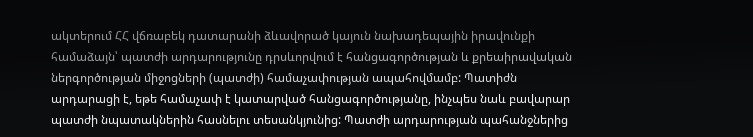ակտերում ՀՀ վճռաբեկ դատարանի ձևավորած կայուն նախադեպային իրավունքի համաձայն՝ պատժի արդարությունը դրսևորվում է հանցագործության և քրեաիրավական ներգործության միջոցների (պատժի) համաչափության ապահովմամբ: Պատիժն արդարացի է, եթե համաչափ է կատարված հանցագործությանը, ինչպես նաև բավարար պատժի նպատակներին հասնելու տեսանկյունից: Պատժի արդարության պահանջներից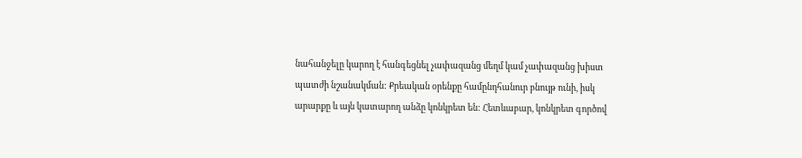նահանջելը կարող է հանգեցնել չափազանց մեղմ կամ չափազանց խիստ պատժի նշանակման: Քրեական օրենքը համընդհանուր բնույթ ունի, իսկ արարքը և այն կատարող անձը կոնկրետ են: Հետևաբար, կոնկրետ գործով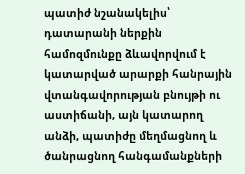պատիժ նշանակելիս՝ դատարանի ներքին համոզմունքը ձևավորվում է կատարված արարքի հանրային վտանգավորության բնույթի ու աստիճանի, այն կատարող անձի, պատիժը մեղմացնող և ծանրացնող հանգամանքների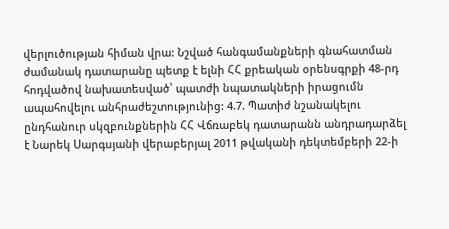վերլուծության հիման վրա: Նշված հանգամանքների գնահատման ժամանակ դատարանը պետք է ելնի ՀՀ քրեական օրենսգրքի 48-րդ հոդվածով նախատեսված՝ պատժի նպատակների իրացումն ապահովելու անհրաժեշտությունից: 4.7. Պատիժ նշանակելու ընդհանուր սկզբունքներին ՀՀ Վճռաբեկ դատարանն անդրադարձել է Նարեկ Սարգսյանի վերաբերյալ 2011 թվականի դեկտեմբերի 22-ի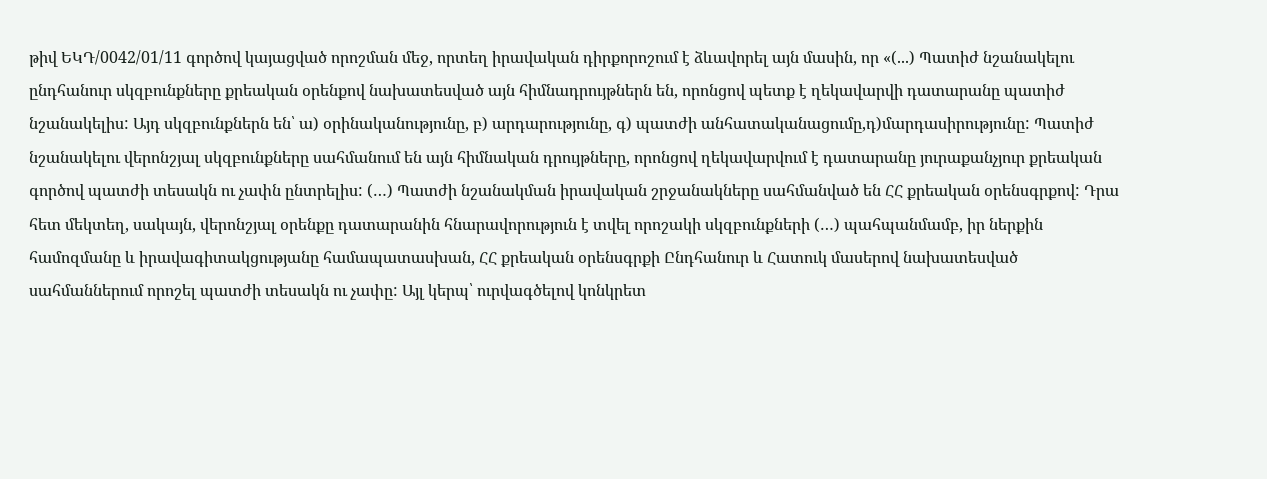թիվ ԵԿԴ/0042/01/11 գործով կայացված որոշման մեջ, որտեղ իրավական դիրքորոշում է ձևավորել այն մասին, որ «(...) Պատիժ նշանակելու ընդհանուր սկզբունքները քրեական օրենքով նախատեսված այն հիմնադրույթներն են, որոնցով պետք է ղեկավարվի դատարանը պատիժ նշանակելիս: Այդ սկզբունքներն են՝ ա) օրինականությունը, բ) արդարությունը, գ) պատժի անհատականացումը,դ)մարդասիրությունը: Պատիժ նշանակելու վերոնշյալ սկզբունքները սահմանում են այն հիմնական դրույթները, որոնցով ղեկավարվում է դատարանը յուրաքանչյուր քրեական գործով պատժի տեսակն ու չափն ընտրելիս: (…) Պատժի նշանակման իրավական շրջանակները սահմանված են ՀՀ քրեական օրենսգրքով: Դրա հետ մեկտեղ, սակայն, վերոնշյալ օրենքը դատարանին հնարավորություն է տվել որոշակի սկզբունքների (…) պահպանմամբ, իր ներքին համոզմանը և իրավագիտակցությանը համապատասխան, ՀՀ քրեական օրենսգրքի Ընդհանուր և Հատուկ մասերով նախատեսված սահմաններում որոշել պատժի տեսակն ու չափը: Այլ կերպ՝ ուրվագծելով կոնկրետ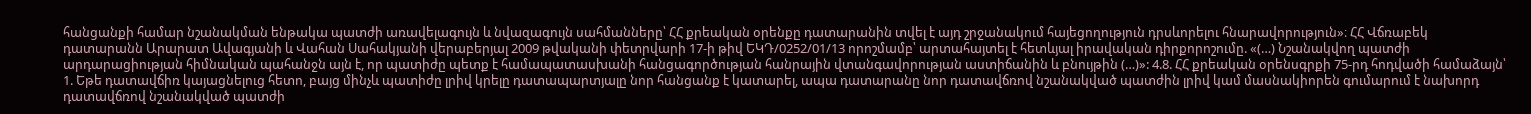հանցանքի համար նշանակման ենթակա պատժի առավելագույն և նվազագույն սահմանները՝ ՀՀ քրեական օրենքը դատարանին տվել է այդ շրջանակում հայեցողություն դրսևորելու հնարավորություն»։ ՀՀ Վճռաբեկ դատարանն Արարատ Ավագյանի և Վահան Սահակյանի վերաբերյալ 2009 թվականի փետրվարի 17-ի թիվ ԵԿԴ/0252/01/13 որոշմամբ՝ արտահայտել է հետևյալ իրավական դիրքորոշումը. «(…) Նշանակվող պատժի արդարացիության հիմնական պահանջն այն է, որ պատիժը պետք է համապատասխանի հանցագործության հանրային վտանգավորության աստիճանին և բնույթին (…)»: 4.8. ՀՀ քրեական օրենսգրքի 75-րդ հոդվածի համաձայն՝ 1. Եթե դատավճիռ կայացնելուց հետո, բայց մինչև պատիժը լրիվ կրելը դատապարտյալը նոր հանցանք է կատարել, ապա դատարանը նոր դատավճռով նշանակված պատժին լրիվ կամ մասնակիորեն գումարում է նախորդ դատավճռով նշանակված պատժի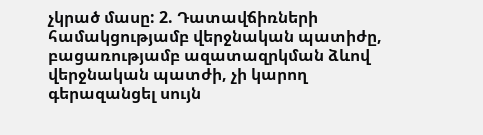չկրած մասը: 2. Դատավճիռների համակցությամբ վերջնական պատիժը, բացառությամբ ազատազրկման ձևով վերջնական պատժի, չի կարող գերազանցել սույն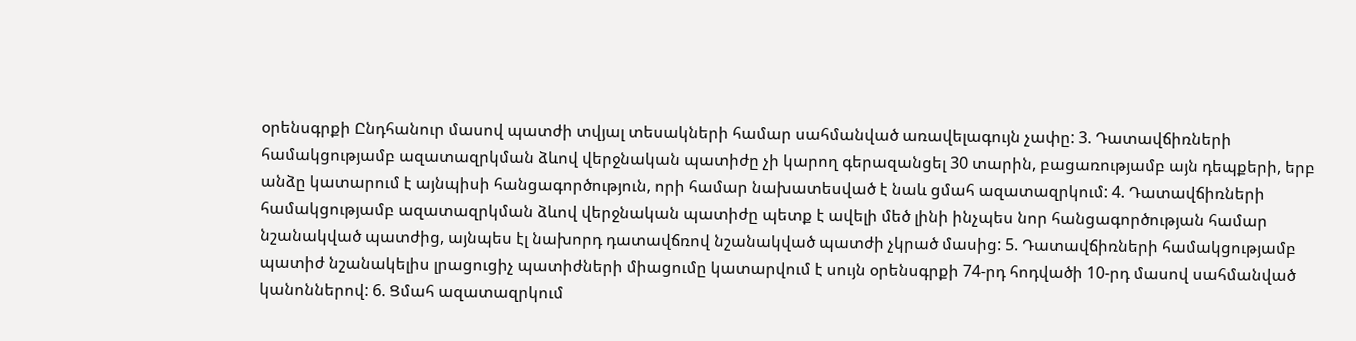օրենսգրքի Ընդհանուր մասով պատժի տվյալ տեսակների համար սահմանված առավելագույն չափը: 3. Դատավճիռների համակցությամբ ազատազրկման ձևով վերջնական պատիժը չի կարող գերազանցել 30 տարին, բացառությամբ այն դեպքերի, երբ անձը կատարում է այնպիսի հանցագործություն, որի համար նախատեսված է նաև ցմահ ազատազրկում: 4. Դատավճիռների համակցությամբ ազատազրկման ձևով վերջնական պատիժը պետք է ավելի մեծ լինի ինչպես նոր հանցագործության համար նշանակված պատժից, այնպես էլ նախորդ դատավճռով նշանակված պատժի չկրած մասից: 5. Դատավճիռների համակցությամբ պատիժ նշանակելիս լրացուցիչ պատիժների միացումը կատարվում է սույն օրենսգրքի 74-րդ հոդվածի 10-րդ մասով սահմանված կանոններով: 6. Ցմահ ազատազրկում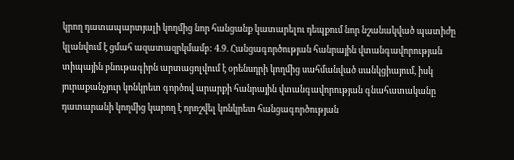կրող դատապարտյալի կողմից նոր հանցանք կատարելու դեպքում նոր նշանակված պատիժը կլանվում է ցմահ ազատազրկմամբ: 4.9. Հանցագործության հանրային վտանգավորության տիպային բնութագիրն արտացոլվում է օրենսդրի կողմից սահմանված սանկցիայում, իսկ յուրաքանչյուր կոնկրետ գործով արարքի հանրային վտանգավորության գնահատականը դատարանի կողմից կարող է որոշվել կոնկրետ հանցագործության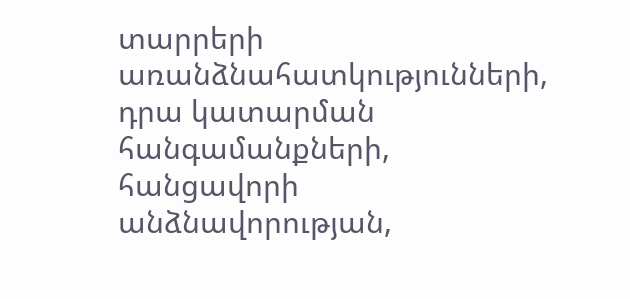տարրերի առանձնահատկությունների, դրա կատարման հանգամանքների, հանցավորի անձնավորության,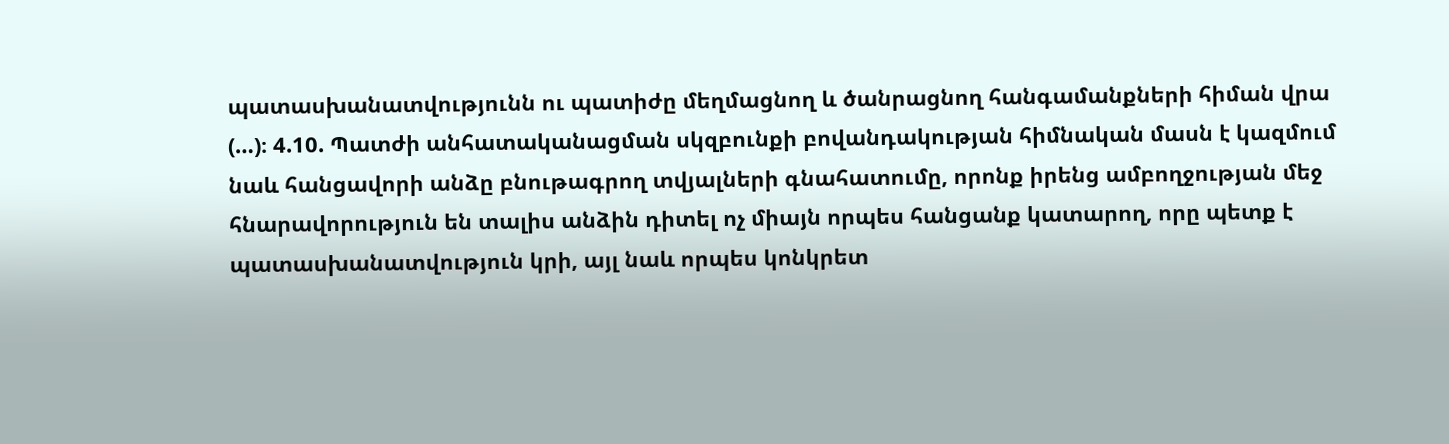պատասխանատվությունն ու պատիժը մեղմացնող և ծանրացնող հանգամանքների հիման վրա (…)։ 4.10. Պատժի անհատականացման սկզբունքի բովանդակության հիմնական մասն է կազմում նաև հանցավորի անձը բնութագրող տվյալների գնահատումը, որոնք իրենց ամբողջության մեջ հնարավորություն են տալիս անձին դիտել ոչ միայն որպես հանցանք կատարող, որը պետք է պատասխանատվություն կրի, այլ նաև որպես կոնկրետ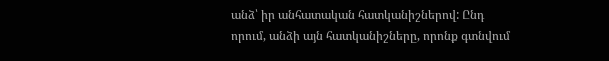անձ՝ իր անհատական հատկանիշներով: Ընդ որում, անձի այն հատկանիշները, որոնք գտնվում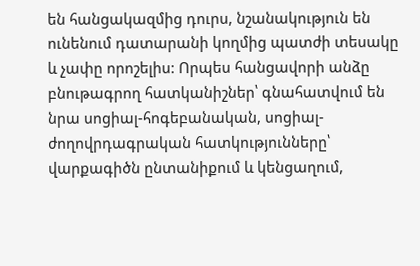են հանցակազմից դուրս, նշանակություն են ունենում դատարանի կողմից պատժի տեսակը և չափը որոշելիս: Որպես հանցավորի անձը բնութագրող հատկանիշներ՝ գնահատվում են նրա սոցիալ-հոգեբանական, սոցիալ-ժողովրդագրական հատկությունները՝ վարքագիծն ընտանիքում և կենցաղում,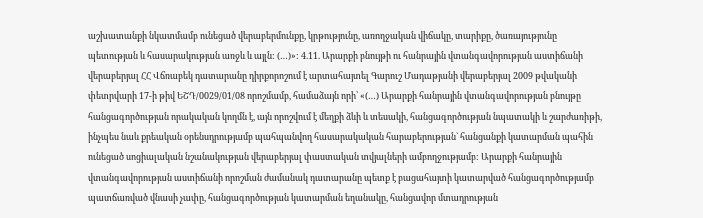աշխատանքի նկատմամբ ունեցած վերաբերմունքը, կրթությունը, առողջական վիճակը, տարիքը, ծառայությունը պետության և հասարակության առջև և այլն: (…)»: 4.11. Արարքի բնույթի ու հանրային վտանգավորության աստիճանի վերաբերյալ ՀՀ Վճռաբեկ դատարանը դիրքորոշում է արտահայտել Գարուշ Մադաթյանի վերաբերյալ 2009 թվականի փետրվարի 17-ի թիվ ԵՇԴ/0029/01/08 որոշմամբ, համաձայն որի՝ «(…) Արարքի հանրային վտանգավորության բնույթը հանցագործության որակական կողմն է, այն որոշվում է մեղքի ձևի և տեսակի, հանցագործության նպատակի և շարժառիթի, ինչպես նաև քրեական օրենսդրությամբ պահպանվող հասարակական հարաբերության` հանցանքի կատարման պահին ունեցած սոցիալական նշանակության վերաբերյալ փաստական տվյալների ամբողջությամբ: Արարքի հանրային վտանգավորության աստիճանի որոշման ժամանակ դատարանը պետք է բացահայտի կատարված հանցագործությամբ պատճառված վնասի չափը, հանցագործության կատարման եղանակը, հանցավոր մտադրության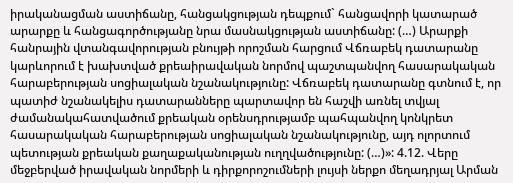իրականացման աստիճանը, հանցակցության դեպքում` հանցավորի կատարած արարքը և հանցագործությանը նրա մասնակցության աստիճանը: (…) Արարքի հանրային վտանգավորության բնույթի որոշման հարցում Վճռաբեկ դատարանը կարևորում է խախտված քրեաիրավական նորմով պաշտպանվող հասարակական հարաբերության սոցիալական նշանակությունը: Վճռաբեկ դատարանը գտնում է, որ պատիժ նշանակելիս դատարանները պարտավոր են հաշվի առնել տվյալ ժամանակահատվածում քրեական օրենսդրությամբ պահպանվող կոնկրետ հասարակական հարաբերության սոցիալական նշանակությունը, այդ ոլորտում պետության քրեական քաղաքականության ուղղվածությունը: (…)»: 4.12. Վերը մեջբերված իրավական նորմերի և դիրքորոշումների լույսի ներքո մեղադրյալ Արման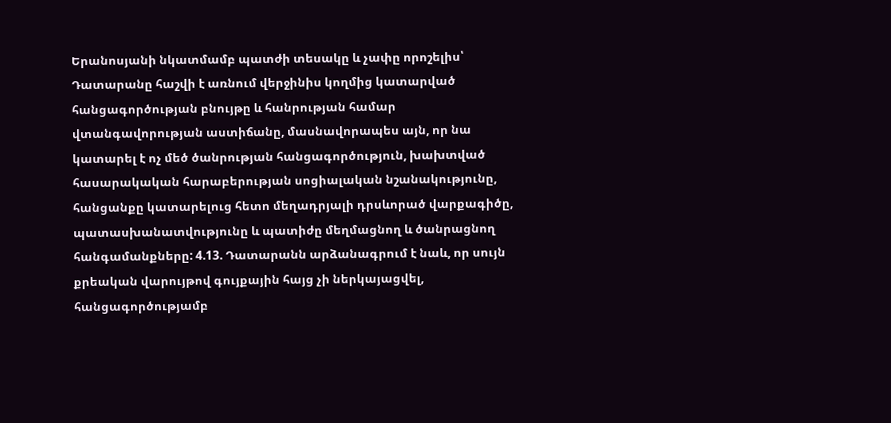Երանոսյանի նկատմամբ պատժի տեսակը և չափը որոշելիս՝ Դատարանը հաշվի է առնում վերջինիս կողմից կատարված հանցագործության բնույթը և հանրության համար վտանգավորության աստիճանը, մասնավորապես այն, որ նա կատարել է ոչ մեծ ծանրության հանցագործություն, խախտված հասարակական հարաբերության սոցիալական նշանակությունը, հանցանքը կատարելուց հետո մեղադրյալի դրսևորած վարքագիծը, պատասխանատվությունը և պատիժը մեղմացնող և ծանրացնող հանգամանքները: 4.13. Դատարանն արձանագրում է նաև, որ սույն քրեական վարույթով գույքային հայց չի ներկայացվել, հանցագործությամբ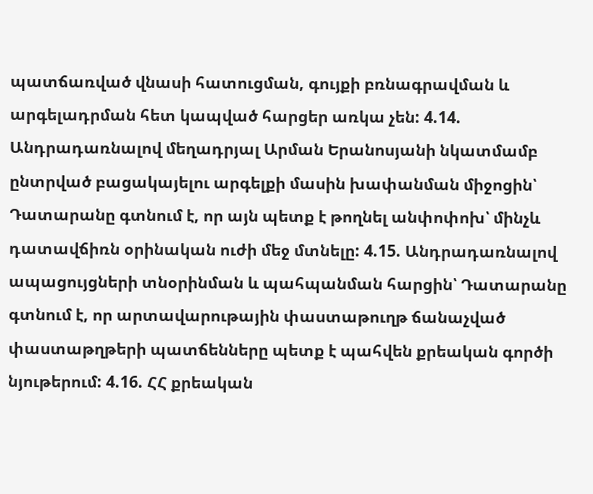պատճառված վնասի հատուցման, գույքի բռնագրավման և արգելադրման հետ կապված հարցեր առկա չեն: 4.14. Անդրադառնալով մեղադրյալ Արման Երանոսյանի նկատմամբ ընտրված բացակայելու արգելքի մասին խափանման միջոցին՝ Դատարանը գտնում է, որ այն պետք է թողնել անփոփոխ՝ մինչև դատավճիռն օրինական ուժի մեջ մտնելը: 4.15. Անդրադառնալով ապացույցների տնօրինման և պահպանման հարցին՝ Դատարանը գտնում է, որ արտավարութային փաստաթուղթ ճանաչված փաստաթղթերի պատճենները պետք է պահվեն քրեական գործի նյութերում: 4.16. ՀՀ քրեական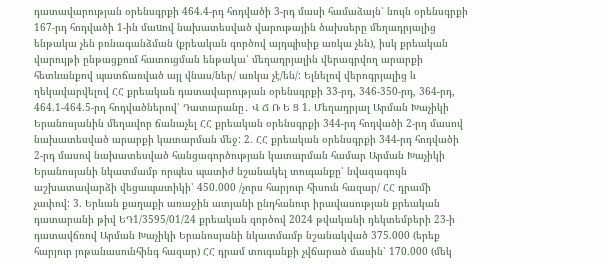դատավարության օրենսգրքի 464.4-րդ հոդվածի 3-րդ մասի համաձայն՝ նույն օրենսգրքի 167-րդ հոդվածի 1-ին մաuով նախատեսված վարութային ծախսերը մեղադրյալից ենթակա չեն բռնագանձման (քրեական գործով այդպիսիք առկա չեն), իսկ քրեական վարույթի ընթացքում հատուցման ենթակա՝ մեղադրյալին վերագրվող արարքի հետևանքով պատճառված այլ վնաս/ներ/ առկա չէ/են/: Ելնելով վերոգրյալից և ղեկավարվելով ՀՀ քրեական դատավարության օրենսգրքի 33-րդ, 346-350-րդ, 364-րդ, 464.1-464.5-րդ հոդվածներով՝ Դատարանը․ Վ Ճ Ռ Ե Ց 1. Մեղադրյալ Արման Խաչիկի Երանոսյանին մեղավոր ճանաչել ՀՀ քրեական օրենսգրքի 344-րդ հոդվածի 2-րդ մասով նախատեսված արարքի կատարման մեջ: 2. ՀՀ քրեական օրենսգրքի 344-րդ հոդվածի 2-րդ մասով նախատեսված հանցագործության կատարման համար Արման Խաչիկի Երանոսյանի նկատմամբ որպես պատիժ նշանակել տուգանքը՝ նվազագույն աշխատավարձի վեցապատիկի՝ 450.000 /չորս հարյուր հիսուն հազար/ ՀՀ դրամի չափով: 3. Երևան քաղաքի առաջին ատյանի ընդհանուր իրավասության քրեական դատարանի թիվ ԵԴ1/3595/01/24 քրեական գործով 2024 թվականի դեկտեմբերի 23-ի դատավճռով Արման Խաչիկի Երանոսյանի նկատմամբ նշանակված 375.000 (երեք հարյուր յոթանասունհինգ հազար) ՀՀ դրամ տուգանքի չվճարած մասին՝ 170.000 (մեկ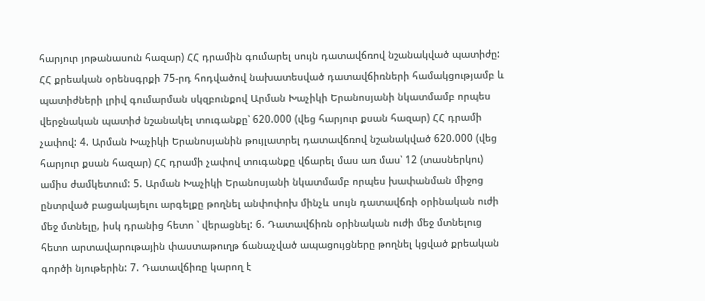հարյուր յոթանասուն հազար) ՀՀ դրամին գումարել սույն դատավճռով նշանակված պատիժը: ՀՀ քրեական օրենսգրքի 75-րդ հոդվածով նախատեսված դատավճիռների համակցությամբ և պատիժների լրիվ գումարման սկզբունքով Արման Խաչիկի Երանոսյանի նկատմամբ որպես վերջնական պատիժ նշանակել տուգանքը՝ 620.000 (վեց հարյուր քսան հազար) ՀՀ դրամի չափով: 4. Արման Խաչիկի Երանոսյանին թույլատրել դատավճռով նշանակված 620.000 (վեց հարյուր քսան հազար) ՀՀ դրամի չափով տուգանքը վճարել մաս առ մաս՝ 12 (տասներկու) ամիս ժամկետում: 5. Արման Խաչիկի Երանոսյանի նկատմամբ որպես խափանման միջոց ընտրված բացակայելու արգելքը թողնել անփոփոխ մինչև սույն դատավճռի օրինական ուժի մեջ մտնելը, իսկ դրանից հետո ՝ վերացնել: 6. Դատավճիռն օրինական ուժի մեջ մտնելուց հետո արտավարութային փաստաթուղթ ճանաչված ապացույցները թողնել կցված քրեական գործի նյութերին: 7. Դատավճիռը կարող է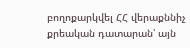բողոքարկվել ՀՀ վերաքննիչ քրեական դատարան՝ այն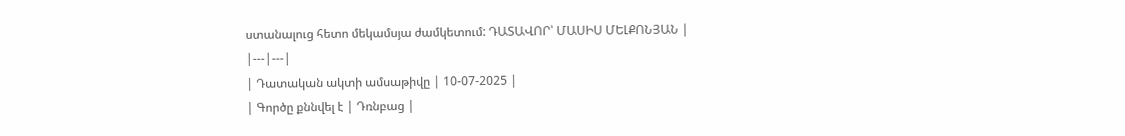ստանալուց հետո մեկամսյա ժամկետում: ԴԱՏԱՎՈՐ՝ ՄԱՍԻՍ ՄԵԼՔՈՆՅԱՆ |
|---|---|
| Դատական ակտի ամսաթիվը | 10-07-2025 |
| Գործը քննվել է | Դռնբաց |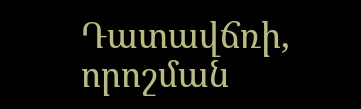Դատավճռի, որոշման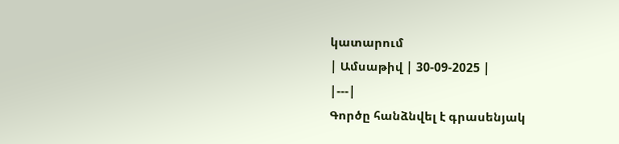կատարում
| Ամսաթիվ | 30-09-2025 |
|---|
Գործը հանձնվել է գրասենյակ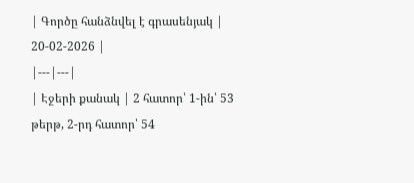| Գործը հանձնվել է գրասենյակ | 20-02-2026 |
|---|---|
| Էջերի քանակ | 2 հատոր՝ 1-ին՝ 53 թերթ, 2-րդ հատոր՝ 54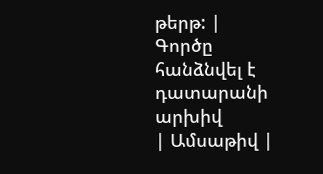թերթ: |
Գործը հանձնվել է դատարանի արխիվ
| Ամսաթիվ |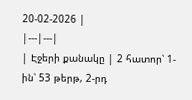20-02-2026 |
|---|---|
| Էջերի քանակը | 2 հատոր՝ 1-ին՝ 53 թերթ, 2-րդ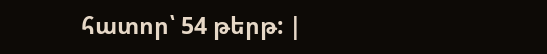հատոր՝ 54 թերթ: |